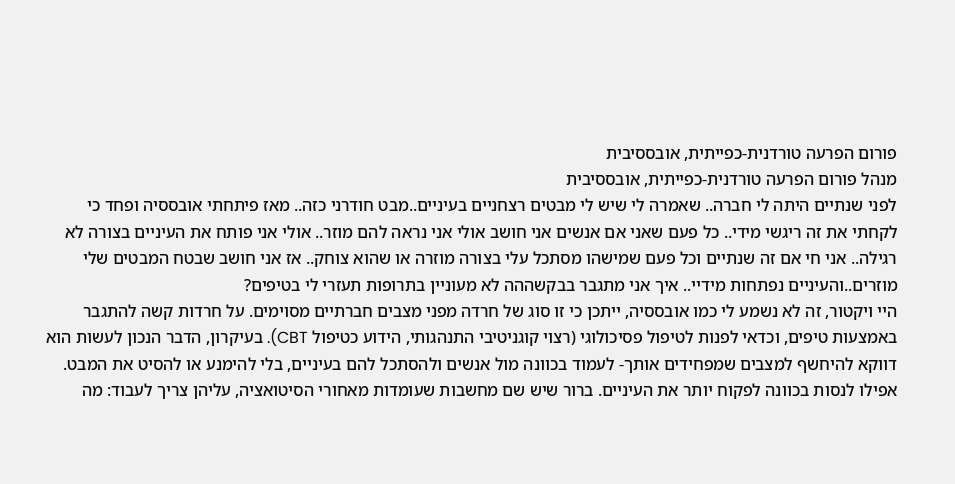פורום הפרעה טורדנית-כפייתית, אובססיבית
מנהל פורום הפרעה טורדנית-כפייתית, אובססיבית
לפני שנתיים היתה לי חברה.. שאמרה לי שיש לי מבטים רצחניים בעיניים..מבט חודרני כזה.. מאז פיתחתי אובססיה ופחד כי לקחתי את זה ריגשי מידי.. כל פעם שאני אם אנשים אני חושב אולי אני נראה להם מוזר.. אולי אני פותח את העיניים בצורה לא רגילה.. אני חי אם זה שנתיים וכל פעם שמישהו מסתכל עלי בצורה מוזרה או שהוא צוחק.. אז אני חושב שבטח המבטים שלי מוזרים..והעיניים נפתחות מידיי.. איך אני מתגבר בבקשההה לא מעוניין בתרופות תעזרי לי בטיפים?
היי ויקטור, זה לא נשמע לי כמו אובססיה, ייתכן כי זו סוג של חרדה מפני מצבים חברתיים מסוימים. על חרדות קשה להתגבר באמצעות טיפים, וכדאי לפנות לטיפול פסיכולוגי (רצוי קוגניטיבי התנהגותי, הידוע כטיפול CBT). בעיקרון, הדבר הנכון לעשות הוא דווקא להיחשף למצבים שמפחידים אותך- לעמוד בכוונה מול אנשים ולהסתכל להם בעיניים, בלי להימנע או להסיט את המבט. אפילו לנסות בכוונה לפקוח יותר את העיניים. ברור שיש שם מחשבות שעומדות מאחורי הסיטואציה, עליהן צריך לעבוד: מה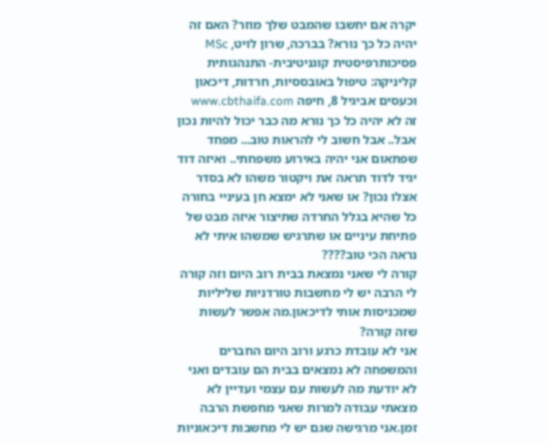יקרה אם יחשבו שהמבט שלך מוזר? האם זה יהיה כל כך נורא? בברכה, שרון לויט, MSc פסיכותרפיסטית קוגניטיבית- התנהגותית קליניקה: טיפול באובססיות, חרדות, דיכאון וכעסים אביגיל 8, חיפה www.cbthaifa.com
זה לא יהיה כל כך נורא מה כבר יכול להיות נכון אבל.. אבל חשוב לי להראות טוב... מפחד שפתאום אני יהיה באירוע משפחתי.. ואיזה דוד יגיד לדוד תראה את ויקטור משהו לא בסדר אצלו נכון? או שאני לא ימצא חן בעיניי בחורה כל שהיא בגלל החרדה שתיצור איזה מבט של פתיחת עיניים או שתרגיש שמשהו איתי לא נראה הכי טוב????
קורה לי שאני נמצאת בבית רוב היום וזה קורה לי הרבה יש לי מחשבות טורדניות שליליות שמכניסות אותי לדיכאון.מה אפשר לעשות שזה קורה?
אני לא עובדת כרגע ורוב היום החברים והמשפחה לא נמצאים בבית הם עובדים ואני לא יודעת מה לעשות עם עצמי ועדיין לא מצאתי עבודה למרות שאני מחפשת הרבה זמן.אני מרגישה שגם יש לי מחשבות דיכאוניות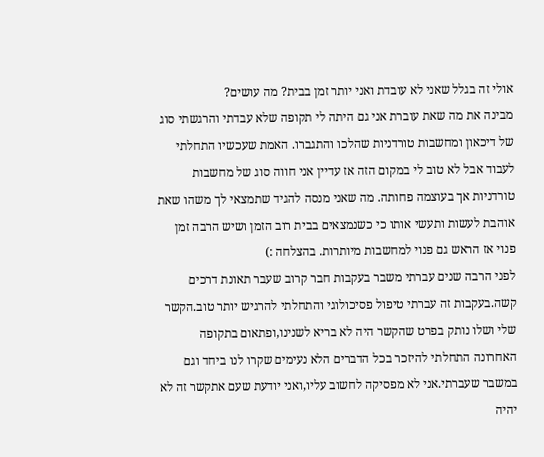אולי זה בגלל שאני לא עובדת ואני יותר זמן בבית? מה עושים?
מבינה את מה שאת עוברת אני גם היתה לי תקופה שלא עבדתי והרגשתי סוג של דיכאון ומחשבות טורדניות שהלכו והתגברו. האמת שעכשיו התחלתי לעבוד אבל לא טוב לי במקום הזה אז עדיין אני חווה סוג של מחשבות טורדניות אך בעוצמה פחותה. מה שאני מנסה להגיד שתמצאי לך משהו שאת אוהבת לעשות ותעשי אותו כי כשנמצאים בבית רוב הזמן ושיש הרבה זמן פנוי אז הראש גם פנוי למחשבות מיותרות. בהצלחה :)
לפני הרבה שנים עברתי משבר בעקבות חבר קרוב שעבר תאונת דרכים קשה.בעקבות זה עברתי טיפול פסיכולוגי והתחלתי להרגיש יותר טוב.הקשר שלי ושלו נותק בפרט שהקשר היה לא בריא לשנינו,ופתאום בתקופה האחרונה התחלתי להיזכר בכל הדברים הלא נעימים שקרו לנו ביחד וגם במשבר שעברתי.אני לא מפסיקה לחשוב עליו,ואני יודעת שעם אתקשר זה לא יהיה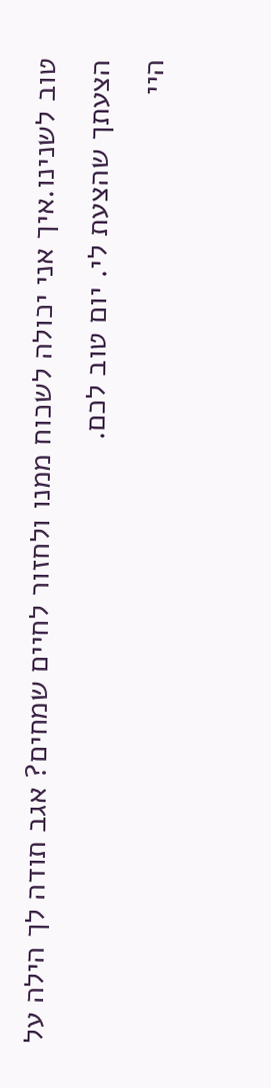טוב לשנינו.איך אני יכולה לשכוח ממנו ולחזור לחיים שמחים? אגב תודה לך הילה על הצעתך שהצעת לי. יום טוב לכם.
היי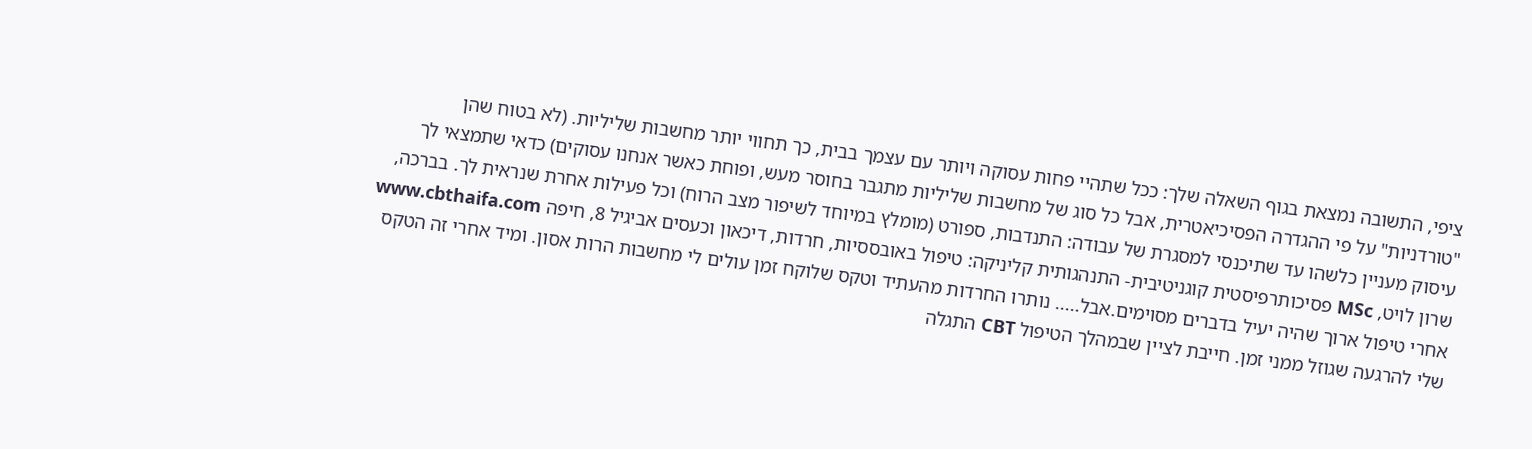ציפי, התשובה נמצאת בגוף השאלה שלך: ככל שתהיי פחות עסוקה ויותר עם עצמך בבית, כך תחווי יותר מחשבות שליליות. (לא בטוח שהן "טורדניות" על פי ההגדרה הפסיכיאטרית, אבל כל סוג של מחשבות שליליות מתגבר בחוסר מעש, ופוחת כאשר אנחנו עסוקים) כדאי שתמצאי לך עיסוק מעניין כלשהו עד שתיכנסי למסגרת של עבודה: התנדבות, ספורט (מומלץ במיוחד לשיפור מצב הרוח) וכל פעילות אחרת שנראית לך. בברכה, שרון לויט, MSc פסיכותרפיסטית קוגניטיבית- התנהגותית קליניקה: טיפול באובססיות, חרדות, דיכאון וכעסים אביגיל 8, חיפה www.cbthaifa.com
אחרי טיפול ארוך שהיה יעיל בדברים מסוימים.אבל..... נותרו החרדות מהעתיד וטקס שלוקח זמן עולים לי מחשבות הרות אסון. ומיד אחרי זה הטקס שלי להרגעה שגוזל ממני זמן. חייבת לציין שבמהלך הטיפול CBT התגלה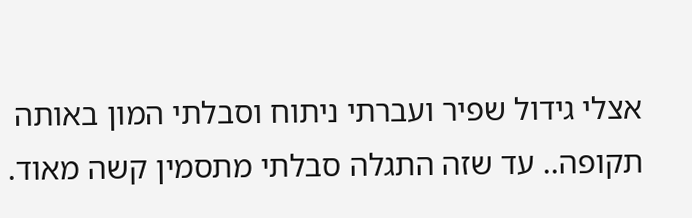אצלי גידול שפיר ועברתי ניתוח וסבלתי המון באותה תקופה.. עד שזה התגלה סבלתי מתסמין קשה מאוד.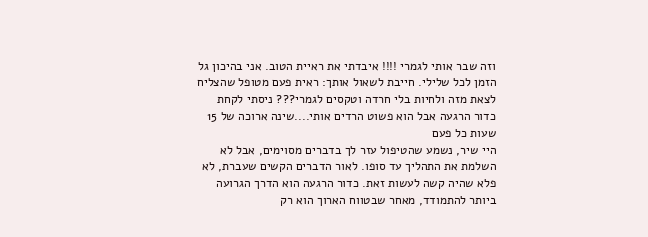וזה שבר אותי לגמרי !!!! איבדתי את ראיית הטוב. אני בהיכון גל הזמן לכל שלילי. חייבת לשאול אותך: ראית פעם מטופל שהצליח לצאת מזה ולחיות בלי חרדה וטקסים לגמרי??? ניסתי לקחת כדור הרגעה אבל הוא פשוט הרדים אותי....שינה ארוכה של 15 שעות כל פעם
היי שיר, נשמע שהטיפול עזר לך בדברים מסוימים, אבל לא השלמת את התהליך עד סופו. לאור הדברים הקשים שעברת, לא פלא שהיה קשה לעשות זאת. כדור הרגעה הוא הדרך הגרועה ביותר להתמודד, מאחר שבטווח הארוך הוא רק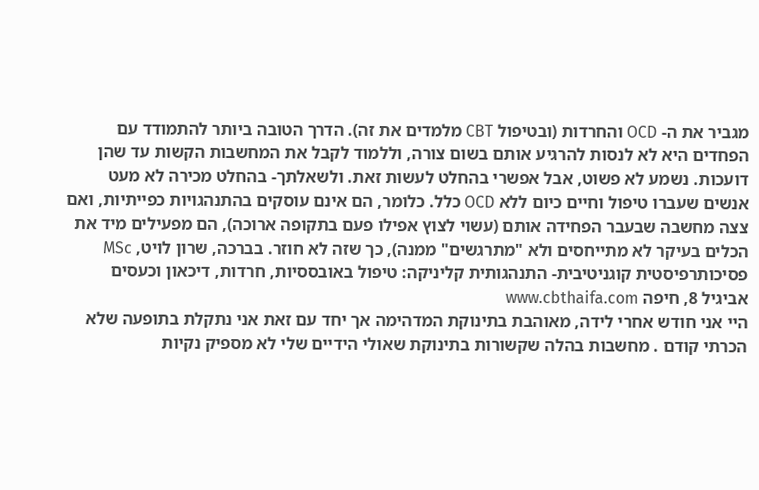מגביר את ה- OCD והחרדות (ובטיפול CBT מלמדים את זה). הדרך הטובה ביותר להתמודד עם הפחדים היא לא לנסות להרגיע אותם בשום צורה, וללמוד לקבל את המחשבות הקשות עד שהן דועכות. נשמע לא פשוט, אבל אפשרי בהחלט לעשות זאת. ולשאלתך- בהחלט מכירה לא מעט אנשים שעברו טיפול וחיים כיום ללא OCD כלל. כלומר, הם אינם עוסקים בהתנהגויות כפייתיות, ואם צצה מחשבה שבעבר הפחידה אותם (עשוי לצוץ אפילו פעם בתקופה ארוכה), הם מפעילים מיד את הכלים בעיקר לא מתייחסים ולא "מתרגשים" ממנה), כך שזה לא חוזר. בברכה, שרון לויט, MSc פסיכותרפיסטית קוגניטיבית- התנהגותית קליניקה: טיפול באובססיות, חרדות, דיכאון וכעסים אביגיל 8, חיפה www.cbthaifa.com
היי אני חודש אחרי לידה, מאוהבת בתינוקת המדהימה אך יחד עם זאת אני נתקלת בתופעה שלא הכרתי קודם . מחשבות בהלה שקשורות בתינוקת שאולי הידיים שלי לא מספיק נקיות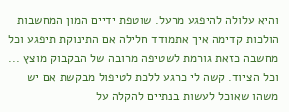והיא עלולה להיפגע מרעל. שוטפת ידיים המון המחשבות הולכות קדימה איך אתמודד חלילה אם התינוקת תיפגע וכל מחשבה כזאת גורמת לשטיפה מרובה של הבקבוק מוצץ ... וכל הציוד. קשה לי כרגע ללכת לטיפול מבקשת אם יש משהו שאוכל לעשות בנתיים להקלה על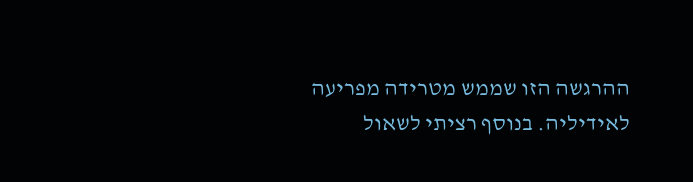ההרגשה הזו שממש מטרידה מפריעה לאידיליה. בנוסף רציתי לשאול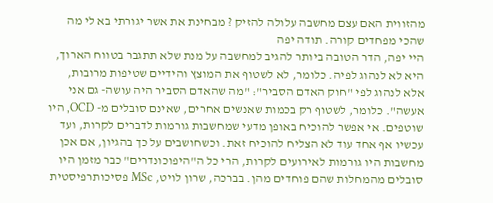מהזווית האם עצם מחשבה עלולה להזיק ? מבחינת את אשר יגורתי בא לי מה שהכי מפחדים קורה. תודה יפה
היי יפה, הדר הטובה ביותר להגיב למחשבה על מנת שלא תתגבר בטווח הארוך, היא לא לנהוג לפיה. כלומר, לא לשטוף את המוצץ והידיים שטיפות מרובות, אלא לנהוג לפי "חוק האדם הסביר": "מה שהאדם הסביר היה עושה- גם אני אעשה". כלומר, לשטוף רק בכמות שאנשים אחרים, שאינם סובלים מ- OCD, היו שוטפים. אי אפשר להוכיח באופן מדעי שמחשבות גורמות לדברים לקרות, ועד עכשיו אף אחד עוד לא הצליח להוכיח זאת. וכשחושבים על כך בהגיון, אם אכן מחשבות היו גורמות לאירועים לקרות, הרי כל ה"היפוכונדרים" כבר מזמן היו סובלים מהמחלות שהם פוחדים מהן. בברכה, שרון לויט, MSc פסיכותרפיסטית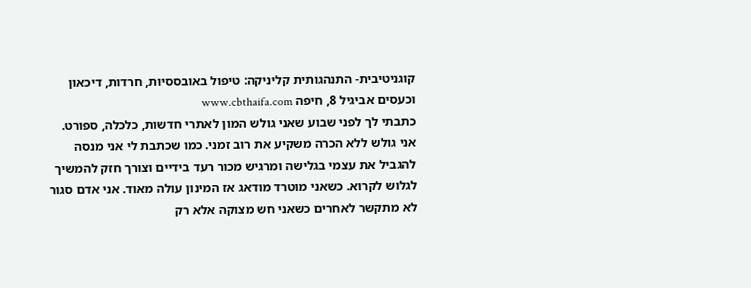קוגניטיבית- התנהגותית קליניקה: טיפול באובססיות, חרדות, דיכאון וכעסים אביגיל 8, חיפה www.cbthaifa.com
כתבתי לך לפני שבוע שאני גולש המון לאתרי חדשות, כלכלה, ספורט. אני גולש ללא הכרה משקיע את רוב זמני. כמו שכתבת לי אני מנסה להגביל את עצמי בגלישה ומרגיש מכור רעד בידיים וצורך חזק להמשיך לגלוש לקרוא. כשאני מוטרד מודאג אז המינון עולה מאוד. אני אדם סגור לא מתקשר לאחרים כשאני חש מצוקה אלא רק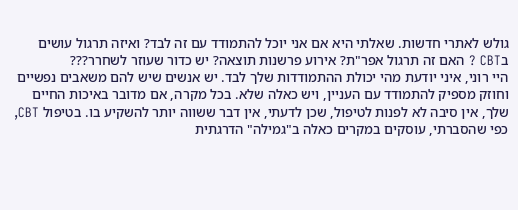גולש לאתרי חדשות. שאלתי היא אם אני יוכל להתמודד עם זה לבד? ואיזה תרגול עושים בCBT ? האם זה תרגול אפר"ת? אירוע פרשנות תוצאה? יש כדור שעוזר לשחרר???
היי רוני, איני יודעת מהי יכולת ההתמודדות שלך לבד. יש אנשים שיש להם משאבים נפשיים וחוזק מספיק להתמודד עם העניין, ויש כאלה שלא. בכל מקרה, אם מדובר באיכות החיים שלך, אין סיבה לא לפנות לטיפול, שכן לדעתי, אין דבר ששווה יותר להשקיע בו. בטיפול CBT, כפי שהסברתי, עוסקים במקרים כאלה ב"גמילה" הדרגתית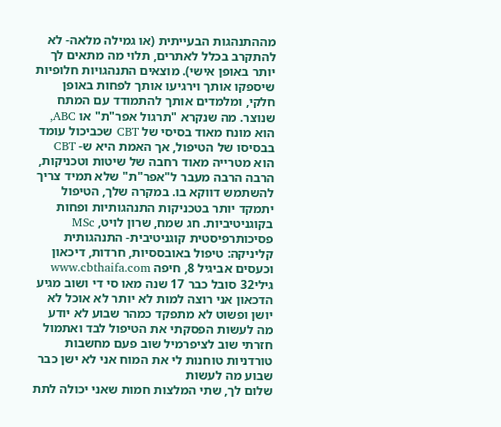מההתנהגות הבעייתית (או גמילה מלאה- לא להתקרב בכלל לאתרים, תלוי מה מתאים לך יותר באופן אישי). מוצאים התנהגויות חלופיות שיספקו אותך וירגיעו אותך לפחות באופן חלקי, ומלמדים אותך להתמודד עם המתח שנוצר. מה שנקרא "תרגול אפר"ת" או ABC, הוא מונח מאוד בסיסי של CBT שכביכול עומד בבסיסו של הטיפול, אך האמת היא ש- CBT הוא מטרייה מאוד רחבה של שיטות וטכניקות, הרבה הרבה מעבר ל"אפר"ת" שלא תמיד צריך להשתמש דווקא בו. במקרה שלך, הטיפול יתמקד יותר בטכניקות התנהגותיות ופחות בקוגניטיביות. חג שמח, שרון לויט, MSc פסיכותרפיסטית קוגניטיבית- התנהגותית קליניקה: טיפול באובססיות, חרדות, דיכאון וכעסים אביגיל 8, חיפה www.cbthaifa.com
גילי32 סובל כבר 17 שנה מאו סי די ושוב מגיע הדכאון אני רוצה למות לא יותר לא אוכל לא יושן ופשוט לא מתפקד כמהר שבוע לא יודע מה לעשות הפסקתי את הטיפול לבד ואתמול חזרתי שוב לציפרמיל שוב פעם מחשבות טורדניות טוחנות לי את המוח אני לא ישן כבר שבוע מה לעשות
שלום לך, שתי המלצות חמות שאני יכולה לתת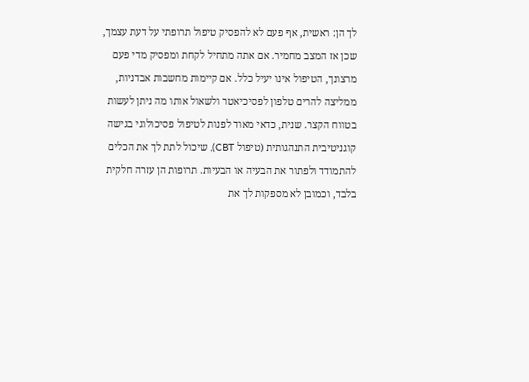לך הן: ראשית, אף פעם לא להפסיק טיפול תרופתי על דעת עצמך, שכן אז המצב מחמיר. אם אתה מתחיל לקחת ומפסיק מדי פעם מרצונך, הטיפול אינו יעיל כלל. אם קיימות מחשבות אבדניות, ממליצה להרים טלפון לפסיכיאטר ולשאול אותו מה ניתן לעשות בטווח הקצר. שנית, כדאי מאוד לפנות לטיפול פסיכולוגי בגישה קוגניטיבית התנהגותית (טיפול CBT), שיכול לתת לך את הכלים להתמודד ולפתור את הבעיה או הבעיות. תרופות הן עזרה חלקית בלבד, וכמובן לא מספקות לך את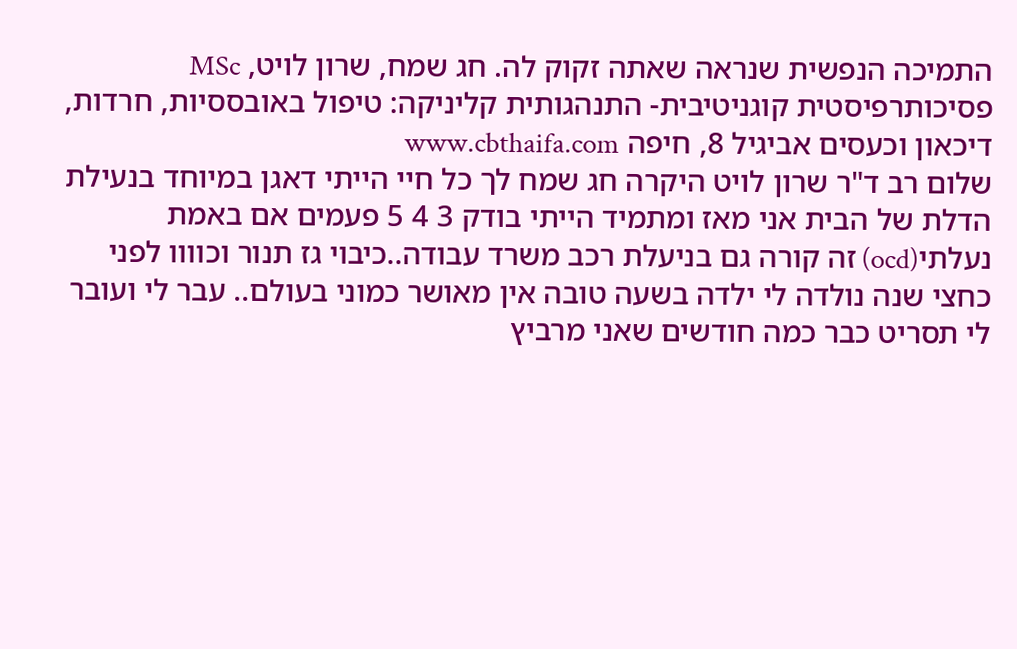התמיכה הנפשית שנראה שאתה זקוק לה. חג שמח, שרון לויט, MSc פסיכותרפיסטית קוגניטיבית- התנהגותית קליניקה: טיפול באובססיות, חרדות, דיכאון וכעסים אביגיל 8, חיפה www.cbthaifa.com
שלום רב ד"ר שרון לויט היקרה חג שמח לך כל חיי הייתי דאגן במיוחד בנעילת הדלת של הבית אני מאז ומתמיד הייתי בודק 3 4 5 פעמים אם באמת נעלתי(ocd) זה קורה גם בניעלת רכב משרד עבודה..כיבוי גז תנור וכוווו לפני כחצי שנה נולדה לי ילדה בשעה טובה אין מאושר כמוני בעולם.. עבר לי ועובר לי תסריט כבר כמה חודשים שאני מרביץ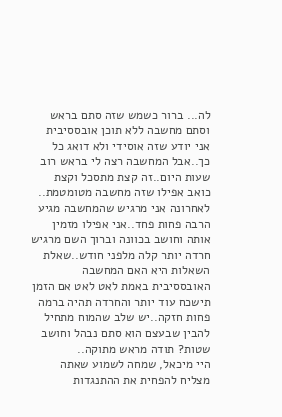לה... ברור כשמש שזה סתם בראש וסתם מחשבה ללא תוכן אובססיבית אני יודע שזה אוסידי ולא דואג כל כך..אבל המחשבה רצה לי בראש רוב שעות היום..זה קצת מתסכל וקצת כואב אפילו שזה מחשבה מטומטמת.. לאחרונה אני מרגיש שהמחשבה מגיע הרבה פחות פחד..אני אפילו מזמין אותה וחושב בכוונה וברוך השם מרגיש חרדה יותר קלה מלפני חודש..שאלת השאלות היא האם המחשבה האובססיבית באמת לאט לאט אם הזמן תישכח עוד יותר והחרדה תהיה ברמה פחות חזקה..יש שלב שהמוח מתחיל להבין שבעצם הוא סתם נבהל וחושב שטות? תודה מראש מתוקה..
היי מיכאל, שמחה לשמוע שאתה מצליח להפחית את ההתנגדות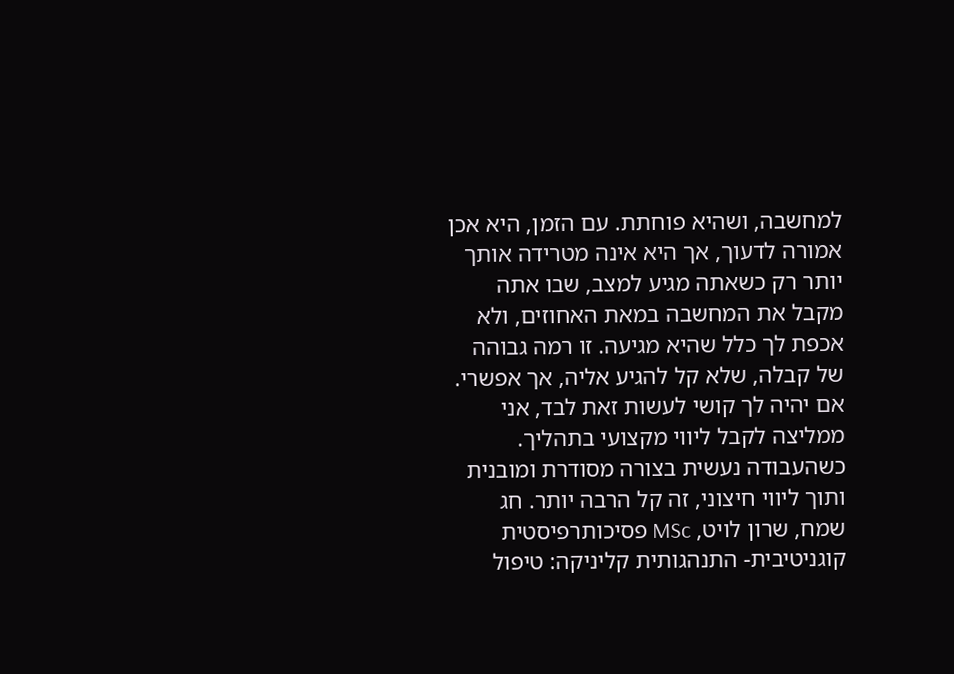למחשבה, ושהיא פוחתת. עם הזמן, היא אכן אמורה לדעוך, אך היא אינה מטרידה אותך יותר רק כשאתה מגיע למצב, שבו אתה מקבל את המחשבה במאת האחוזים, ולא אכפת לך כלל שהיא מגיעה. זו רמה גבוהה של קבלה, שלא קל להגיע אליה, אך אפשרי. אם יהיה לך קושי לעשות זאת לבד, אני ממליצה לקבל ליווי מקצועי בתהליך. כשהעבודה נעשית בצורה מסודרת ומובנית ותוך ליווי חיצוני, זה קל הרבה יותר. חג שמח, שרון לויט, MSc פסיכותרפיסטית קוגניטיבית- התנהגותית קליניקה: טיפול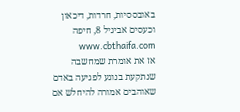באובססיות, חרדות, דיכאון וכעסים אביגיל 8, חיפה www.cbthaifa.com
אז את אומרת שמחשבה שנתקעת בנוגע לפגיעה באדם שאוהבים אמורה להיחלש אם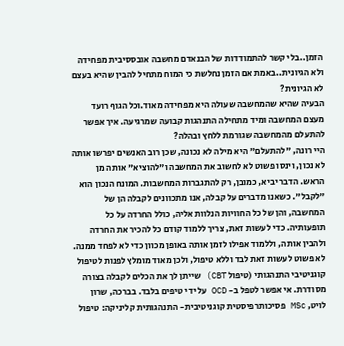הזמן..בלי קשר להתמודדות של הבנאדם מחשבה אובססיבית מפחידה ולא הגיונית..באמת אם הזמן נחלשת כי המוח מתחיל להבין שהיא בעצם לא הגיונית?
הבעיה שהיא שהמחשבה שעולה היא מפחידה מאוד.וכל הגוף רועד מעצם המחשבה ומיד מתחילה התנהגות קבועה שמרגיעה. איך אפשר להתעלם מהמחשבה שגורמת ללחץ ובהלה?
היי רונה, "להתעלם" היא מילה לא נכונה, שכן רוב האנשים יפרשו אותה לא נכון, וינסו פשוט לא לחשוב את המחשבה ו"להוציא" אותה מן הראש. הדבר יביא, כמובן, רק להתגברות המחשבות. המונח הנכון הוא "לקבל". כשאנו מדברים על קבלה, אנו מתכוונים לקבלה הן של המחשבה, והן של כל החוויות הנלוות אליה, כולל החרדה על כל תופעותיה. כדי לעשות זאת, צריך ללמוד קודם כל להכיר את החרדה ולהבין אותה, וללמוד אפילו לזמן אותה באופן מכוון כדי לא לפחד ממנה. לא פשוט לעשות זאת לבד וללא טיפול, ולכן מאוד מומלץ לפנות לטיפול קוגניטיבי התנהגותי (טיפול CBT) שייתן לך את הכלים לקבלה בצורה מסודרת. אי אפשר לטפל ב- OCD על ידי טיפים בלבד. בברכה, שרון לויט, MSc פסיכותרפיסטית קוגניטיבית- התנהגותית קליניקה: טיפול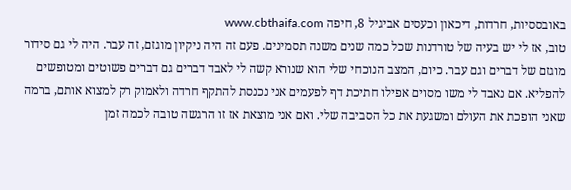באובססיות, חרדות, דיכאון וכעסים אביגיל 8, חיפה www.cbthaifa.com
טוב, אז לי יש בעיה של טורדנות שכל כמה שנים משנה תסמינים. פעם זה היה ניקיון מוגזם, זה עבר. היה לי גם סידור מוגזם של דברים וגם עבר. כיום, המצב הנוכחי שלי הוא שנורא קשה לי לאבד דברים גם דברים פשוטים ומטופשים להפליא. אם נאבד לי משו מסוים אפילו חתיכת דף לפעמים אני נכנסת להתקף חרדה ולאמוק רק למצוא אותם, ברמה שאני הופכת את העולם ומשגעת את כל הסביבה שלי. ואם אני מוצאת אז זו הרגשה טובה לכמה זמן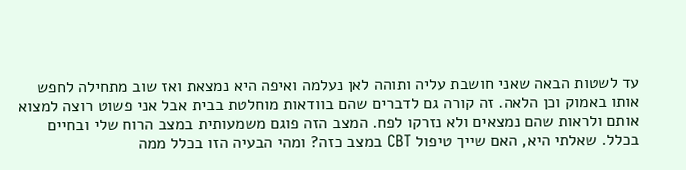עד לשטות הבאה שאני חושבת עליה ותוהה לאן נעלמה ואיפה היא נמצאת ואז שוב מתחילה לחפש אותו באמוק וכן הלאה. זה קורה גם לדברים שהם בוודאות מוחלטת בבית אבל אני פשוט רוצה למצוא אותם ולראות שהם נמצאים ולא נזרקו לפח. המצב הזה פוגם משמעותית במצב הרוח שלי ובחיים בכלל. שאלתי היא, האם שייך טיפול CBT במצב כזה? ומהי הבעיה הזו בכלל ממה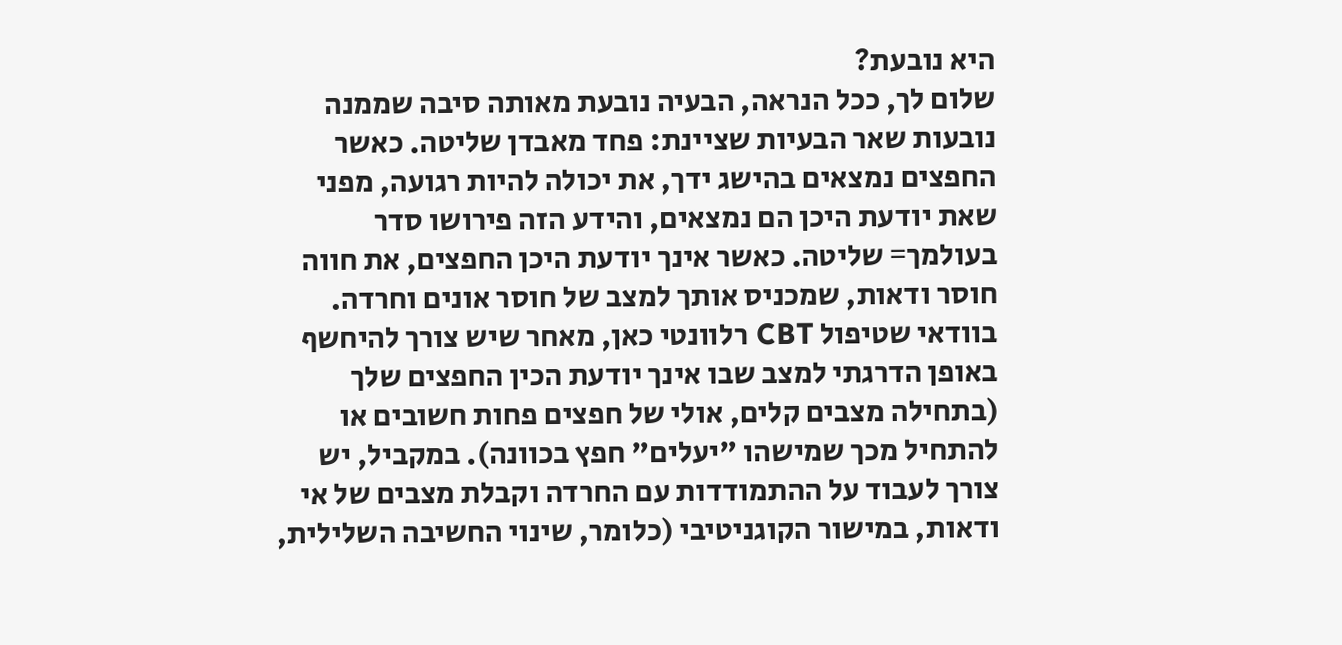היא נובעת?
שלום לך, ככל הנראה, הבעיה נובעת מאותה סיבה שממנה נובעות שאר הבעיות שציינת: פחד מאבדן שליטה. כאשר החפצים נמצאים בהישג ידך, את יכולה להיות רגועה, מפני שאת יודעת היכן הם נמצאים, והידע הזה פירושו סדר בעולמך= שליטה. כאשר אינך יודעת היכן החפצים, את חווה חוסר ודאות, שמכניס אותך למצב של חוסר אונים וחרדה. בוודאי שטיפול CBT רלוונטי כאן, מאחר שיש צורך להיחשף באופן הדרגתי למצב שבו אינך יודעת הכין החפצים שלך (בתחילה מצבים קלים, אולי של חפצים פחות חשובים או להתחיל מכך שמישהו "יעלים" חפץ בכוונה). במקביל, יש צורך לעבוד על ההתמודדות עם החרדה וקבלת מצבים של אי ודאות, במישור הקוגניטיבי (כלומר, שינוי החשיבה השלילית,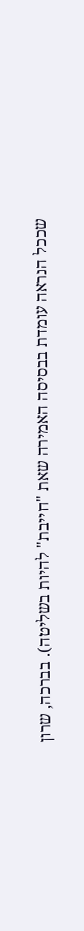שככל הנראה עומדת בבסיסה האמירה שאת "חייבת" להיות בשליטה). בברכה, שרון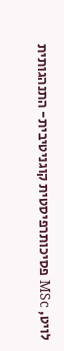לויט, MSc פסיכותרפיסטית קוגניטיבית- התנהגותית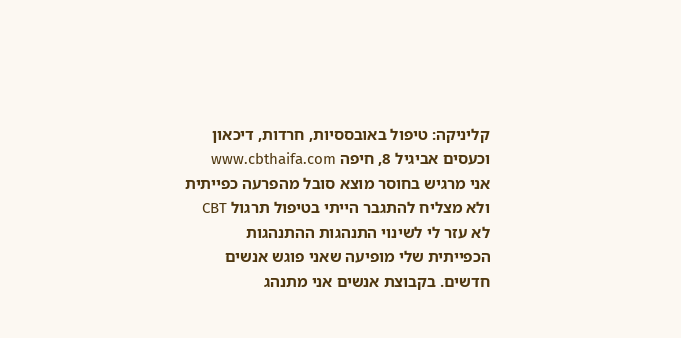קליניקה: טיפול באובססיות, חרדות, דיכאון וכעסים אביגיל 8, חיפה www.cbthaifa.com
אני מרגיש בחוסר מוצא סובל מהפרעה כפייתית ולא מצליח להתגבר הייתי בטיפול תרגול CBT לא עזר לי לשינוי התנהגות ההתנהגות הכפייתית שלי מופיעה שאני פוגש אנשים חדשים. בקבוצת אנשים אני מתנהג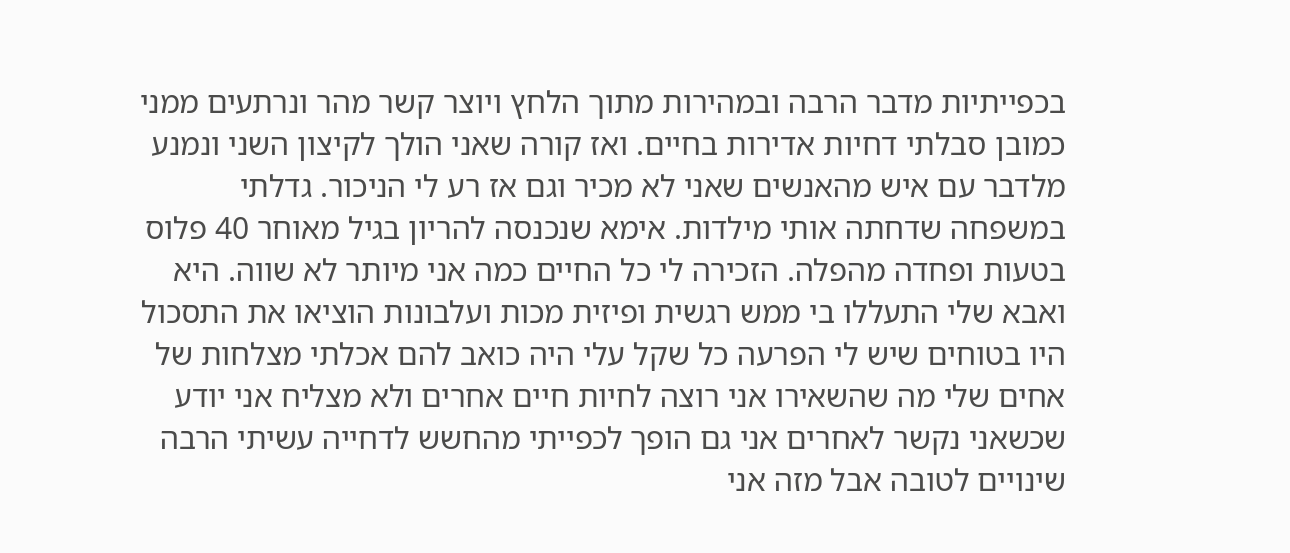בכפייתיות מדבר הרבה ובמהירות מתוך הלחץ ויוצר קשר מהר ונרתעים ממני כמובן סבלתי דחיות אדירות בחיים. ואז קורה שאני הולך לקיצון השני ונמנע מלדבר עם איש מהאנשים שאני לא מכיר וגם אז רע לי הניכור. גדלתי במשפחה שדחתה אותי מילדות. אימא שנכנסה להריון בגיל מאוחר 40 פלוס בטעות ופחדה מהפלה. הזכירה לי כל החיים כמה אני מיותר לא שווה. היא ואבא שלי התעללו בי ממש רגשית ופיזית מכות ועלבונות הוציאו את התסכול היו בטוחים שיש לי הפרעה כל שקל עלי היה כואב להם אכלתי מצלחות של אחים שלי מה שהשאירו אני רוצה לחיות חיים אחרים ולא מצליח אני יודע שכשאני נקשר לאחרים אני גם הופך לכפייתי מהחשש לדחייה עשיתי הרבה שינויים לטובה אבל מזה אני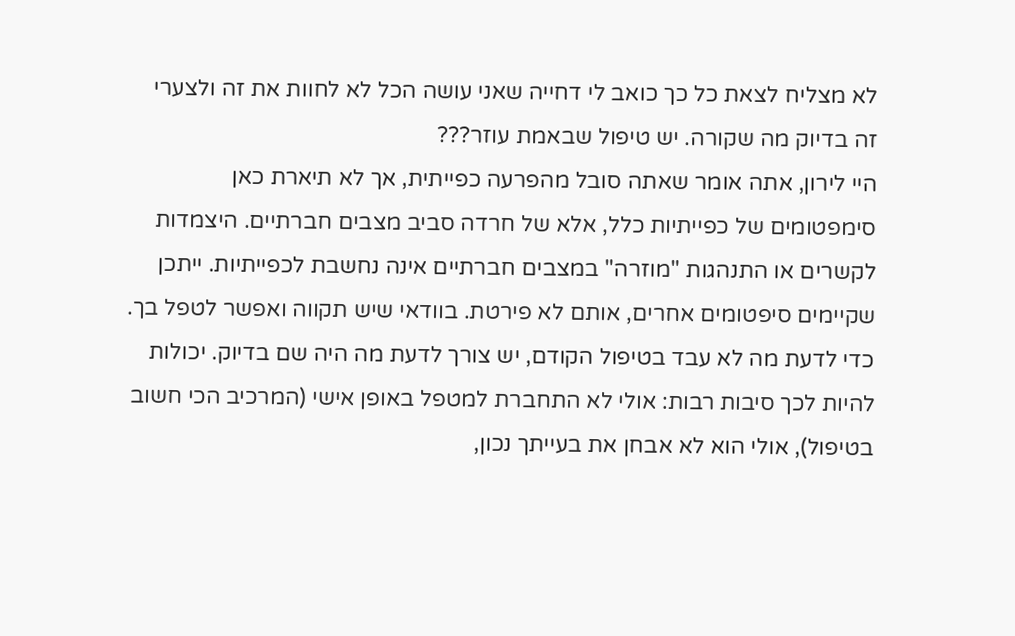לא מצליח לצאת כל כך כואב לי דחייה שאני עושה הכל לא לחוות את זה ולצערי זה בדיוק מה שקורה. יש טיפול שבאמת עוזר???
היי לירון, אתה אומר שאתה סובל מהפרעה כפייתית, אך לא תיארת כאן סימפטומים של כפייתיות כלל, אלא של חרדה סביב מצבים חברתיים. היצמדות לקשרים או התנהגות "מוזרה" במצבים חברתיים אינה נחשבת לכפייתיות. ייתכן שקיימים סיפטומים אחרים, אותם לא פירטת. בוודאי שיש תקווה ואפשר לטפל בך. כדי לדעת מה לא עבד בטיפול הקודם, יש צורך לדעת מה היה שם בדיוק. יכולות להיות לכך סיבות רבות: אולי לא התחברת למטפל באופן אישי (המרכיב הכי חשוב בטיפול), אולי הוא לא אבחן את בעייתך נכון,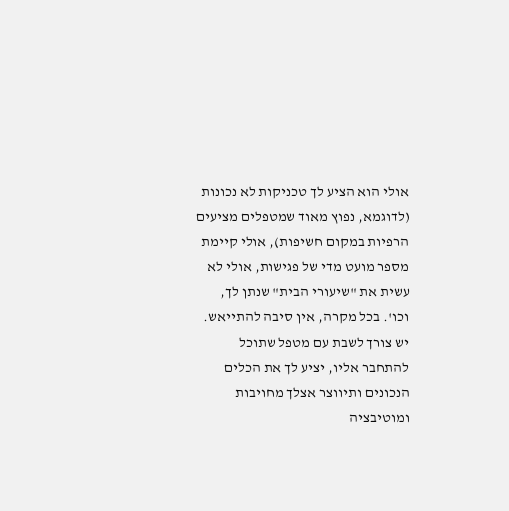אולי הוא הציע לך טכניקות לא נכונות (לדוגמא, נפוץ מאוד שמטפלים מציעים הרפיות במקום חשיפות), אולי קיימת מספר מועט מדי של פגישות, אולי לא עשית את "שיעורי הבית" שנתן לך, וכו'. בכל מקרה, אין סיבה להתייאש. יש צורך לשבת עם מטפל שתוכל להתחבר אליו, יציע לך את הכלים הנכונים ותיווצר אצלך מחויבות ומוטיבציה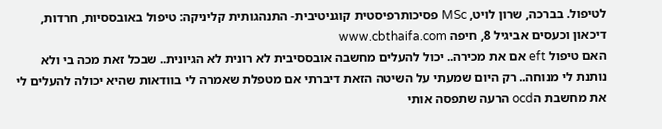לטיפול. בברכה, שרון לויט, MSc פסיכותרפיסטית קוגניטיבית- התנהגותית קליניקה: טיפול באובססיות, חרדות, דיכאון וכעסים אביגיל 8, חיפה www.cbthaifa.com
האם טיפול eft אם את מכירה.. יכול להעלים מחשבה אובססיבית לא רונית לא הגיונית.. שבכל זאת מכה בי ולא נותנת לי מנוחה.. רק היום שמעתי על השיטה הזאת דיברתי אם מטפלת שאמרה לי בוודאות שהיא יכולה להעלים לי את מחשבת הocd הרעה שתפסה אותי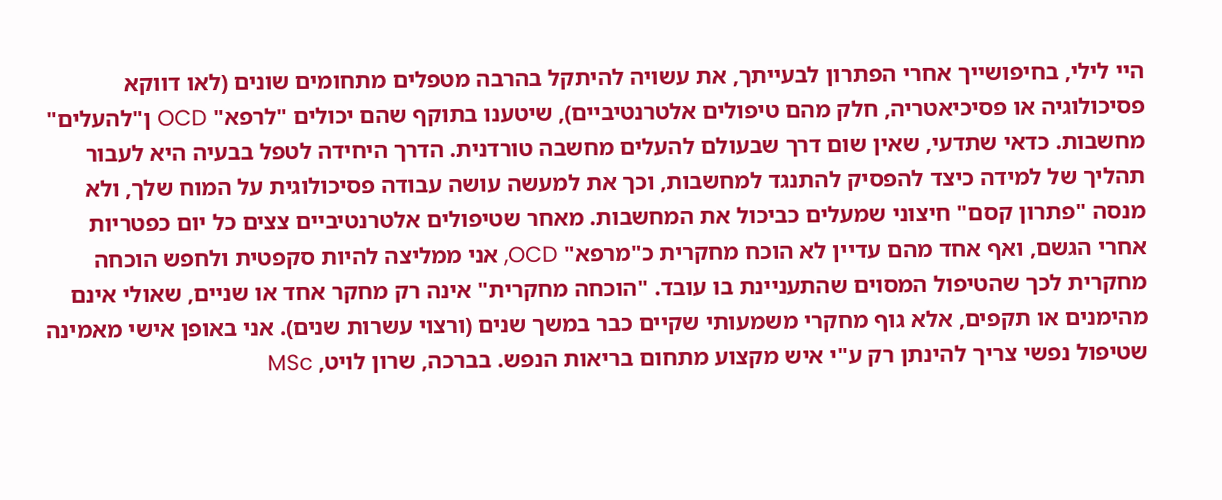היי לילי, בחיפושייך אחרי הפתרון לבעייתך, את עשויה להיתקל בהרבה מטפלים מתחומים שונים (לאו דווקא פסיכולוגיה או פסיכיאטריה, חלק מהם טיפולים אלטרנטיביים), שיטענו בתוקף שהם יכולים "לרפא" OCD ן"להעלים" מחשבות. כדאי שתדעי, שאין שום דרך שבעולם להעלים מחשבה טורדנית. הדרך היחידה לטפל בבעיה היא לעבור תהליך של למידה כיצד להפסיק להתנגד למחשבות, וכך את למעשה עושה עבודה פסיכולוגית על המוח שלך, ולא מנסה "פתרון קסם" חיצוני שמעלים כביכול את המחשבות. מאחר שטיפולים אלטרנטיביים צצים כל יום כפטריות אחרי הגשם, ואף אחד מהם עדיין לא הוכח מחקרית כ"מרפא" OCD, אני ממליצה להיות סקפטית ולחפש הוכחה מחקרית לכך שהטיפול המסוים שהתעניינת בו עובד. "הוכחה מחקרית" אינה רק מחקר אחד או שניים, שאולי אינם מהימנים או תקפים, אלא גוף מחקרי משמעותי שקיים כבר במשך שנים (ורצוי עשרות שנים). אני באופן אישי מאמינה שטיפול נפשי צריך להינתן רק ע"י איש מקצוע מתחום בריאות הנפש. בברכה, שרון לויט, MSc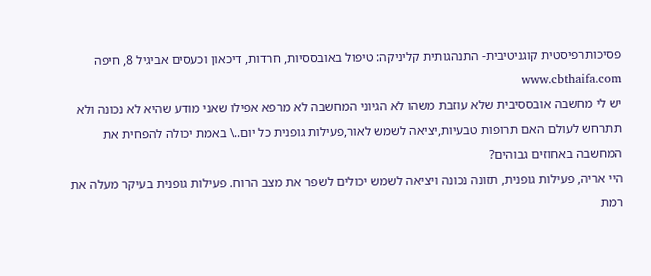פסיכותרפיסטית קוגניטיבית- התנהגותית קליניקה: טיפול באובססיות, חרדות, דיכאון וכעסים אביגיל 8, חיפה www.cbthaifa.com
יש לי מחשבה אובססיבית שלא עוזבת משהו לא הגיוני המחשבה לא מרפא אפילו שאני מודע שהיא לא נכונה ולא תתרחש לעולם האם תרופות טבעיות,יציאה לשמש לאור,פעילות גופנית כל יום..\ באמת יכולה להפחית את המחשבה באחוזים גבוהים?
היי אריה, פעילות גופנית, תזונה נכונה ויציאה לשמש יכולים לשפר את מצב הרוח. פעילות גופנית בעיקר מעלה את רמת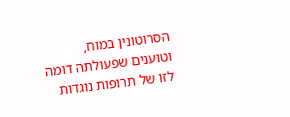הסרוטונין במוח, וטוענים שפעולתה דומה לזו של תרופות נוגדות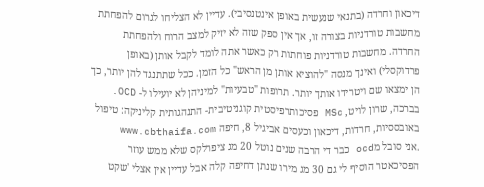דיכאון וחרדה (בתנאי שנעשית באופן אינטנסיבי). עדיין לא הצליחו לגרום להפחתת מחשבות טורדניות בצורה זו, אך אין ספק שזה לא יזיק למצב הרוח ולהפחתת החרדה. מחשבות טורדניות פוחתות רק כאשר אתה לומד לקבל אותן (באופן פרדוקסלי) ואינך מנסה "להוציא אותן מן הראש" כל הזמן. ככל שתתנגד להן יותר, כך הן ימצאו שם ויטרידו אותך יותר. תרופות "טבעיות" למיניהן לא יועילו ל- OCD. בברכה, שרון לויט, MSc פסיכותרפיסטית קוגניטיבית- התנהגותית קליניקה: טיפול באובססיות, חרדות, דיכאון וכעסים אביגיל 8, חיפה www.cbthaifa.com
.אני סובל מocd כבר די הרבה שנים נוטל 20 מג ציפרלקס שלא ממש עוזר הפסיכאטר הוסיף לי גם 30 מג מירו שנתן דחיפה קלה אבל עדיין אין אצלי 'שקט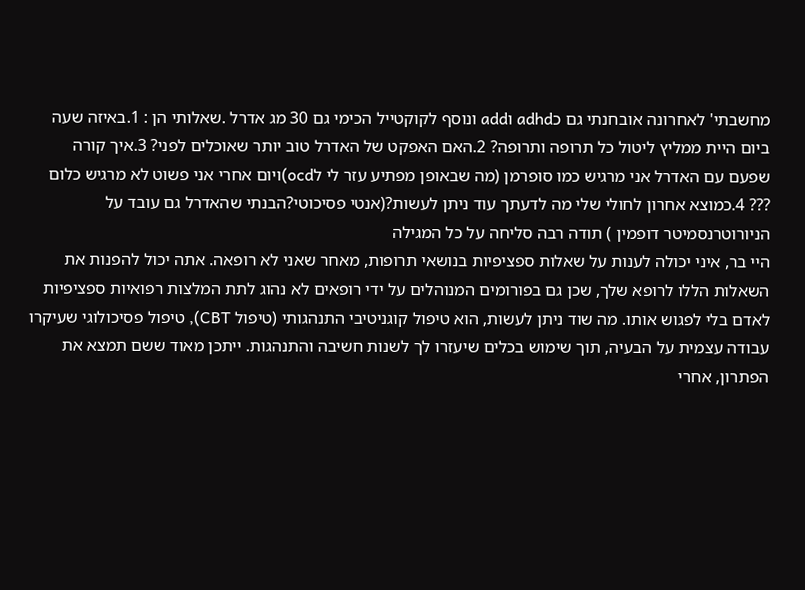מחשבתי' לאחרונה אובחנתי גם כadhd וadd ונוסף לקוקטייל הכימי גם 30 מג אדרל .שאלותי הן : 1.באיזה שעה ביום היית ממליץ ליטול כל תרופה ותרופה? 2.האם האפקט של האדרל טוב יותר שאוכלים לפני? 3.איך קורה שפעם עם האדרל אני מרגיש כמו סופרמן (מה שבאופן מפתיע עזר לי לocd)ויום אחרי אני פשוט לא מרגיש כלום ??? 4.כמוצא אחרון לחולי שלי מה לדעתך עוד ניתן לעשות?(אנטי פסיכוטי?הבנתי שהאדרל גם עובד על הניורוטרנסמיטר דופמין ) תודה רבה סליחה על כל המגילה
היי בר, איני יכולה לענות על שאלות ספציפיות בנושאי תרופות, מאחר שאני לא רופאה. אתה יכול להפנות את השאלות הללו לרופא שלך, שכן גם בפורומים המנוהלים על ידי רופאים לא נהוג לתת המלצות רפואיות ספציפיות לאדם בלי לפגוש אותו. מה שוד ניתן לעשות, הוא טיפול קוגניטיבי התנהגותי (טיפול CBT), טיפול פסיכולוגי שעיקרו עבודה עצמית על הבעיה, תוך שימוש בכלים שיעזרו לך לשנות חשיבה והתנהגות. ייתכן מאוד ששם תמצא את הפתרון, אחרי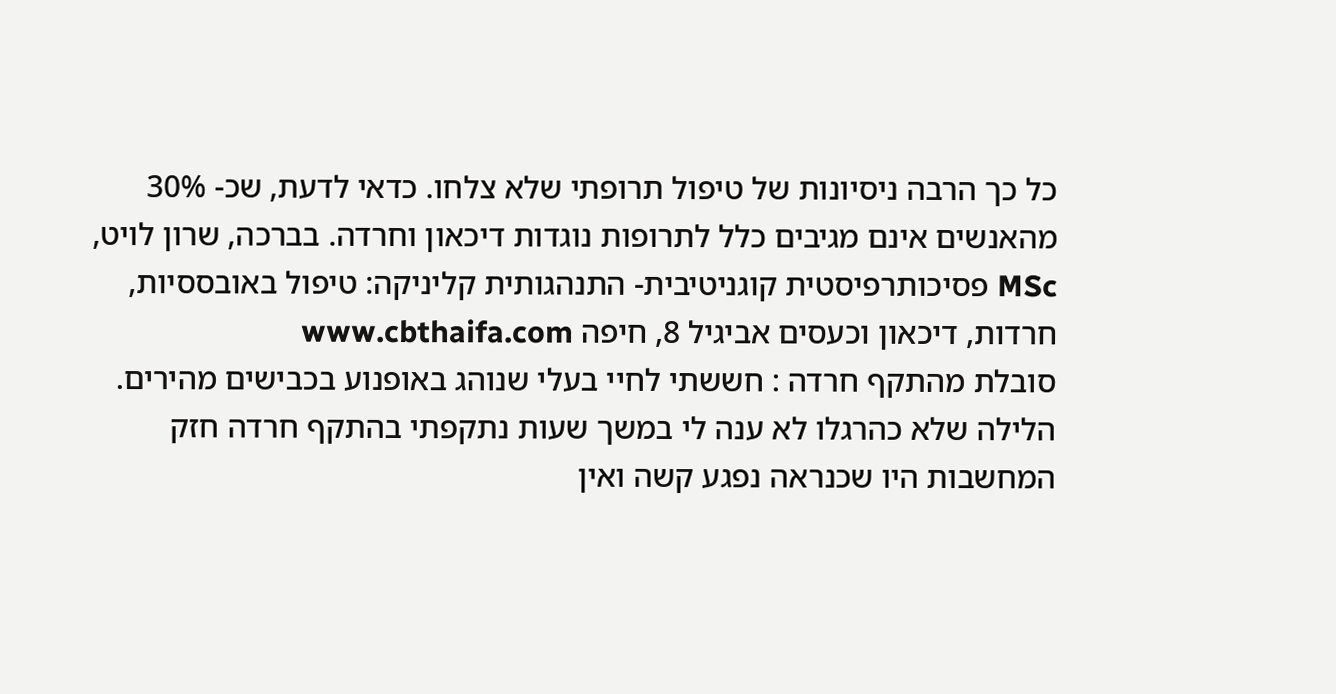כל כך הרבה ניסיונות של טיפול תרופתי שלא צלחו. כדאי לדעת, שכ- 30% מהאנשים אינם מגיבים כלל לתרופות נוגדות דיכאון וחרדה. בברכה, שרון לויט, MSc פסיכותרפיסטית קוגניטיבית- התנהגותית קליניקה: טיפול באובססיות, חרדות, דיכאון וכעסים אביגיל 8, חיפה www.cbthaifa.com
סובלת מהתקף חרדה : חששתי לחיי בעלי שנוהג באופנוע בכבישים מהירים. הלילה שלא כהרגלו לא ענה לי במשך שעות נתקפתי בהתקף חרדה חזק המחשבות היו שכנראה נפגע קשה ואין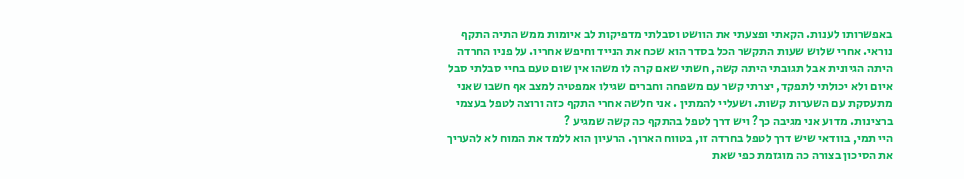באפשרותו לענות. הקאתי ופצעתי את הוושט וסבלתי מדפיקות לב איומות ממש התיה התקף נוראי. אחרי שלוש שעות התקשר הכל בסדר הוא שכח את הנייד וחיפש אחריו. על פניו החרדה היתה הגיונית אבל תגובתי היתה קשה, חשתי שאם קרה לו משהו אין שום טעם בחיי סבלתי סבל איום ולא יכולתי לתפקד, יצרתי קשר עם משפחה וחברים שגילו אמפטיה למצב אף חשבו שאני מתעסקת עם השערות קשות. ושעליי להמתין . אני חלשה אחרי התקף כזה ורוצה לטפל בעצמי ברצינות. מדוע אני מגיבה כך? ויש דרך לטפל בהתקף כה קשה שמגיע ?
היי תמי, בוודאי שיש דרך לטפל בחרדה זו, בטווח הארוך. הרעיון הוא ללמד את המוח לא להעריך את הסיכון בצורה כה מוגזמת כפי שאת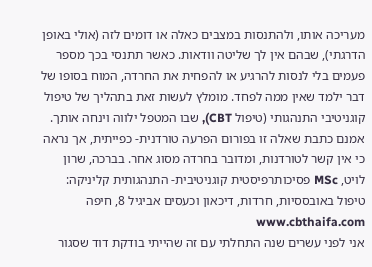מעריכה אותו, ולהתנסות במצבים כאלה או דומים לזה (אולי באופן הדרגתי), שבהם אין לך שליטה וודאות. כאשר תתנסי בכך מספר פעמים בלי לנסות להרגיע או להפחית את החרדה, המוח בסופו של דבר ילמד שאין ממה לפחד. מומלץ לעשות זאת בתהליך של טיפול קוגניטיבי התנהגותי (טיפול CBT), שבו המטפל ילווה וינחה אותך. אמנם כתבת שאלה זו בפורום הפרעה טורדנית- כפייתית, אך נראה כי אין קשר לטורדנות, ומדובר בחרדה מסוג אחר. בברכה, שרון לויט, MSc פסיכותרפיסטית קוגניטיבית- התנהגותית קליניקה: טיפול באובססיות, חרדות, דיכאון וכעסים אביגיל 8, חיפה www.cbthaifa.com
אני לפני עשרים שנה התחלתי עם זה שהייתי בודקת דוד שסגור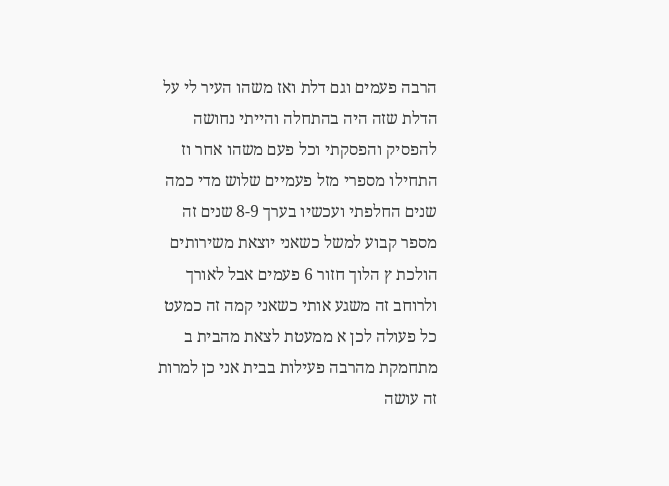הרבה פעמים וגם דלת ואז משהו העיר לי על הדלת שזה היה בהתחלה והייתי נחושה להפסיק והפסקתי וכל פעם משהו אחר וז התחילו מספרי מזל פעמיים שלוש מדי כמה שנים החלפתי ועכשיו בערך 8-9 שנים זה מספר קבוע למשל כשאני יוצאת משירותים הולכת ץ הלוך חזור 6 פעמים אבל לאורך ולרוחב זה משגע אותי כשאני קמה זה כמעט כל פעולה לכן א ממעטת לצאת מהבית ב מתחמקת מהרבה פעילות בבית אני כן למרות זה עושה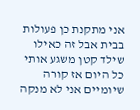אני מתקנת כן פעולות בבית אבל זה כאילו שילד קטן משגע אותי כל היום אז קורה שיומיים אני לא מנקה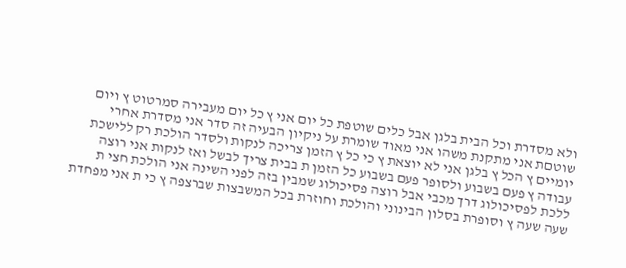ולא מסדרת וכל הבית בלגן אבל כלים שוטפת כל יום אני ץ כל יום מעבירה סמרטוט ץ ויום שוטםת אני מתקנת משהו אני מאוד שומרת על ניקיון הבעיה זה סדר אני מסדרת אחרי יומיים ץ הכל ץ בלגן אני לא יוצאת ץ כי כל ץ הזמן צריכה לנקות ולסדר הולכת רק ללישכת עבודה ץ פעם בשבוע ולסופר פעם בשבוע כל הזמן ת בבית צריך לבשל ואז לנקות אני רוצה ללכת לפסיכולוג דרך מכבי אבל רוצה פסיכולוג שמבין בזה לפני השינה אני הולכת חצי ת שעה שעה ץ וסופרת בסלון הבינוני והולכת וחוזרת בכל המשבצות שברצפה ץ כי ת אני מפחדת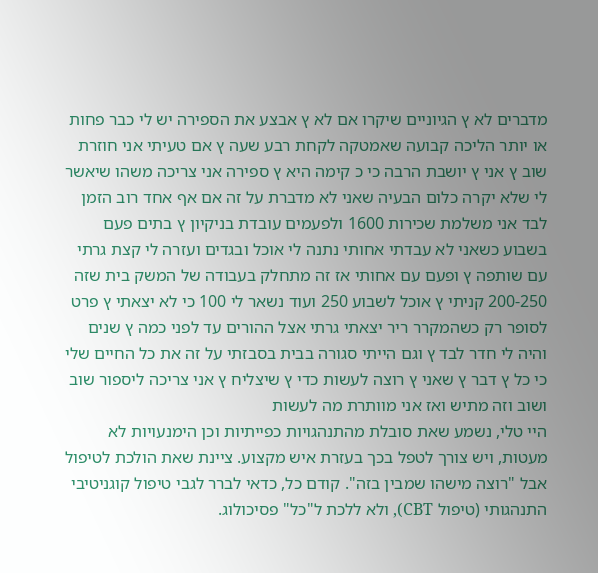מדברים לא ץ הגיוניים שיקרו אם לא ץ אבצע את הספירה יש לי כבר פחות או יותר הליכה קבועה שאמטקה לקחת רבע שעה ץ אם טעיתי אני חוזרת שוב ץ אני ץ יושבת הרבה כי כ קימה היא ץ ספירה אני צריכה משהו שיאשר לי שלא יקרה כלום הבעיה שאני לא מדברת על זה אם אף אחד רוב הזמן לבד אני משלמת שכירות 1600 ולפעמים עובדת בניקיון ץ בתים פעם בשבוע כשאני לא עבדתי אחותי נתנה לי אוכל ובגדים ועזרה לי קצת גרתי עם שותפה ץ ופעם עם אחותי אז זה מתחלק בעבודה של המשק בית שזה 200-250 קניתי ץ אוכל לשבוע 250 ועוד נשאר לי 100 כי לא יצאתי ץ פרט לסופר רק כשהמקרר ריר יצאתי גרתי אצל ההורים עד לפני כמה ץ שנים והיה לי חדר לבד ץ וגם הייתי סגורה בבית בסבזתי על זה את כל החיים שלי כי כל ץ דבר ץ שאני ץ רוצה לעשות כדי ץ שיצליח ץ אני צריכה ליספור שוב ושוב וזה מתיש ואז אני מוותרת מה לעשות
היי טלי, נשמע שאת סובלת מהתנהגויות כפייתיות וכן הימנעויות לא מעטות, ויש צורך לטפל בכך בעזרת איש מקצוע. ציינת שאת הולכת לטיפול אבל "רוצה מישהו שמבין בזה". קודם כל, כדאי לברר לגבי טיפול קוגניטיבי התנהגותי (טיפול CBT), ולא ללכת ל"כל" פסיכולוג.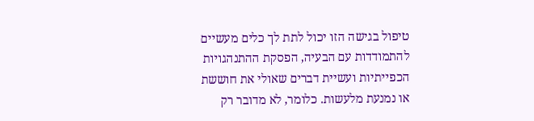טיפול בגישה הזו יכול לתת לך כלים מעשיים להתמודדות עם הבעיה, הפסקת ההתנהגויות הכפייתיות ועשיית דברים שאולי את חוששת או נמנעת מלעשות. כלומר, לא מדובר רק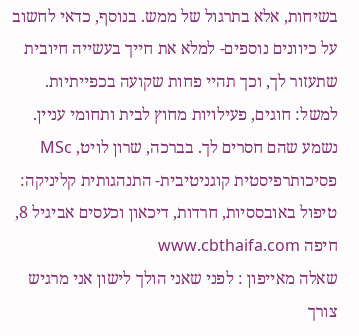בשיחות, אלא בתרגול של ממש. בנוסף, כדאי לחשוב על כיוונים נוספים- למלא את חייך בעשייה חיובית שתעזור לך, וכך תהיי פחות שקועה בכפייתיות. למשל: חוגים, פעילויות מחוץ לבית ותחומי עניין. נשמע שהם חסרים לך. בברכה, שרון לויט, MSc פסיכותרפיסטית קוגניטיבית- התנהגותית קליניקה: טיפול באובססיות, חרדות, דיכאון וכעסים אביגיל 8, חיפה www.cbthaifa.com
שאלה מאייפון : לפני שאני הולך לישון אני מרגיש צורך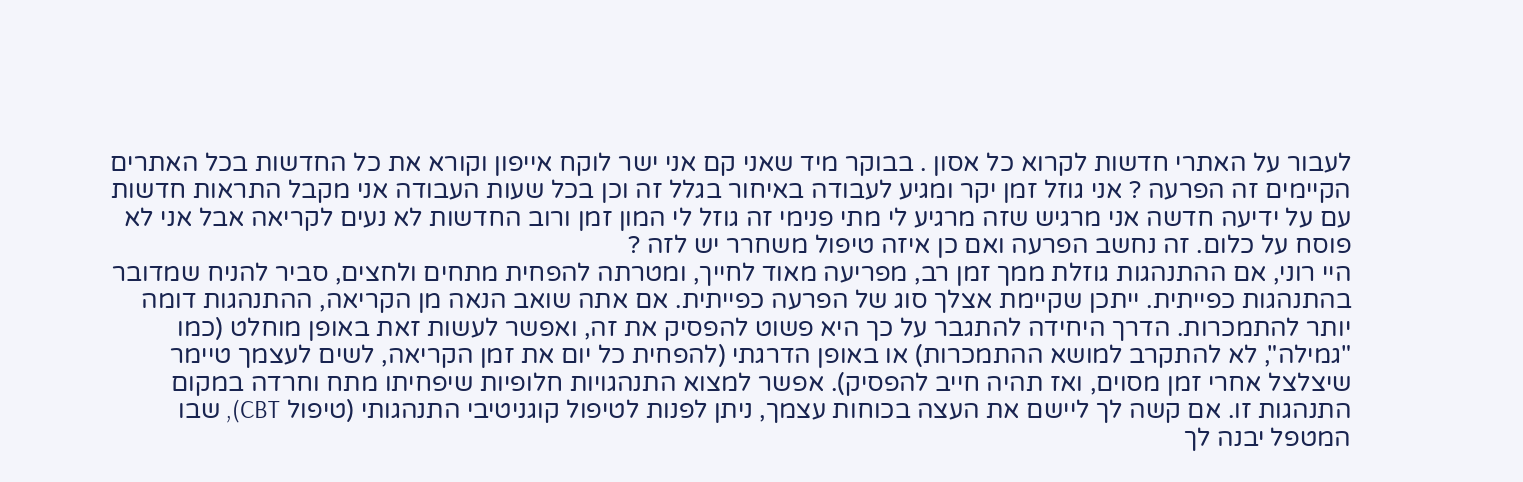לעבור על האתרי חדשות לקרוא כל אסון . בבוקר מיד שאני קם אני ישר לוקח אייפון וקורא את כל החדשות בכל האתרים הקיימים זה הפרעה ? אני גוזל זמן יקר ומגיע לעבודה באיחור בגלל זה וכן בכל שעות העבודה אני מקבל התראות חדשות עם על ידיעה חדשה אני מרגיש שזה מרגיע לי מתי פנימי זה גוזל לי המון זמן ורוב החדשות לא נעים לקריאה אבל אני לא פוסח על כלום. זה נחשב הפרעה ואם כן איזה טיפול משחרר יש לזה ?
היי רוני, אם ההתנהגות גוזלת ממך זמן רב, מפריעה מאוד לחייך, ומטרתה להפחית מתחים ולחצים, סביר להניח שמדובר בהתנהגות כפייתית. ייתכן שקיימת אצלך סוג של הפרעה כפייתית. אם אתה שואב הנאה מן הקריאה, ההתנהגות דומה יותר להתמכרות. הדרך היחידה להתגבר על כך היא פשוט להפסיק את זה, ואפשר לעשות זאת באופן מוחלט (כמו "גמילה", לא להתקרב למושא ההתמכרות) או באופן הדרגתי (להפחית כל יום את זמן הקריאה, לשים לעצמך טיימר שיצלצל אחרי זמן מסוים, ואז תהיה חייב להפסיק). אפשר למצוא התנהגויות חלופיות שיפחיתו מתח וחרדה במקום התנהגות זו. אם קשה לך ליישם את העצה בכוחות עצמך, ניתן לפנות לטיפול קוגניטיבי התנהגותי (טיפול CBT), שבו המטפל יבנה לך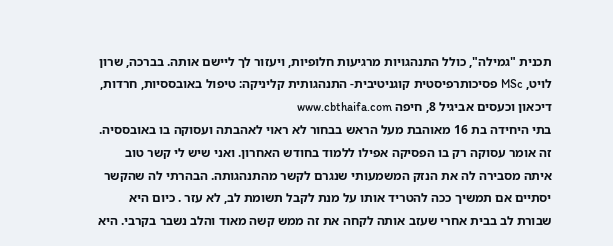תכנית "גמילה", כולל התנהגויות מרגיעות חלופיות, ויעזור לך ליישם אותה. בברכה, שרון לויט, MSc פסיכותרפיסטית קוגניטיבית- התנהגותית קליניקה: טיפול באובססיות, חרדות, דיכאון וכעסים אביגיל 8, חיפה www.cbthaifa.com
בתי היחידה בת 16 מאוהבת מעל הראש בבחור לא ראוי לאהבתה ועסוקה בו באובססיה. זה אומר עסוקה רק בו הפסיקה אפילו ללמוד בחודש האחרון. ואני שיש לי קשר טוב איתה מסבירה לה את הנזק המשמעותי שנגרם לקשר מהתנהגותה. הבהרתי לה שהקשר יסתיים אם תמשיך ככה להטריד אותו על מנת לקבל תשומת לב, לא עזר . כיום היא שבורת לב בבית אחרי שעזב אותה לקחה את זה ממש קשה מאוד והלב נשבר בקרבי. היא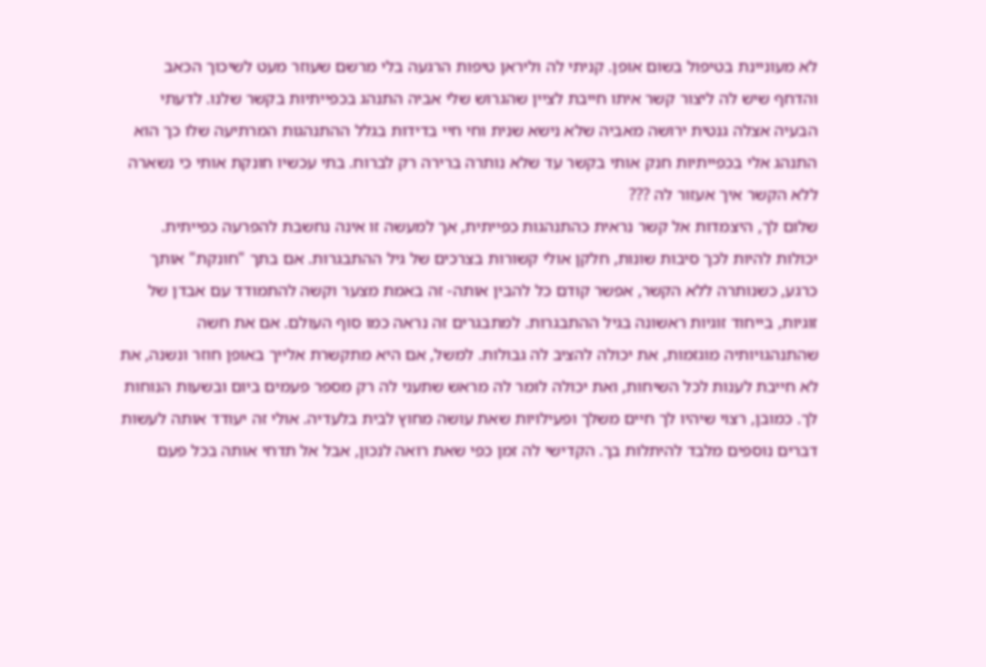לא מעוניינת בטיפול בשום אופן. קניתי לה וליראן טיפות הרגעה בלי מרשם שעוזר מעט לשיכוך הכאב והדחף שיש לה ליצור קשר איתו חייבת לציין שהגרוש שלי אביה התנהג בכפייתיות בקשר שלנו. לדעתי הבעיה אצלה גנטית ירושה מאביה שלא נישא שנית וחי חיי בדידות בגלל ההתנהגות המרתיעה שלו כך הוא התנהג אלי בכפייתיות חנק אותי בקשר עד שלא נותרה ברירה רק לברוח. בתי עכשיו חונקת אותי כי נשארה ללא הקשר איך אעזור לה ???
שלום לך, היצמדות אל קשר נראית כהתנהגות כפייתית, אך למעשה זו אינה נחשבת להפרעה כפייתית. יכולות להיות לכך סיבות שונות, חלקן אולי קשורות בצרכים של גיל ההתבגרות. אם בתך "חונקת" אותך כרגע, כשנותרה ללא הקשר, אפשר קודם כל להבין אותה- זה באמת מצער וקשה להתמודד עם אבדן של זוגיות, בייחוד זוגיות ראשונה בגיל ההתבגרות. למתבגרים זה נראה כמו סוף העולם. אם את חשה שהתנהגויותיה מוגזמות, את יכולה להציב לה גבולות. למשל, אם היא מתקשרת אלייך באופן חוזר ונשנה, את לא חייבת לענות לכל השיחות, ואת יכולה לומר לה מראש שתעני לה רק מספר פעמים ביום ובשעות הנוחות לך. כמובן, רצוי שיהיו לך חיים משלך ופעילויות שאת עושה מחוץ לבית בלעדיה. אולי זה יעודד אותה לעשות דברים נוספים מלבד להיתלות בך. הקדישי לה זמן כפי שאת רואה לנכון, אבל אל תדחי אותה בכל פעם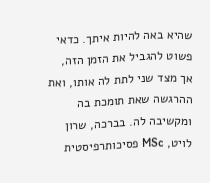שהיא באה להיות איתך. כדאי פשוט להגביל את הזמן הזה, אך מצד שני לתת לה אותו, ואת ההרגשה שאת תומכת בה ומקשיבה לה. בברכה, שרון לויט, MSc פסיכותרפיסטית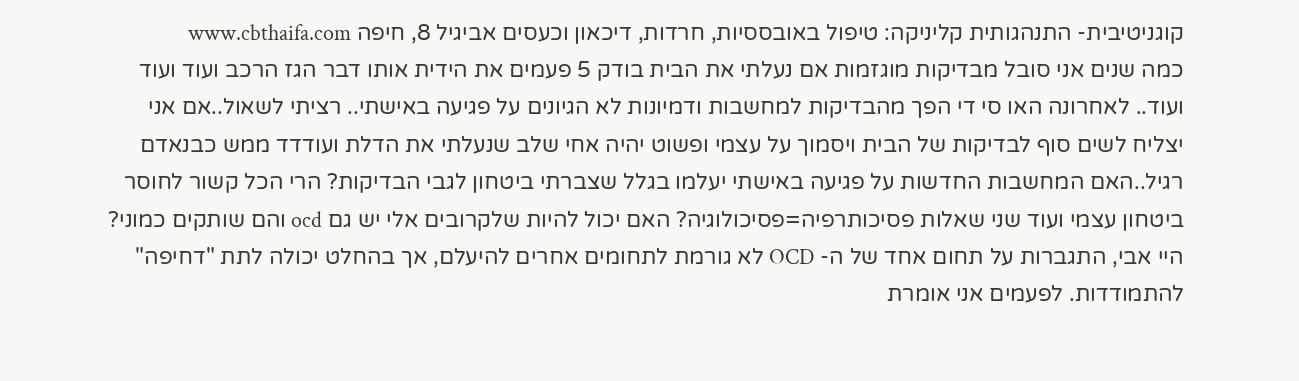קוגניטיבית- התנהגותית קליניקה: טיפול באובססיות, חרדות, דיכאון וכעסים אביגיל 8, חיפה www.cbthaifa.com
כמה שנים אני סובל מבדיקות מוגזמות אם נעלתי את הבית בודק 5 פעמים את הידית אותו דבר הגז הרכב ועוד ועוד ועוד.. לאחרונה האו סי די הפך מהבדיקות למחשבות ודמיונות לא הגיונים על פגיעה באישתי.. רציתי לשאול..אם אני יצליח לשים סוף לבדיקות של הבית ויסמוך על עצמי ופשוט יהיה אחי שלב שנעלתי את הדלת ועודדד ממש כבנאדם רגיל..האם המחשבות החדשות על פגיעה באישתי יעלמו בגלל שצברתי ביטחון לגבי הבדיקות? הרי הכל קשור לחוסר ביטחון עצמי ועוד שני שאלות פסיכותרפיה=פסיכולוגיה? האם יכול להיות שלקרובים אלי יש גם ocd והם שותקים כמוני?
היי אבי, התגברות על תחום אחד של ה- OCD לא גורמת לתחומים אחרים להיעלם, אך בהחלט יכולה לתת "דחיפה" להתמודדות. לפעמים אני אומרת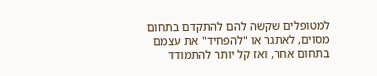למטופלים שקשה להם להתקדם בתחום מסוים, לאתגר או "להפחיד" את עצמם בתחום אחר, ואז קל יותר להתמודד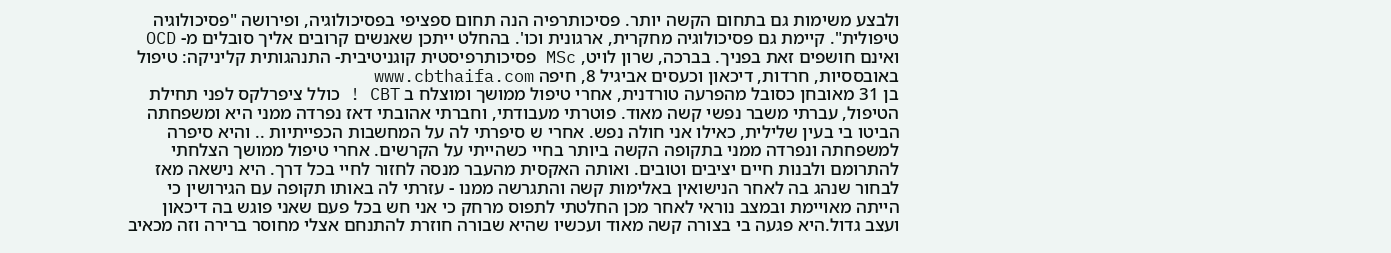ולבצע משימות גם בתחום הקשה יותר. פסיכותרפיה הנה תחום ספציפי בפסיכולוגיה, ופירושה "פסיכולוגיה טיפולית". קיימת גם פסיכולוגיה מחקרית, ארגונית וכו'. בהחלט ייתכן שאנשים קרובים אליך סובלים מ- OCD ואינם חושפים זאת בפניך. בברכה, שרון לויט, MSc פסיכותרפיסטית קוגניטיבית- התנהגותית קליניקה: טיפול באובססיות, חרדות, דיכאון וכעסים אביגיל 8, חיפה www.cbthaifa.com
בן 31 מאובחן כסובל מהפרעה טורדנית, אחרי טיפול ממושך ומוצלח ב CBT ! כולל ציפרלקס לפני תחילת הטיפול, עברתי משבר נפשי קשה מאוד. פוטרתי מעבודתי, וחברתי אהובתי דאז נפרדה ממני היא ומשפחתה הביטו בי בעין שלילית, כאילו אני חולה נפש. אחרי ש סיפרתי לה על המחשבות הכפייתיות .. והיא סיפרה למשפחתה ונפרדה ממני בתקופה הקשה ביותר בחיי כשהייתי על הקרשים. אחרי טיפול ממושך הצלחתי להתרומם ולבנות חיים יציבים וטובים. ואותה האקסית מהעבר מנסה לחזור לחיי בכל דרך. היא נישאה מאז לבחור שנהג בה לאחר הנישואין באלימות קשה והתגרשה ממנו - עזרתי לה באותו תקופה עם הגירושין כי הייתה מאויימת ובמצב נוראי לאחר מכן החלטתי לתפוס מרחק כי אני חש בכל פעם שאני פוגש בה דיכאון ועצב גדול.היא פגעה בי בצורה קשה מאוד ועכשיו שהיא שבורה חוזרת להתנחם אצלי מחוסר ברירה וזה מכאיב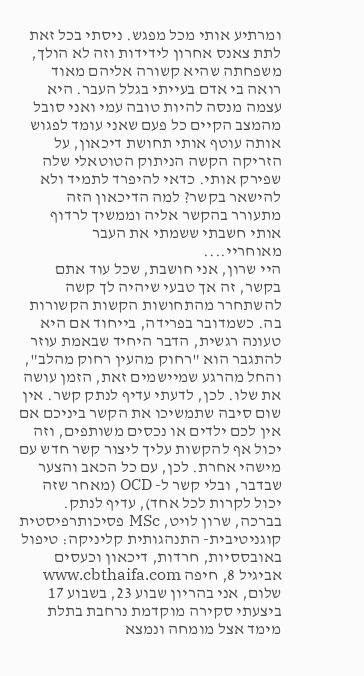ומרתיע אותי מכל מפגש. ניסתי בכל זאת לתת צאנס אחרון לידידות וזה לא הולך, משפחתה שהיא קשורה אליהם מאוד רואה בי אדם בעייתי בגלל העבר. היא עצמה מנסה להיות טובה עמי ואני סובל מהמצב הקיים כל פעם שאני עומד לפגוש אותה עוטף אותי תחושת דיכאון, על הזריקה הקשה הניתוק הטוטאלי שלה שפירק אותי. כדאי להיפרד לתמיד ולא להישאר בקשר? למה הדיכאון הזה מתעורר בהקשר אליה וממשיך לרדוף אותי חשבתי ששמתי את העבר מאוחריי....
היי שרון, אני חושבת, שכל עוד אתם בקשר, זה אך טבעי שיהיה לך קשה להשתחרר מהתחושות הקשות הקשורות בה. כשמדובר בפרידה, בייחוד אם היא טעונה רגשית, הדבר היחיד שבאמת עוזר להתגבר הוא "רחוק מהעין רחוק מהלב", והחל מהרגע שמיישמים זאת, הזמן עושה את שלו. לכן, לדעתי עדיף לנתק קשר. אין שום סיבה שתמשיכו את הקשר ביניכם אם אין לכם ילדים או נכסים משותפים, וזה יכול אף להקשות עליך ליצור קשר חדש עם מישהי אחרת. לכן, עם כל הכאב והצער שבדבר, ובלי קשר ל- OCD (מאחר שזה יכול לקרות לכל אחד), עדיף לנתק. בברכה, שרון לויט, MSc פסיכותרפיסטית קוגניטיבית- התנהגותית קליניקה: טיפול באובססיות, חרדות, דיכאון וכעסים אביגיל 8, חיפה www.cbthaifa.com
שלום, אני בהריון שבוע 23, בשבוע 17 ביצעתי סקירה מוקדמת נרחבת בתלת מימד אצל מומחה ונמצא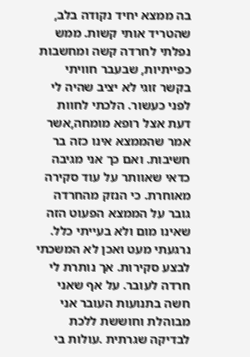בה ממצא יחיד נקודה בלב, שהטריד אותי קשות. ממש נפלתי לחרדה קשה ומחשבות כפייתיות, שבעבר חוויתי בקשר זוגי לא יציב שהיה לי לפני כעשור. הלכתי לחוות דעת אצל רופא מומחה,אשר אמר שהממצא אינו כזה בר חשיבות. ואם כך אני מגיבה כדאי שאוותר על עוד סקירה מאוחרת. כי הנזק מהחרדה גובר על הממצא הפעוט הזה שאינו מום ולא בעייתי כלל. נרגעתי מעט ואכן לא המשכתי לבצע סקירות. אך נותרת לי חרדה לעובר. על אף שאני חשה בתנועות העובר אני מבוהלת וחוששת ללכת לבדיקה שגרתית .עולות בי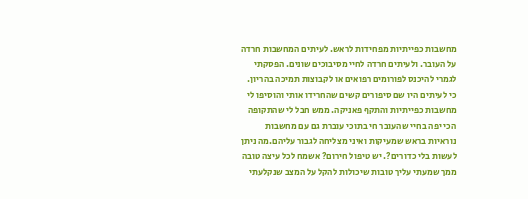מחשבות כפייתיות מפחידות לראש. לעיתים המחשבות חרדה על העובר. ולעיתים חרדה לחיי מסיבוכים שונים. הפסקתי לגמרי להיכנס לפורומים רפואים או לקבוצות תמיכה בהריון. כי לעיתים היו שם סיפורים קשים שהחרידו אותי והוסיפו לי מחשבות כפייתיות והתקף פאניקה. ממש חבל לי שהתקופה הכי יפה בחיי שהעובר חי בתוכי עוברת גם עם מחשבות נוראיות בראש שמעיקות ואיני מצליחה לגבור עליהם.מה ניתן לעשות בלי כדורים?. יש טיפול חירום? אשמח לכל עיצה טובה ממך שמעתי עליך טובות שיכולות להקל על המצב שנקלעתי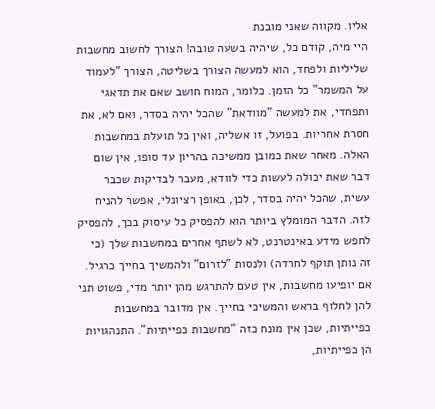אליו. מקווה שאני מובנת
היי מיה, קודם כל, שיהיה בשעה טובה! הצורך לחשוב מחשבות שליליות ולפחד, הוא למעשה הצורך בשליטה, הצורך "לעמוד על המשמר" כל הזמן. כלומר, המוח חושב שאם את תדאגי ותפחדי, את למעשה "מוודאת" שהכל יהיה בסדר, ואם לא, את חסרת אחריות. בפועל, זו אשליה, ואין כל תועלת במחשבות האלה. מאחר שאת כמובן ממשיכה בהריון עד סופו, אין שום דבר שאת יכולה לעשות כדי לוודא, מעבר לבדיקות שכבר עשית, שהכל יהיה בסדר, לכן, באופן רציונלי, אפשר להניח לזה. הדבר המומלץ ביותר הוא להפסיק כל עיסוק בכך, להפסיק לחפש מידע באינטרנט, לא לשתף אחרים במחשבות שלך (כי זה נותן תוקף לחרדה) ולנסות "לזרום" ולהמשיך בחייך כרגיל. אם יופיעו מחשבות, אין טעם להתרגש מהן יותר מדי, פשוט תני להן לחלוף בראש והמשיכי בחייך. אין מדובר במחשבות כפייתיות, שכן אין מונח כזה "מחשבות כפייתיות". התנהגויות הן כפייתיות,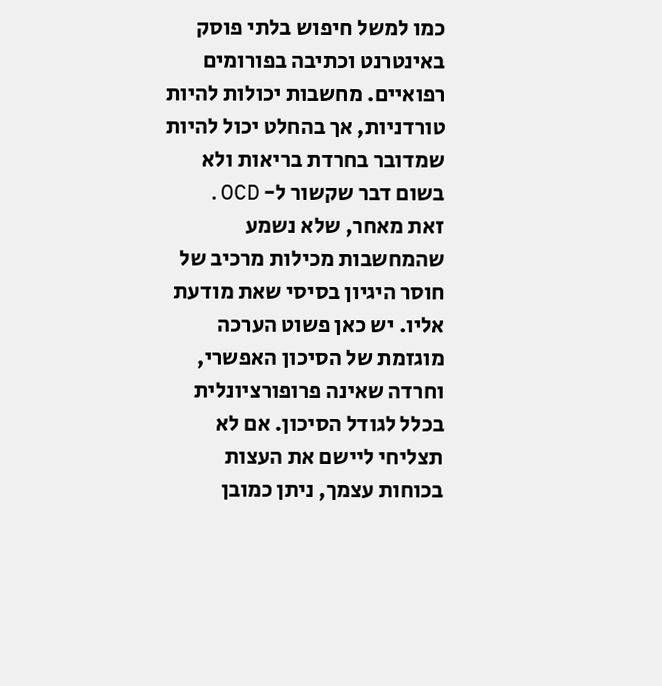כמו למשל חיפוש בלתי פוסק באינטרנט וכתיבה בפורומים רפואיים. מחשבות יכולות להיות טורדניות, אך בהחלט יכול להיות שמדובר בחרדת בריאות ולא בשום דבר שקשור ל- OCD. זאת מאחר, שלא נשמע שהמחשבות מכילות מרכיב של חוסר היגיון בסיסי שאת מודעת אליו. יש כאן פשוט הערכה מוגזמת של הסיכון האפשרי, וחרדה שאינה פרופורציונלית בכלל לגודל הסיכון. אם לא תצליחי ליישם את העצות בכוחות עצמך, ניתן כמובן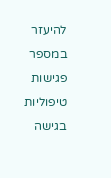להיעזר במספר פגישות טיפוליות בגישה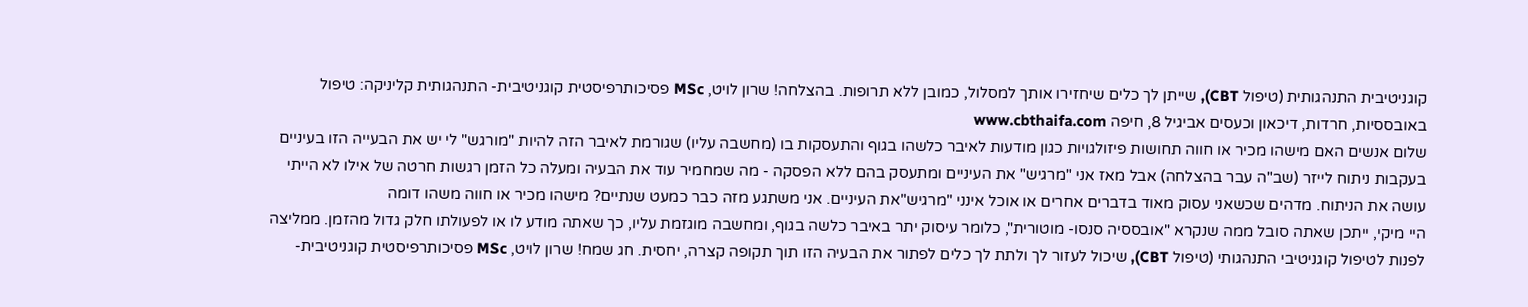קוגניטיבית התנהגותית (טיפול CBT), שייתן לך כלים שיחזירו אותך למסלול, כמובן ללא תרופות. בהצלחה! שרון לויט, MSc פסיכותרפיסטית קוגניטיבית- התנהגותית קליניקה: טיפול באובססיות, חרדות, דיכאון וכעסים אביגיל 8, חיפה www.cbthaifa.com
שלום אנשים האם מישהו מכיר או חווה תחושות פיזולגויות כגון מודעות לאיבר כלשהו בגוף והתעסקות בו (מחשבה עליו) שגורמת לאיבר הזה להיות "מורגש" לי יש את הבעייה הזו בעיניים בעקבות ניתוח לייזר (שב"ה עבר בהצלחה) אבל מאז אני "מרגיש" את העיניים ומתעסק בהם ללא הפסקה - מה שמחמיר עוד את הבעיה ומעלה כל הזמן רגשות חרטה של אילו לא הייתי עושה את הניתוח. מדהים שכשאני עסוק מאוד בדברים אחרים או אוכל אינני "מרגיש"את העיניים. אני משתגע מזה כבר כמעט שנתיים? מישהו מכיר או חווה משהו דומה
היי מיקי, ייתכן שאתה סובל ממה שנקרא "אובססיה סנסו- מוטורית", כלומר עיסוק יתר באיבר כלשה בגוף, ומחשבה מוגזמת עליו, כך שאתה מודע לו או לפעולתו חלק גדול מהזמן. ממליצה לפנות לטיפול קוגניטיבי התנהגותי (טיפול CBT), שיכול לעזור לך ולתת לך כלים לפתור את הבעיה הזו תוך תקופה קצרה, יחסית. חג שמח! שרון לויט, MSc פסיכותרפיסטית קוגניטיבית-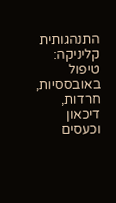התנהגותית קליניקה: טיפול באובססיות, חרדות, דיכאון וכעסים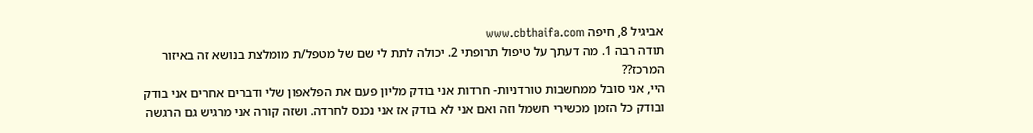אביגיל 8, חיפה www.cbthaifa.com
תודה רבה 1. מה דעתך על טיפול תרופתי 2. יכולה לתת לי שם של מטפל/ת מומלצת בנושא זה באיזור המרכז??
היי, אני סובל ממחשבות טורדניות- חרדות אני בודק מליון פעם את הפלאפון שלי ודברים אחרים אני בודק ובודק כל הזמן מכשירי חשמל וזה ואם אני לא בודק אז אני נכנס לחרדה. ושזה קורה אני מרגיש גם הרגשה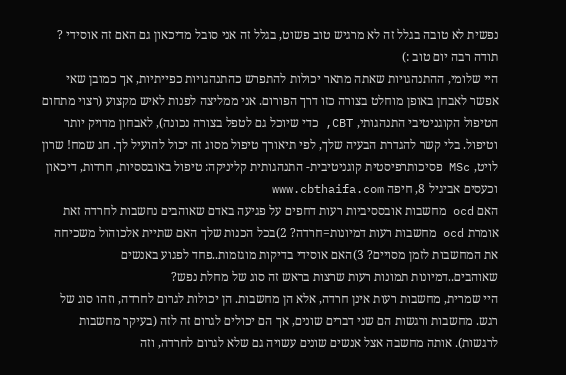נפשית לא טובה בגלל זה לא מרגיש טוב פשוט, בגלל זה אני סובל מדיכאון גם האם זה אוסידי ? תודה רבה יום טוב :)
היי שלומי, ההתנהגויות שאתה מתאר יכולות להתפרש כהתנהגויות כפייתיות, אך כמובן שאי אפשר לאבחן באופן מוחלט בצורה כזו דרך הפורום. אני ממליצה לפנות לאיש מקצוע (רצוי מתחום הטיפול הקוגניטיבי התנהגותי, CBT, כדי שיוכל גם לטפל בצורה נכונה), לאבחון מדויק יותר וטיפול. בלי קשר להגדרת הבעיה שלך, לפי תיאורך טיפול מסוג זה יכול להועיל לך. חג שמח! שרון לויט, MSc פסיכותרפיסטית קוגניטיבית- התנהגותית קליניקה: טיפול באובססיות, חרדות, דיכאון וכעסים אביגיל 8, חיפה www.cbthaifa.com
האם ocd מחשבות אובססיביות רעות דחפים על פגיעה באדם שאוהבים נחשבות לחרדה זאת אומרת ocd מחשבות רעות דמיונות=חרדה? 2)בכל הכנות שלך האם שתיית אלכוהול משכיחה את המחשבות לזמן מסויים? 3)האם אוסידי בדיקות מוגזמות..פחד לפגוע באנשים שאוהבים..דמיונות תמונות רעות שרצות בראש זה סוג של מחלת נפש?
היי שמרית, מחשבות רעות אינן חרדה, אלא הן מחשבות. הן יכולות לגרום לחרדה, וזהו סוג של רגש. מחשבות ורגשות הם שני דברים שונים, אך הם יכולים לגרום זה לזה (בעיקר מחשבות לרגשות). אותה מחשבה אצל אנשים שונים עשויה גם שלא לגרום לחרדה, וזה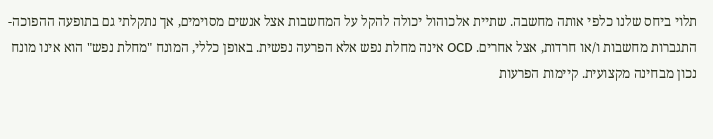תלוי ביחס שלנו כלפי אותה מחשבה. שתיית אלכוהול יכולה להקל על המחשבות אצל אנשים מסוימים, אך נתקלתי גם בתופעה ההפוכה- התגברות מחשבות ו/או חרדות, אצל אחרים. OCD אינה מחלת נפש אלא הפרעה נפשית. באופן כללי, המונח "מחלת נפש" הוא אינו מונח נכון מבחינה מקצועית. קיימות הפרעות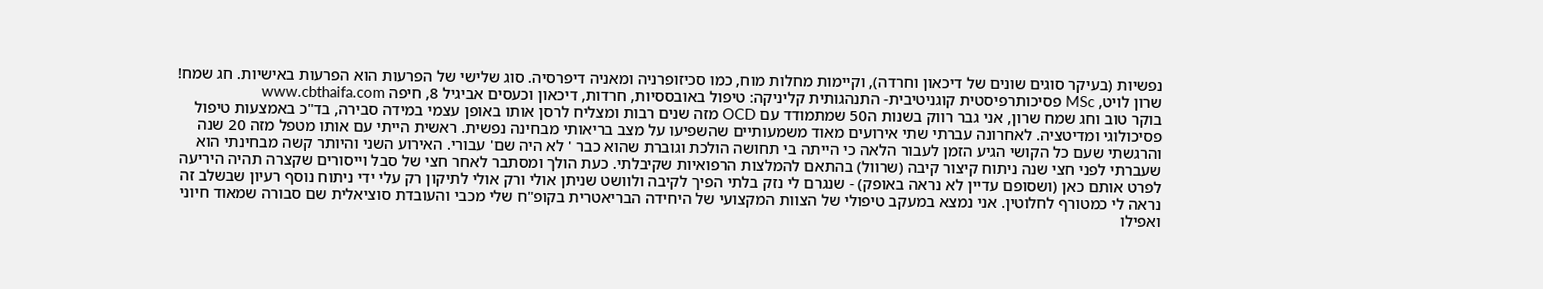נפשיות (בעיקר סוגים שונים של דיכאון וחרדה), וקיימות מחלות מוח, כמו סכיזופרניה ומאניה דיפרסיה. סוג שלישי של הפרעות הוא הפרעות באישיות. חג שמח! שרון לויט, MSc פסיכותרפיסטית קוגניטיבית- התנהגותית קליניקה: טיפול באובססיות, חרדות, דיכאון וכעסים אביגיל 8, חיפה www.cbthaifa.com
בוקר טוב וחג שמח שרון, אני גבר רווק בשנות ה50 שמתמודד עם OCD מזה שנים רבות ומצליח לרסן אותו באופן עצמי במידה סבירה, בד"כ באמצעות טיפול פסיכולוגי ומדיטציה. לאחרונה עברתי שתי אירועים מאוד משמעותיים שהשפיעו על מצב בריאותי מבחינה נפשית. ראשית הייתי עם אותו מטפל מזה 20 שנה והרגשתי שעם כל הקושי הגיע הזמן לעבור הלאה כי הייתה בי תחושה הולכת וגוברת שהוא כבר ' לא היה שם' עבורי. האירוע השני והיותר קשה מבחינתי הוא שעברתי לפני חצי שנה ניתוח קיצור קיבה (שרוול) בהתאם להמלצות הרפואיות שקיבלתי. כעת הולך ומסתבר לאחר חצי של סבל וייסורים שקצרה תהיה היריעה לפרט אותם כאן (ושסופם עדיין לא נראה באופק) - שנגרם לי נזק בלתי הפיך לקיבה ולוושט שניתן אולי ורק אולי לתיקון רק עלי ידי ניתוח נוסף רעיון שבשלב זה נראה לי כמטורף לחלוטין. אני נמצא במעקב טיפולי של הצוות המקצועי של היחידה הבריאטרית בקופ"ח שלי מכבי והעובדת סוציאלית שם סבורה שמאוד חיוני ואפילו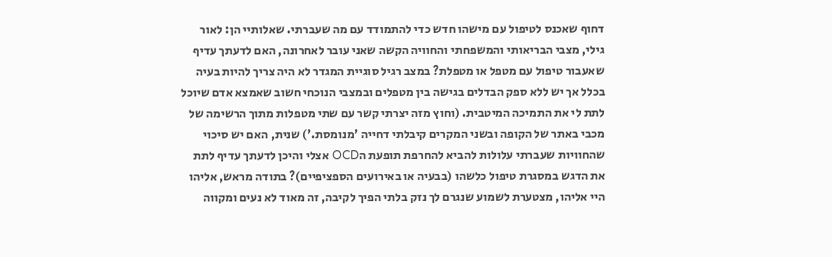דחוף שאכנס לטיפול עם מישהו חדש כדי להתמודד עם מה שעברתי. שאלותיי הן: לאור גילי, מצבי הבריאותי והמשפחתי והחוויה הקשה שאני עובר לאחרונה, האם לדעתך עדיף שאעבור טיפול עם מטפל או מטפלת? במצב רגיל סוגיית המגדר לא היה צריך להיות בעיה בכלל אך יש ללא ספק הבדלים בגישה בין מטפלים ובמצבי הנוכחי חשוב שאמצא אדם שיוכל לתת לי את התמיכה המיטבית. (וחוץ מזה יצרתי קשר עם שתי מטפלות מתוך הרשימה של מכבי באתר של הקופה ובשני המקרים קיבלתי דחייה 'מנומסת.') שנית, האם יש סיכוי שהחוויות שעברתי עלולות להביא להחרפת תופעת הOCD אצלי והיכן לדעתך עדיף לתת את הדגש במסגרת טיפול כלשהו (בבעיה או באירועים הספציפיים)? בתודה מראש, אליהו
היי אליהו, מצטערת לשמוע שנגרם לך נזק בלתי הפיך לקיבה, זה מאוד לא נעים ומקווה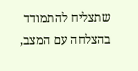שתצליח להתמודד בהצלחה עם המצב,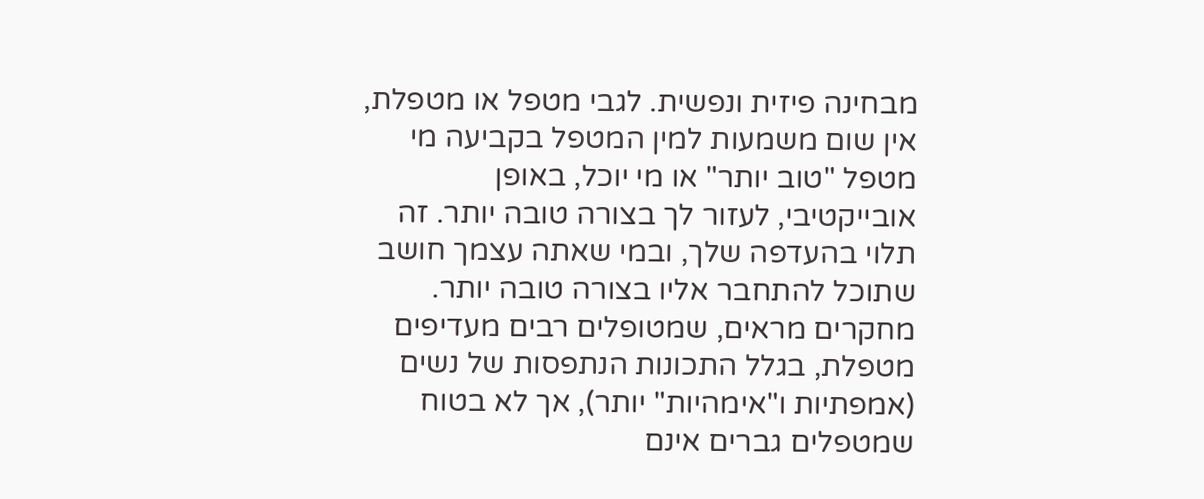מבחינה פיזית ונפשית. לגבי מטפל או מטפלת, אין שום משמעות למין המטפל בקביעה מי מטפל "טוב יותר" או מי יוכל, באופן אובייקטיבי, לעזור לך בצורה טובה יותר. זה תלוי בהעדפה שלך, ובמי שאתה עצמך חושב שתוכל להתחבר אליו בצורה טובה יותר. מחקרים מראים, שמטופלים רבים מעדיפים מטפלת, בגלל התכונות הנתפסות של נשים (אמפתיות ו"אימהיות" יותר), אך לא בטוח שמטפלים גברים אינם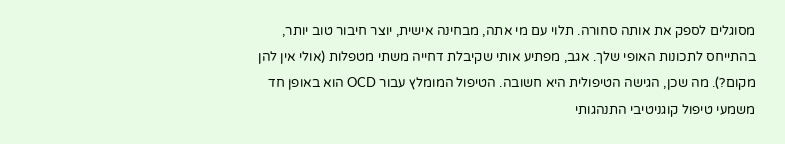מסוגלים לספק את אותה סחורה. תלוי עם מי אתה, מבחינה אישית, יוצר חיבור טוב יותר, בהתייחס לתכונות האופי שלך. אגב, מפתיע אותי שקיבלת דחייה משתי מטפלות (אולי אין להן מקום?). מה שכן, הגישה הטיפולית היא חשובה. הטיפול המומלץ עבור OCD הוא באופן חד משמעי טיפול קוגניטיבי התנהגותי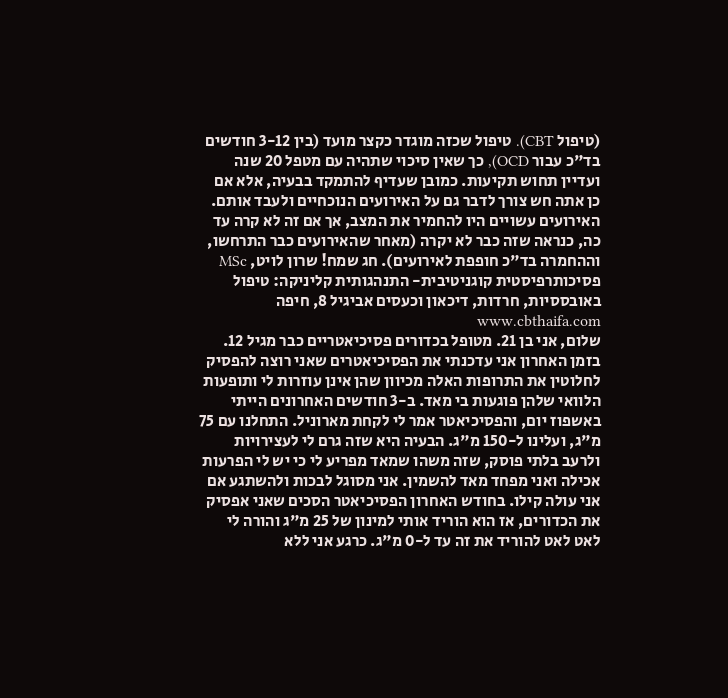(טיפול CBT). טיפול שכזה מוגדר כקצר מועד (בין 3-12 חודשים בד"כ עבור OCD), כך שאין סיכוי שתהיה עם מטפל 20 שנה ועדיין תחוש תקיעות. כמובן שעדיף להתמקד בבעיה, אלא אם כן אתה חש צורך לדבר גם על האירועים הנוכחיים ולעבד אותם. האירועים עשויים היו להחמיר את המצב, אך אם זה לא קרה עד כה, כנראה שזה כבר לא יקרה (מאחר שהאירועים כבר התרחשו, וההחמרה בד"כ חופפת לאירועים). חג שמח! שרון לויט, MSc פסיכותרפיסטית קוגניטיבית- התנהגותית קליניקה: טיפול באובססיות, חרדות, דיכאון וכעסים אביגיל 8, חיפה www.cbthaifa.com
שלום, אני בן 21. מטופל בכדורים פסיכיאטריים כבר מגיל 12. בזמן האחרון אני עדכנתי את הפסיכיאטרים שאני רוצה להפסיק לחלוטין את התרופות האלה מכיוון שהן אינן עוזרות לי ותופעות הלוואי שלהן פוגעות בי מאד. ב-3 חודשים האחרונים הייתי באשפוז יום, והפסיכיאטר אמר לי לקחת מארוניל. התחלנו עם 75 מ"ג, ועלינו ל-150 מ"ג. הבעיה היא שזה גרם לי לעצירויות ולרעב בלתי פוסק, שזה משהו שמאד מפריע לי כי יש לי הפרעות אכילה ואני מפחד מאד להשמין. אני מסוגל לבכות ולהשתגע אם אני עולה קילו. בחודש האחרון הפסיכיאטר הסכים שאני אפסיק את הכדורים, אז הוא הוריד אותי למינון של 25 מ"ג והורה לי לאט לאט להוריד את זה עד ל-0 מ"ג. כרגע אני ללא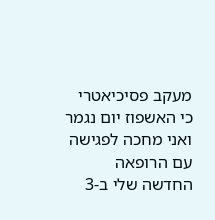מעקב פסיכיאטרי כי האשפוז יום נגמר ואני מחכה לפגישה עם הרופאה החדשה שלי ב-3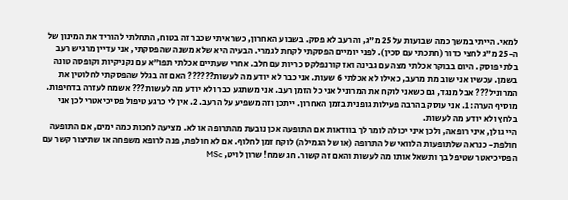למאי. הייתי במשך כמה שבועות על 25 מ"ג, והרעב לא פסק. בשבוע האחרון, כשראיתי שכבר זה בטוח, התחלתי להוריד את המינון של ה-25 מ"ג לחצי כדור (חתכתי עם סכין). לפני יומיים הפסקתי לקחת לגמרי. הבעיה היא שלא משנה שהפסקתי, אני עדיין מרגיש רעב בלתי פוסק. היום בבוקר אכלתי מצה עם גבינה ואז קורנפלקס כריות עם חלב. אחרי שעתיים אכלתי תפו"א עם נקניקיות וקופסה טונה בשמן. עכשיו אני שוב מת מרעב, כאילו לא אכלתי 6 שעות. אני כבר לא יודע מה לעשות?????? האם זה בגלל שהפסקתי לחלוטין את המרוניל??? אבל מנגד, גם כשאני לוקח את המרוניל אני כל הזמן רעב. אני משתגע כבר ולא יודע מה לעשות??? אשמח לעזרה בדחיפות.
מוסיף הערה: 1. אני עוסק בהרבה פעילות גופנית בזמן האחרון. ייתכן וזה משפיע על הרעב. 2. אין לי כרגע טיפול פסיכיאטרי לכן אני בלחץ ולא יודע מה לעשות.
היי גולן, איני רופאה, ולכן איני יכולה לומר לך בוודאות אם התופעה אכן נובעת מהתרופה או לא. מציעה לחכות כמה ימים, אם התופעה חולפת- כנראה שלתופעות הלוואי של התרופה (או של הגמילה) לוקח זמן לחלוף. אם לא חולפת, פנה לרופא משפחה או שתיצור קשר עם הפסיכיאטר שטיפל בך ותשאל אותו מה לעשות והאם זה קשור. חג שמח! שרון לויט, MSc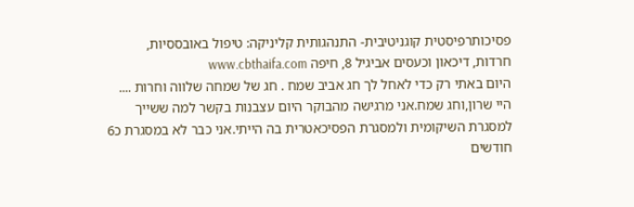פסיכותרפיסטית קוגניטיבית- התנהגותית קליניקה: טיפול באובססיות, חרדות, דיכאון וכעסים אביגיל 8, חיפה www.cbthaifa.com
היום באתי רק כדי לאחל לך חג אביב שמח . חג של שמחה שלווה וחרות ....
היי שרון,וחג שמח.אני מרגישה מהבוקר היום עצבנות בקשר למה ששייך למסגרת השיקומית ולמסגרת הפסיכאטרית בה הייתי.אני כבר לא במסגרת כ6 חודשים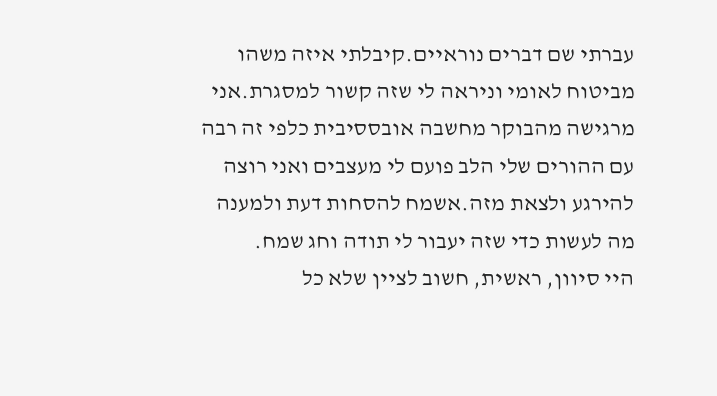עברתי שם דברים נוראיים.קיבלתי איזה משהו מביטוח לאומי וניראה לי שזה קשור למסגרת.אני מרגישה מהבוקר מחשבה אובססיבית כלפי זה רבה עם ההורים שלי הלב פועם לי מעצבים ואני רוצה להירגע ולצאת מזה.אשמח להסחות דעת ולמענה מה לעשות כדי שזה יעבור לי תודה וחג שמח.
היי סיוון, ראשית, חשוב לציין שלא כל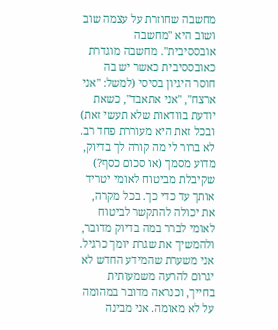מחשבה שחוזרת על עצמה שוב ושוב היא "מחשבה אובססיבית". מחשבה מוגדרת כאובססיבית כאשר יש בה חוסר היגיון בסיסי (למשל: "אני ארצח", "אני אתאבד", כשאת יודעת בוודאות שלא תעשי זאת) ובכל זאת היא מעוררת פחד רב. לא ברור לי מה קורה לך בדיוק, מדוע מסמך (או סכום כסף?) שקיבלת מביטוח לאומי יטריד אותך עד כדי כך. בכל מקרה, את יכולה להתקשר לביטוח לאומי לברר במה בדיוק מדובר, ולהמשיך את שגרת יומך כרגיל. אני משערת שהמידע החדש לא יגרום להרעה משמעותית בחייך, וכנראה מדובר במהומה על לא מאומה. אני מבינה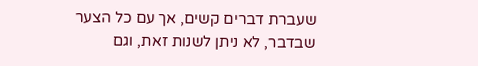שעברת דברים קשים, אך עם כל הצער שבדבר, לא ניתן לשנות זאת, וגם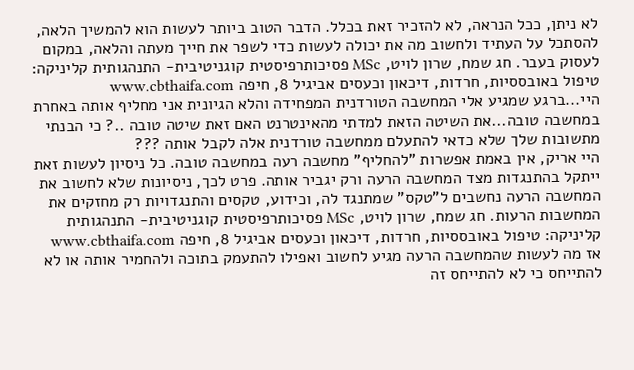לא ניתן, ככל הנראה, לא להזכיר זאת בכלל. הדבר הטוב ביותר לעשות הוא להמשיך הלאה, להסתכל על העתיד ולחשוב מה את יכולה לעשות כדי לשפר את חייך מעתה והלאה, במקום לעסוק בעבר. חג שמח, שרון לויט, MSc פסיכותרפיסטית קוגניטיבית- התנהגותית קליניקה: טיפול באובססיות, חרדות, דיכאון וכעסים אביגיל 8, חיפה www.cbthaifa.com
היי...ברגע שמגיע אלי המחשבה הטורדנית המפחידה והלא הגיונית אני מחליף אותה באחרת במחשבה טובה...את השיטה הזאת למדתי מהאינטרנט האם זאת שיטה טובה ..? כי הבנתי מתשובות שלך שלא כדאי להתעלם ממחשבה טורדנית אלה לקבל אותה ???
היי אריק, אין באמת אפשרות "להחליף" מחשבה רעה במחשבה טובה. כל ניסיון לעשות זאת ייתקל בהתנגדות מצד המחשבה הרעה ורק יגביר אותה. פרט לכך, ניסיונות שלא לחשוב את המחשבה הרעה נחשבים ל"טקס" שמתנגד לה, וכידוע, טקסים והתנגדויות רק מחזקים את המחשבות הרעות. חג שמח, שרון לויט, MSc פסיכותרפיסטית קוגניטיבית- התנהגותית קליניקה: טיפול באובססיות, חרדות, דיכאון וכעסים אביגיל 8, חיפה www.cbthaifa.com
אז מה לעשות שהמחשבה הרעה מגיע לחשוב ואפילו להתעמק בתוכה ולהחמיר אותה או לא להתייחס כי לא להתייחס זה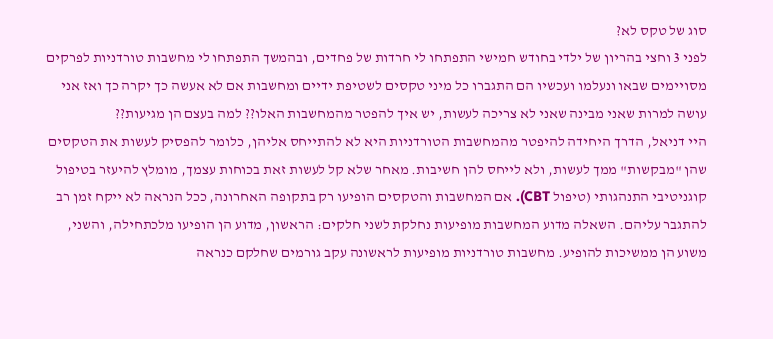סוג של טקס לא?
לפני 3 וחצי בהריון של ילדי בחודש חמישי התפתחו לי חרדות של פחדים, ובהמשך התפתחו לי מחשבות טורדניות לפרקים מסויימים שבאו ונעלמו ועכשיו הם התגברו כל מיני טקסים לשטיפת ידיים ומחשבות אם לא אעשה כך יקרה כך ואז אני עושה למרות שאני מבינה שאני לא צריכה לעשות, יש איך להפטר מהמחשבות האלו?? למה בעצם הן מגיעות??
היי דניאל, הדרך היחידה להיפטר מהמחשבות הטורדניות היא לא להתייחס אליהן, כלומר להפסיק לעשות את הטקסים שהן "מבקשות" ממך לעשות, ולא לייחס להן חשיבות. מאחר שלא קל לעשות זאת בכוחות עצמך, מומלץ להיעזר בטיפול קוגניטיבי התנהגותי (טיפול CBT). אם המחשבות והטקסים הופיעו רק בתקופה האחרונה, ככל הנראה לא ייקח זמן רב להתגבר עליהם. השאלה מדוע המחשבות מופיעות נחלקת לשני חלקים: הראשון, מדוע הן הופיעו מלכתחילה, והשני, משוע הן ממשיכות להופיע. מחשבות טורדניות מופיעות לראשונה עקב גורמים שחלקם כנראה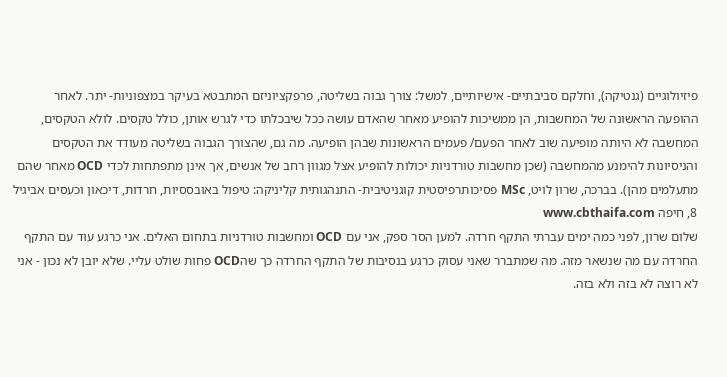פיזיולוגיים (גנטיקה), וחלקם סביבתיים- אישיותיים, למשל: צורך גבוה בשליטה, פרפקציוניזם המתבטא בעיקר במצפוניות- יתר. לאחר ההופעה הראשונה של המחשבות, הן ממשיכות להופיע מאחר שהאדם עושה ככל שיבכלתו כדי לגרש אותן, כולל טקסים. לולא הטקסים, המחשבה לא היותה מופיעה שוב לאחר הפעם/ פעמים הראשונות שבהן הופיעה. מה גם, שהצורך הגבוה בשליטה מעודד את הטקסים והניסיונות להימנע מהמחשבה (שכן מחשבות טורדניות יכולות להופיע אצל מגוון רחב של אנשים, אך אינן מתפתחות לכדי OCD מאחר שהם מתעלמים מהן). בברכה, שרון לויט, MSc פסיכותרפיסטית קוגניטיבית- התנהגותית קליניקה: טיפול באובססיות, חרדות, דיכאון וכעסים אביגיל 8, חיפה www.cbthaifa.com
שלום שרון, לפני כמה ימים עברתי התקף חרדה. למען הסר ספק, אני עם OCD ומחשבות טורדניות בתחום האלים. אני כרגע עוד עם התקף החרדה עם מה שנשאר מזה. מה שמתברר שאני עסוק כרגע בנסיבות של התקף החרדה כך שהOCD פחות שולט עליי. שלא יובן לא נכון - אני לא רוצה לא בזה ולא בזה.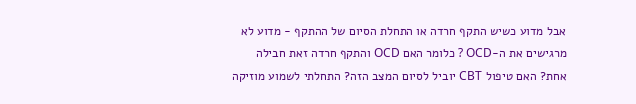אבל מדוע כשיש התקף חרדה או התחלת הסיום של ההתקף - מדוע לא מרגישים את ה-OCD ? כלומר האם OCD והתקף חרדה זאת חבילה אחת? האם טיפול CBT יוביל לסיום המצב הזה? התחלתי לשמוע מוזיקה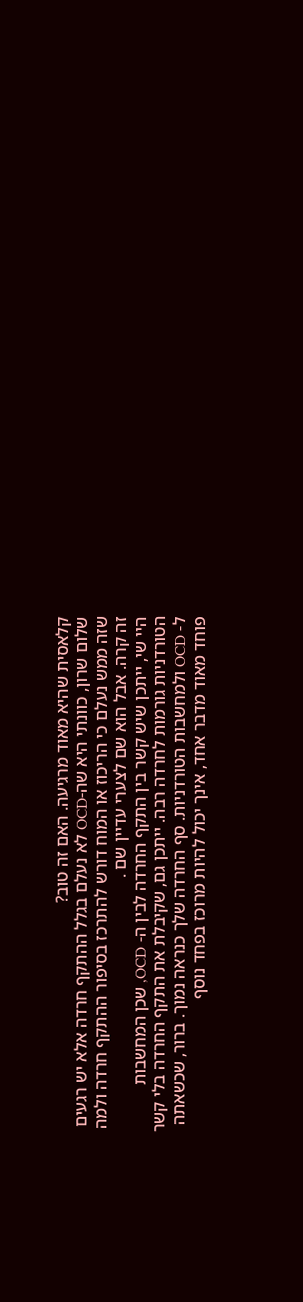קלאסית שהיא מאוד מרגיעה. האם זה טוב?
שלום שרון, כוונתי היא שה-OCD לא נעלם בגלל ההתקף חרדה אלא יש רגעים שזה ממש נעלם כי הריכוז או המוח דורש להתרכז בסיפור ההתקף חרדה ולמה זה קרה. אבל הוא שם לצערי עדיין שם .
היי שי, ייתכן שיש קשר בין התקף החרדה לבין ה- OCD, שכן המחשבות הטורדניות גורמות לחרדה רבה. ייתכן גם, שקיבלת את התקף החרדה בלי קשר ל- OCD ולמחשבות הטורדניות. סף החרדה שלך כנראה נמוך. ברור, שכשאתה פוחד מאוד מדבר אחד, אינך יכול להיות מרוכז בפחד נוסף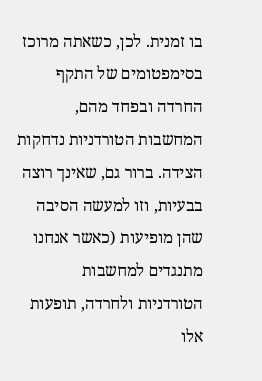בו זמנית. לכן, כשאתה מרוכז בסימפטומים של התקף החרדה ובפחד מהם, המחשבות הטורדניות נדחקות הצידה. ברור גם, שאינך רוצה בבעיות, וזו למעשה הסיבה שהן מופיעות (כאשר אנחנו מתנגדים למחשבות הטורדניות ולחרדה, תופעות אלו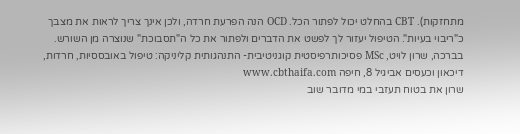מתחזקות). CBT בהחלט יכול לפתור הכל. OCD הנה הפרעת חרדה, ולכן אינך צריך לראות את מצבך כ"ריבוי בעיות". הטיפול יעזור לך לפשט את הדברים ולפתור את כל ה"תסבוכת" שנוצרה מן השורש. בברכה, שרון לויט, MSc פסיכותרפיסטית קוגניטיבית- התנהגותית קליניקה: טיפול באובססיות, חרדות, דיכאון וכעסים אביגיל 8, חיפה www.cbthaifa.com
שרון את בטוח תעזבי במי מדובר שוב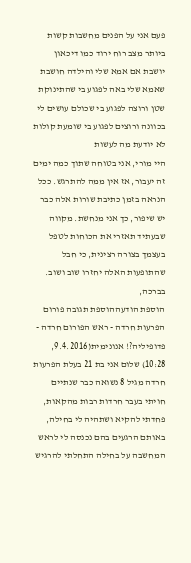פעם אני על הפנים מחשבות קשות ביותר מצב רוח ירוד כמו דיכאון יושבת אם אמא שלי והילדה חושבת שאמא שלי באה לפגוע בי שהתינוקת שטן ורוצה לפגוע בי שכולם עושים לי בכוונה ורוצים לפגוע בי שומעת קולות לא יודעת מה לעשות
היי מורי, אני בטוחה שתוך כמה ימים זה יעבור, אז אין ממה להתרגש. ככל הנראה בזמן כתיבת שורות אלה כבר יש שיפור, כך אני מנחשת. מקווה שבעתיד תאזרי את הכוחות לטפל בעצמך בצורה רצינית, כי חבל שהתופעות האלה יחזרו שוב ושוב. בברכה,
הוספת הודעההוספת תגובה פורום הפרעות חרדה - ראש הפורום חרדה - פדופיליה?! אנונימית(9.4.2016, 10:28) שלום אני בת 21 בעלת הפרעות חרדה מגיל 8 נשואה כבר שנתיים חויתי בעבר חרדות רבות מהקאות, פחדתי להקיא ושתהיה לי בחילה, באותם הרגעים בהם נכנסה לי לראש המחשבה על בחילה התחלתי להרגיש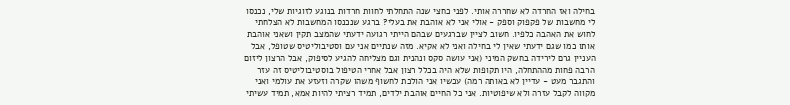בחילה ואז החרדה לא שחררה אותי. לפני כחצי שנה התחלתי לחוות חרדות בנוגע לזוגיות שלי, נכנסו לי מחשבות של פקפוק וספק - אולי אני לא אוהבת את בעלי? ברגע שנכנסו המחשבות לא הצלחתי לחוש את האהבה כלפיו. חשוב לציין שברגעים שבהם הייתי רגועה ידעתי שהמצב תקין ושאני אוהבת אותו כמו שגם ידעתי שאין לי בחילה ואני לא אקיא. מזה שנתיים אני עם וסטיבוליטיס שטופל, אבל העניין גרם לירידה בחשק המיני (אני עושה סקס ונהנית וגם מצליחה להגיע לסיפוק, אבל הרצון ליזום הרבה פחות מההתחלה, היו תקופות שלא היה בכלל רצון אבל אחרי הטיפול בוסטיבוליטיס זה עזר והתגבר מעט - עדיין לא באותה רמה) עכשיו אני הולכת לחשוף משהו שקרה וזעזע את עולמי ואני מקווה לקבל עזרה ולא שיפוטיות. אני כל החיים אוהבת ילדים, תמיד רציתי להיות אמא, תמיד עשיתי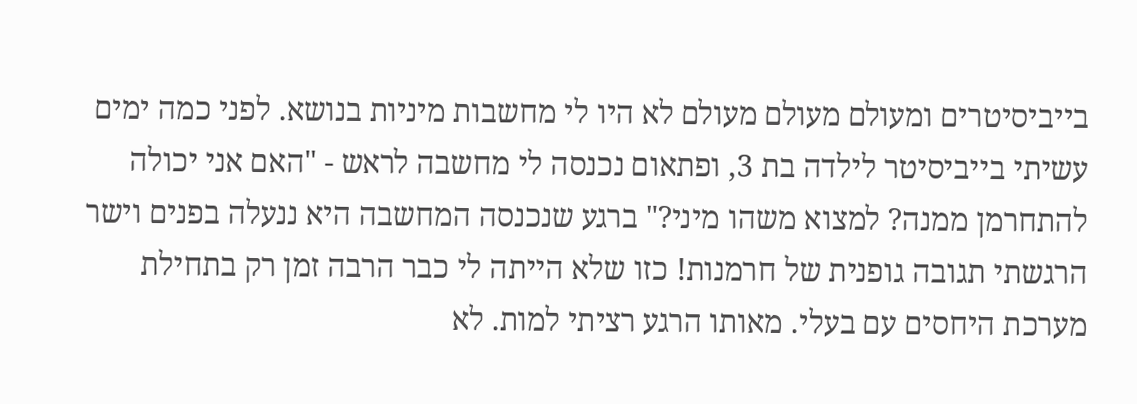בייביסיטרים ומעולם מעולם מעולם לא היו לי מחשבות מיניות בנושא. לפני כמה ימים עשיתי בייביסיטר לילדה בת 3, ופתאום נכנסה לי מחשבה לראש - "האם אני יכולה להתחרמן ממנה? למצוא משהו מיני?" ברגע שנכנסה המחשבה היא ננעלה בפנים וישר הרגשתי תגובה גופנית של חרמנות! כזו שלא הייתה לי כבר הרבה זמן רק בתחילת מערכת היחסים עם בעלי. מאותו הרגע רציתי למות. לא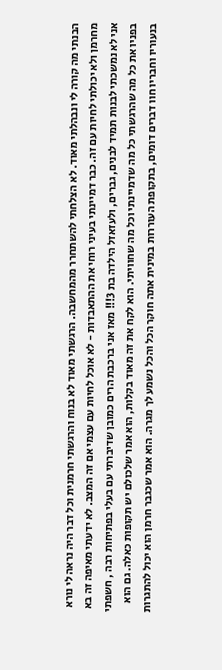הבנתי מה קורה לי ונבהלתי מאוד. לא הצלחתי להשתחרר מהמחשבה. הרגשתי מאוד לא בנוח והרגשתי חרמנית וכל דבר היה נראה לי נורא מחרמן ולא יכולתי לחיות עם זה. כבר דמיינתי בעיני רוחי את ההתאבדות - לא אוכל לחיות עם עצמי אם זה המצב. לא ידעתי מאיפה זה בא אני לא נמשכתי לבנות תמיד לבנים, גברים, ולעזאזל הילדה בת 3!!! מאז אני ברכבת הרים כמובן שדיברתי עם בעלי בפתיחות רבה , חשפתי בפניו את כל מה שהרגשתי כל מה שדמיינתי וכל מה שחוויתי. הוא לקח את זה מאוד בקלות, הוא אמר שלכולם יש תקופות כאלה. גם הוא בנעוריו וחבריו חוו דברים דומים, בתקופת העוררות במינית אתה חוקר הכל והכל נשמע לך מגרה. הוא אמר שכגבר חרמן הוא יכול להתגרות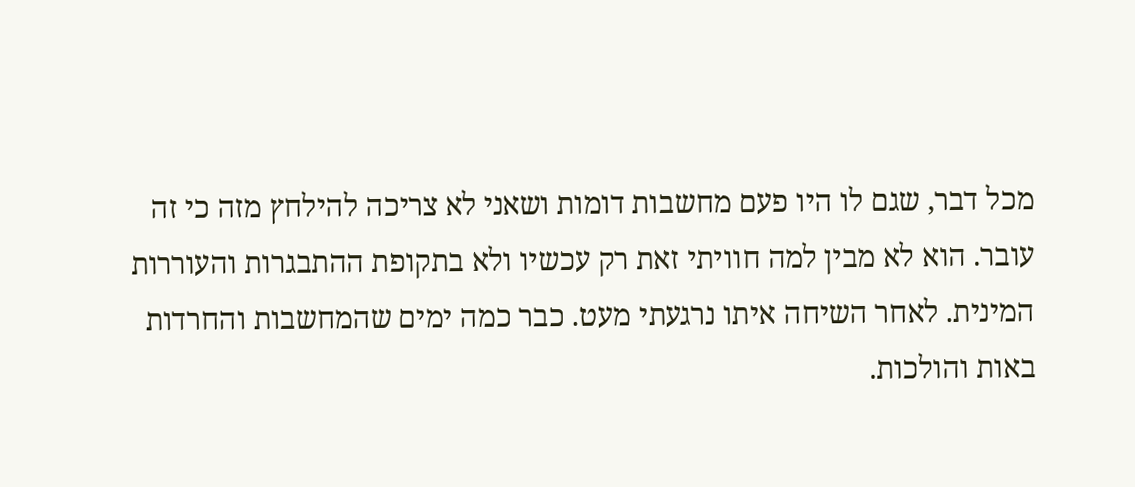מכל דבר, שגם לו היו פעם מחשבות דומות ושאני לא צריכה להילחץ מזה כי זה עובר. הוא לא מבין למה חוויתי זאת רק עכשיו ולא בתקופת ההתבגרות והעוררות המינית. לאחר השיחה איתו נרגעתי מעט. כבר כמה ימים שהמחשבות והחרדות באות והולכות.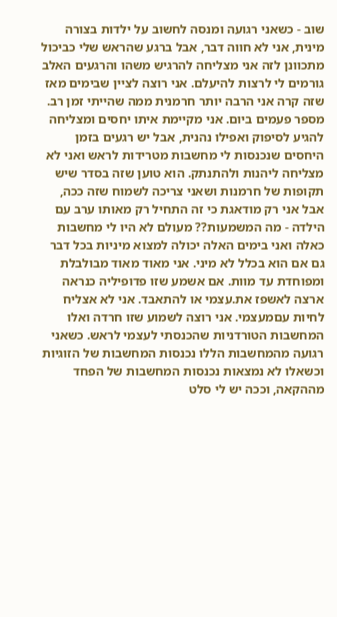שוב - כשאני רגועה ומנסה לחשוב על ילדות בצורה מינית, אני לא חווה דבר, אבל ברגע שהראש שלי כביכול מתכוונן לזה אני מצליחה להרגיש משהו והרגעים האלב גורמים לי לרצות להיעלם. אני רוצה לציין שבימים מאז שזה קרה אני הרבה יותר חרמנית ממה שהייתי זמן רב. מספר פעמים ביום. אני מקיימת איתו יחסים ומצליחה להגיע לסיפוק ואפילו נהנית, אבל יש רגעים בזמן היחסים שנכנסות לי מחשבות מטרידות לראש ואני לא מצליחה ליהנות ולהתנתק. הוא טוען שזה בסדר שיש תקופות של חרמנות ושאני צריכה לשמוח שזה ככה, אבל אני רק מודאגת כי זה התחיל רק מאותו ערב עם הילדה - מה המשמעות?? מעולם לא היו לי מחשבות כאלה ואני בימים האלה יכולה למצוא מיניות בכל דבר גם אם הוא בכלל לא מיני. אני מאוד מאוד מבולבלת ומפוחדת עד מוות. אם אשמע שזו פדופיליה כנראה ארצה לאשפז את.עצמי או להתאבד. אני לא אצליח לחיות עםמעצמי. אני רוצה לשמוע שזו חרדה ואלו המחשבות הטורדניות שהכנסתי לעצמי לראש. כשאני רגועה מהמחשבות הללו נכנסות המחשבות של הזוגיות וכשאלו לא נמצאות נכנסות המחשבות של הפחד מההקאה, וככה יש לי סלט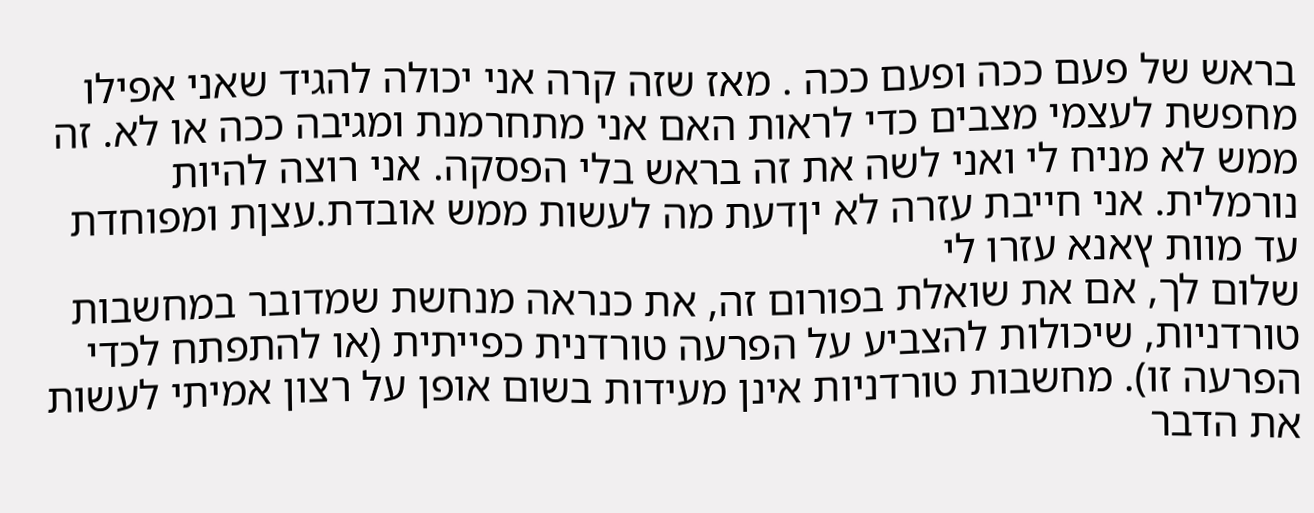בראש של פעם ככה ופעם ככה . מאז שזה קרה אני יכולה להגיד שאני אפילו מחפשת לעצמי מצבים כדי לראות האם אני מתחרמנת ומגיבה ככה או לא. זה ממש לא מניח לי ואני לשה את זה בראש בלי הפסקה. אני רוצה להיות נורמלית. אני חייבת עזרה לא יןדעת מה לעשות ממש אובדת.עצןת ומפוחדת עד מוות ץאנא עזרו לי
שלום לך, אם את שואלת בפורום זה, את כנראה מנחשת שמדובר במחשבות טורדניות, שיכולות להצביע על הפרעה טורדנית כפייתית (או להתפתח לכדי הפרעה זו). מחשבות טורדניות אינן מעידות בשום אופן על רצון אמיתי לעשות את הדבר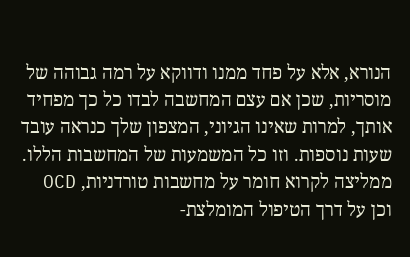הנורא, אלא על פחד ממנו ודווקא על רמה גבוהה של מוסריות, שכן אם עצם המחשבה לבדו כל כך מפחיד אותך, למרות שאינו הגיוני, המצפון שלך כנראה עובד שעות נוספות. וזו כל המשמעות של המחשבות הללו. ממליצה לקרוא חומר על מחשבות טורדניות, OCD וכן על דרך הטיפול המומלצת-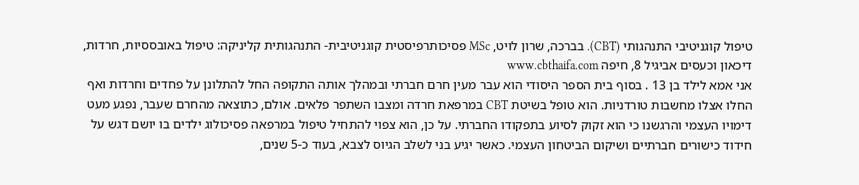טיפול קוגניטיבי התנהגותי (CBT). בברכה, שרון לויט, MSc פסיכותרפיסטית קוגניטיבית- התנהגותית קליניקה: טיפול באובססיות, חרדות, דיכאון וכעסים אביגיל 8, חיפה www.cbthaifa.com
אני אמא לילד בן 13 . בסוף בית הספר היסודי הוא עבר מעין חרם חברתי ובמהלך אותה התקופה החל להתלונן על פחדים וחרדות ואף החלו אצלו מחשבות טורדניות. הוא טופל בשיטת CBT במרפאת חרדה ומצבו השתפר פלאים. אולם, כתוצאה מהחרם שעבר, נפגע מעט דימויו העצמי והרגשנו כי הוא זקוק לסיוע בתפקודו החברתי. על כן, הוא צפוי להתחיל טיפול במרפאה פסיכולוג ילדים בו יושם דגש על חידוד כישורים חברתיים ושיקום הביטחון העצמי. כאשר יגיע בני לשלב הגיוס לצבא, בעוד כ-5 שנים,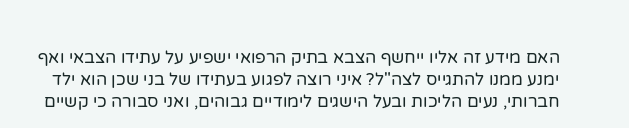האם מידע זה אליו ייחשף הצבא בתיק הרפואי ישפיע על עתידו הצבאי ואף ימנע ממנו להתגייס לצה"ל? איני רוצה לפגוע בעתידו של בני שכן הוא ילד חברותי, נעים הליכות ובעל הישגים לימודיים גבוהים, ואני סבורה כי קשיים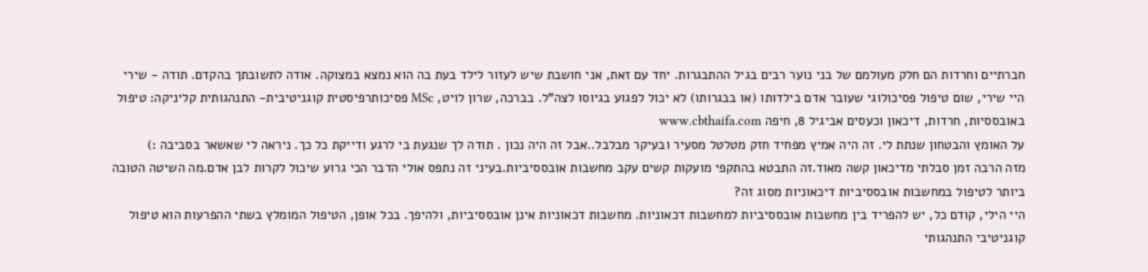חברתיים וחרדות הם חלק מעולמם של בני נוער רבים בגיל ההתבגרות. יחד עם זאת, אני חושבת שיש לעזור לילד בעת בה הוא נמצא במצוקה. אודה לתשובתך בהקדם. תודה - שירי
היי שירי, שום טיפול פסיכולוגי שעובר אדם בילדותו (או בבגרותו) לא יכול לפגוע בגיוסו לצה"ל. בברכה, שרון לויט, MSc פסיכותרפיסטית קוגניטיבית- התנהגותית קליניקה: טיפול באובססיות, חרדות, דיכאון וכעסים אביגיל 8, חיפה www.cbthaifa.com
על האומץ והבטחון שנתת לי. זה היה אמיץ מפחיד חזק מטלטל מסעיר ובעיקר מבלבל..אבל זה היה נכון . תודה לך שנגעת בי לרגע ודייקת כל כך. ניראה לי שאשאר בסביבה :)
מזה הרבה זמן סבלתי מדיכאון קשה מאוד.זה התבטא בהתקפי מועקות קשים עקב מחשבות אובססיביות.בעיני זה נתפס אולי הדבר הכי גרוע שיכול לקרות לבן אדם.מה השיטה הטובה ביותר לטיפול במחשבות אובססיביות דיכאוניות מסוג זה?
היי הילי, קודם כל, יש להפריד בין מחשבות אובססיביות למחשבות דכאוניות. מחשבות דכאוניות אינן אובססיביות, ולהיפך. בכל אופן, הטיפול המומלץ בשתי ההפרעות הוא טיפול קוגניטיבי התנהגותי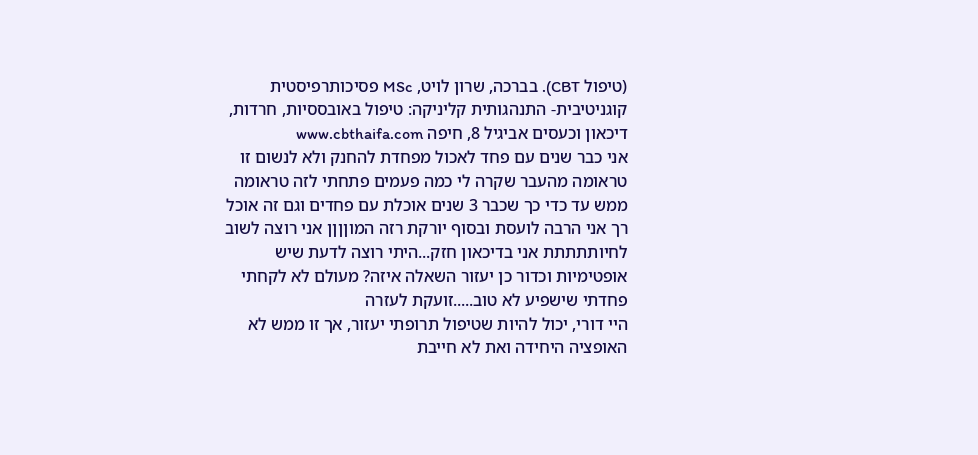(טיפול CBT). בברכה, שרון לויט, MSc פסיכותרפיסטית קוגניטיבית- התנהגותית קליניקה: טיפול באובססיות, חרדות, דיכאון וכעסים אביגיל 8, חיפה www.cbthaifa.com
אני כבר שנים עם פחד לאכול מפחדת להחנק ולא לנשום זו טראומה מהעבר שקרה לי כמה פעמים פתחתי לזה טראומה ממש עד כדי כך שכבר 3 שנים אוכלת עם פחדים וגם זה אוכל רך אני הרבה לועסת ובסוף יורקת רזה המוןןןן אני רוצה לשוב לחיותתתתת אני בדיכאון חזק...היתי רוצה לדעת שיש אופטימיות וכדור כן יעזור השאלה איזה? מעולם לא לקחתי פחדתי שישפיע לא טוב.....זועקת לעזרה
היי דורי, יכול להיות שטיפול תרופתי יעזור, אך זו ממש לא האופציה היחידה ואת לא חייבת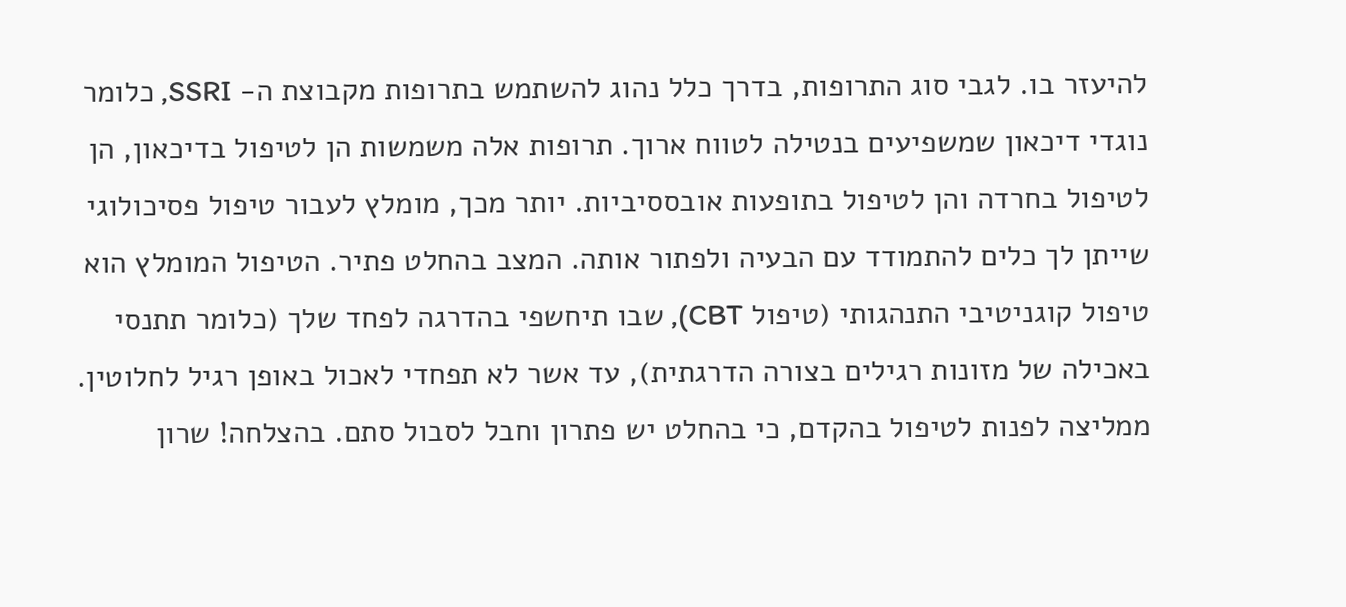להיעזר בו. לגבי סוג התרופות, בדרך כלל נהוג להשתמש בתרופות מקבוצת ה- SSRI, כלומר נוגדי דיכאון שמשפיעים בנטילה לטווח ארוך. תרופות אלה משמשות הן לטיפול בדיכאון, הן לטיפול בחרדה והן לטיפול בתופעות אובססיביות. יותר מכך, מומלץ לעבור טיפול פסיכולוגי שייתן לך כלים להתמודד עם הבעיה ולפתור אותה. המצב בהחלט פתיר. הטיפול המומלץ הוא טיפול קוגניטיבי התנהגותי (טיפול CBT), שבו תיחשפי בהדרגה לפחד שלך (כלומר תתנסי באכילה של מזונות רגילים בצורה הדרגתית), עד אשר לא תפחדי לאכול באופן רגיל לחלוטין. ממליצה לפנות לטיפול בהקדם, כי בהחלט יש פתרון וחבל לסבול סתם. בהצלחה! שרון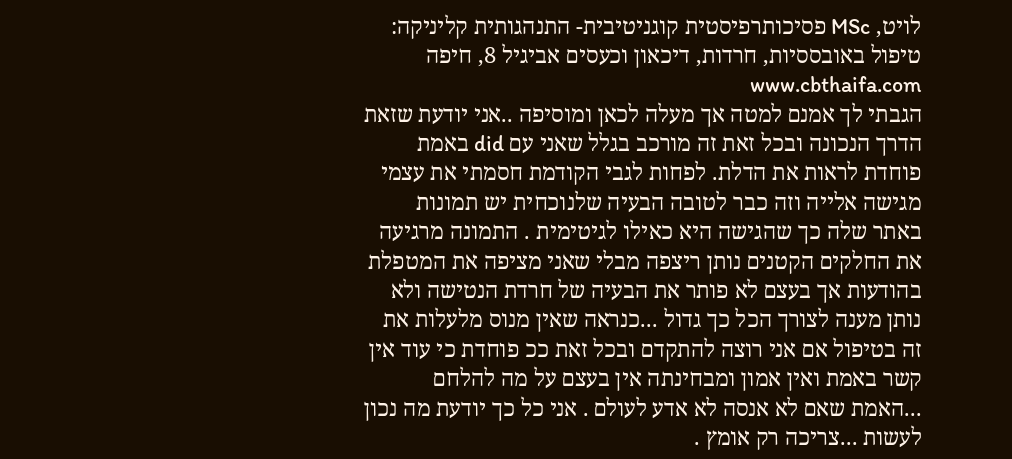לויט, MSc פסיכותרפיסטית קוגניטיבית- התנהגותית קליניקה: טיפול באובססיות, חרדות, דיכאון וכעסים אביגיל 8, חיפה www.cbthaifa.com
הגבתי לך אמנם למטה אך מעלה לכאן ומוסיפה ..אני יודעת שזאת הדרך הנכונה ובכל זאת זה מורכב בגלל שאני עם did באמת פוחדת לראות את הדלת. לפחות לגבי הקודמת חסמתי את עצמי מגישה אלייה וזה כבר לטובה הבעיה שלנוכחית יש תמונות באתר שלה כך שהגישה היא כאילו לגיטימית . התמונה מרגיעה את החלקים הקטנים נותן ריצפה מבלי שאני מציפה את המטפלת בהודעות אך בעצם לא פותר את הבעיה של חרדת הנטישה ולא נותן מענה לצורך הכל כך גדול ...כנראה שאין מנוס מלעלות את זה בטיפול אם אני רוצה להתקדם ובכל זאת ככ פוחדת כי עוד אין קשר באמת ואין אמון ומבחינתה אין בעצם על מה להלחם ...האמת שאם לא אנסה לא אדע לעולם . אני כל כך יודעת מה נכון לעשות ...צריכה רק אומץ .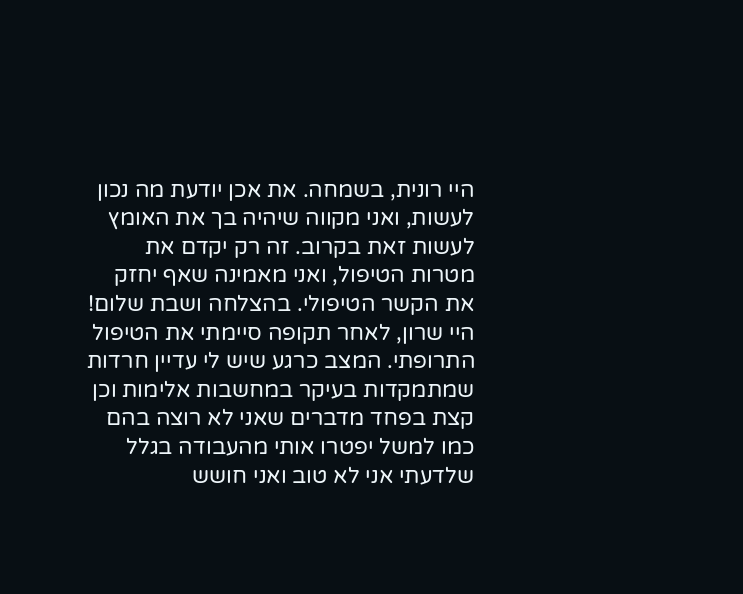היי רונית, בשמחה. את אכן יודעת מה נכון לעשות, ואני מקווה שיהיה בך את האומץ לעשות זאת בקרוב. זה רק יקדם את מטרות הטיפול, ואני מאמינה שאף יחזק את הקשר הטיפולי. בהצלחה ושבת שלום!
היי שרון, לאחר תקופה סיימתי את הטיפול התרופתי. המצב כרגע שיש לי עדיין חרדות שמתמקדות בעיקר במחשבות אלימות וכן קצת בפחד מדברים שאני לא רוצה בהם כמו למשל יפטרו אותי מהעבודה בגלל שלדעתי אני לא טוב ואני חושש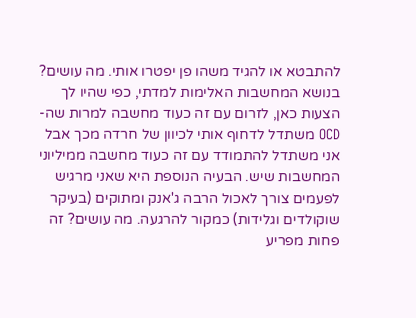להתבטא או להגיד משהו פן יפטרו אותי. מה עושים? בנושא המחשבות האלימות למדתי, כפי שהיו לך הצעות כאן, לזרום עם זה כעוד מחשבה למרות שה-OCD משתדל לדחוף אותי לכיוון של חרדה מכך אבל אני משתדל להתמודד עם זה כעוד מחשבה ממיליוני המחשבות שיש. הבעיה הנוספת היא שאני מרגיש לפעמים צורך לאכול הרבה ג'אנק ומתוקים (בעיקר שוקולדים וגלידות) כמקור להרגעה. מה עושים? זה פחות מפריע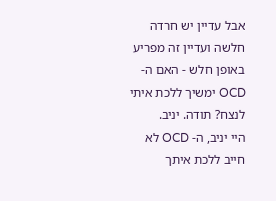אבל עדיין יש חרדה חלשה ועדיין זה מפריע באופן חלש - האם ה-OCD ימשיך ללכת איתי לנצח? תודה. יניב.
היי יניב, ה- OCD לא חייב ללכת איתך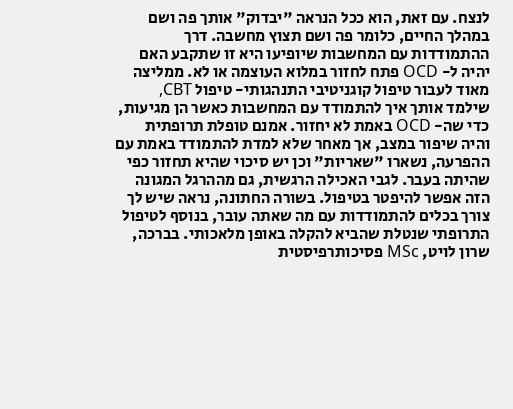לנצח. עם זאת, הוא ככל הנראה "יבדוק" אותך פה ושם במהלך החיים, כלומר פה ושם תצוץ מחשבה. דרך ההתמודדות עם המחשבות שיופיעו היא זו שתקבע האם יהיה ל- OCD פתח לחזור במלוא העוצמה או לא. ממליצה מאוד לעבור טיפול קוגניטיבי התנהגותי- טיפול CBT, שילמד אותך איך להתמודד עם המחשבות כאשר הן מגיעות, כדי שה- OCD באמת לא יחזור. אמנם טופלת תרופתית והיה שיפור במצב, אך מאחר שלא למדת להתמודד באמת עם ההפרעה, נשארו "שאריות" וכן יש סיכוי שהיא תחזור כפי שהיתה בעבר. לגבי האכילה הרגשית, גם מההרגל המגונה הזה אפשר להיפטר בטיפול. בשורה החתונה, נראה שיש לך צורך בכלים להתמודדות עם מה שאתה עובר, בנוסף לטיפול התרופתי שנטלת שהביא להקלה באופן מלאכותי. בברכה, שרון לויט, MSc פסיכותרפיסטית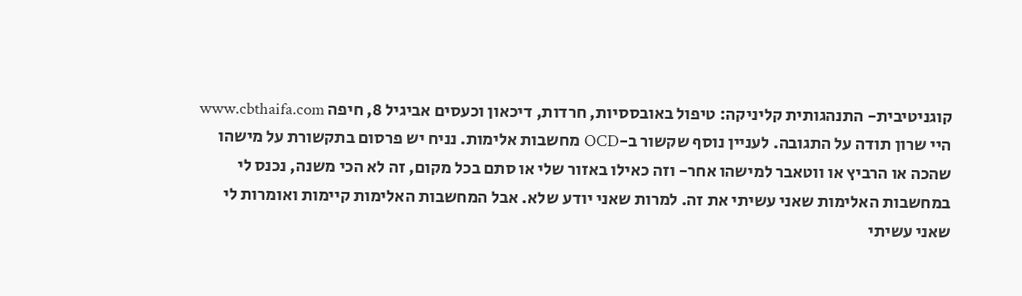קוגניטיבית- התנהגותית קליניקה: טיפול באובססיות, חרדות, דיכאון וכעסים אביגיל 8, חיפה www.cbthaifa.com
היי שרון תודה על התגובה. לעניין נוסף שקשור ב-OCD מחשבות אלימות. נניח יש פרסום בתקשורת על מישהו שהכה או הרביץ או ווטאבר למישהו אחר- וזה כאילו באזור שלי או סתם בכל מקום, זה לא הכי משנה, נכנס לי במחשבות האלימות שאני עשיתי את זה. למרות שאני יודע שלא. אבל המחשבות האלימות קיימות ואומרות לי שאני עשיתי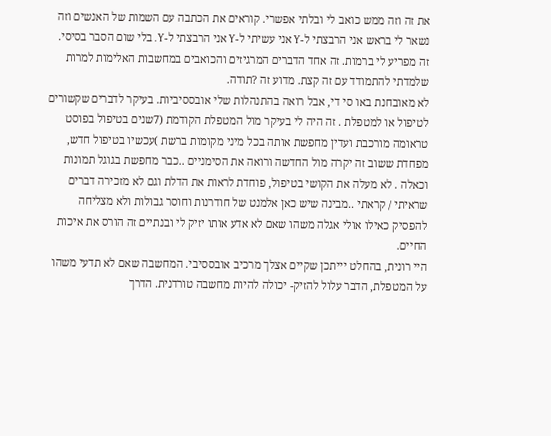את זה וזה ממש כואב לי ובלתי אפשרי. קוראים את הכתבה עם השמות של האנשים וזה נשאר לי בראש אני הרבצתי ל-Y אני עשיתי ל-Y אני הרבצתי ל-Y. בלי שום הסבר בסיסי. זה מפריע לי ברמות. זה אחד הדברים המרגיזים והכואבים במחשבות האלימות למרות שלמדתי להתמודד עם זה קצת. מדוע זה ?תודה.
לא מאובחנת באו סי די, אבל רואה בהתנהלות שלי אובססיביות. בעיקר לדברים שקשורים לטיפול או למטפלת . זה היה לי בעיקר מול המטפלת הקודמת (7שנים בטיפול בפוסט טראומה מורכבת ועדין מחפשת אותה בכל מיני מקומות ברשת )עכשיו בטיפול חדש, מפחדת ששוב זה יקרה מול החדשה ורואה את הסימניים ..כבר מחפשת בגוגל תמונות וכאלה . לא מעלה את הקושי בטיפול, פוחדת לראות את הדלת וגם לא מזכירה דברים שראיתי / קראתי ..מבינה שיש כאן אלמנט של חודרנות וחוסר גבולות ולא מצליחה להפסיק כאילו אולי אגלה משהו שאם לא אדע אותו יזיק לי ובנתיים זה הורס את איכות החיים.
היי רונית, בהחלט יייתכן שקיים אצלך מרכיב אובססיבי. המחשבה שאם לא תדעי משהו על המטפלת, הדבר עלול להזיק- יכולה להיות מחשבה טורדנית. הדרך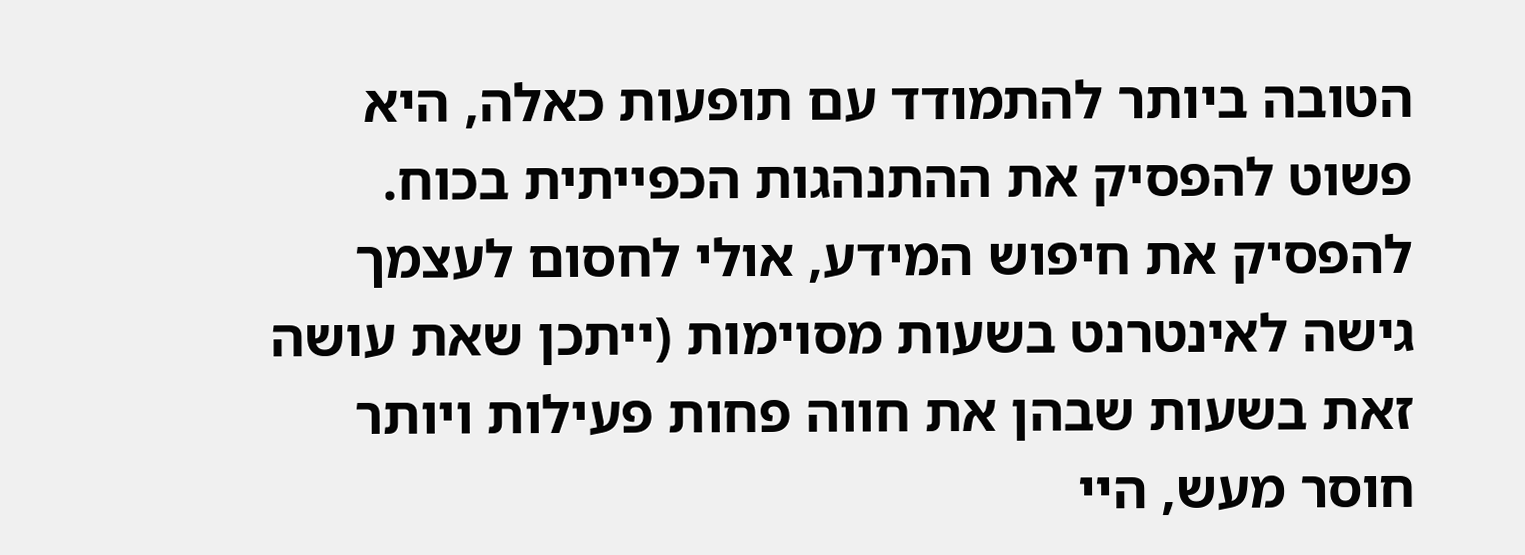הטובה ביותר להתמודד עם תופעות כאלה, היא פשוט להפסיק את ההתנהגות הכפייתית בכוח. להפסיק את חיפוש המידע, אולי לחסום לעצמך גישה לאינטרנט בשעות מסוימות (ייתכן שאת עושה זאת בשעות שבהן את חווה פחות פעילות ויותר חוסר מעש, היי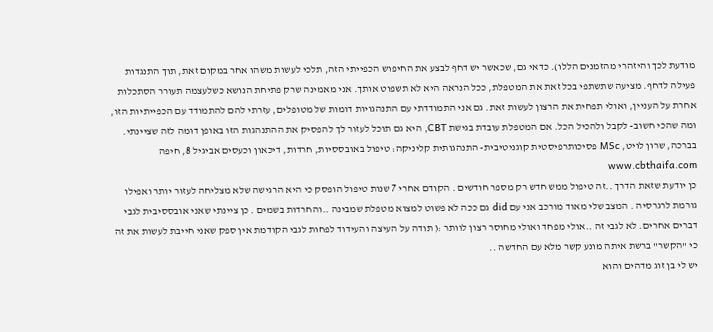מודעת לכך והיזהרי מהזמנים הללו). כדאי גם, שכאשר יש דחף לבצע את החיפוש הכפייתי הזה, תלכי לעשות משהו אחר במקום זאת, תוך התנגדות פעילה לדחף. מציעה שתשתפי בכל זאת את המטפלת, ככל הנראה היא לא תשפוט אותך. אני מאמינה שרק פתיחת הנושא כשלעצמה תעורר הסתכלות אחרת על העניין, ואולי תפחית את הרצון לעשות זאת. גם אני התמודדתי עם התנהגויות דומות של מטופלים, עזרתי להם להתמודד עם הכפייתיות הזו, ומה שהכי חשוב- לקבל ולהכיל הכל. אם המטפלת עובדת בגישת CBT, היא גם תוכל לעזור לך להפסיק את ההתנהגות הזו באופן דומה לזה שציינתי. בברכה, שרון לויט, MSc פסיכותרפיסטית קוגניטיבית- התנהגותית קליניקה: טיפול באובססיות, חרדות, דיכאון וכעסים אביגיל 8, חיפה www.cbthaifa.com
כן יודעת שזאת הדרך ..זה טיפול ממש חדש רק מספר חודשים . הקודם אחרי 7 שנות טיפול הופסק כי היא הרגישה שלא מצליחה לעזור יותר ואפילו גורמת לרגרסיה . המצב שלי מאוד מורכב אני עם did גם ככה לא פשוט למצוא מטפלת שמבינה ..והחרדות בשמים . כן ציינתי שאני אובססיבית לגבי דברים אחרים. לא לגבי זה ..אולי מפחד ואולי מחוסר רצון לוותר :( תודה על העיצה והעידוד לפחות לגבי הקודמת אין ספק שאני חייבת לעשות את זה כי "הקשר" ברשת איתה מונע קשר מלא עם החדשה ..
יש לי בן זוג מדהים והוא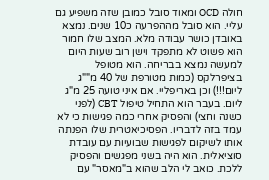חולה OCD ומאוד סובל כמובן שזה משפיע גם עליי. הוא סובל מההפרעה כ10 שנים. נמצא באובדן כושר עבודה מלא. המצב שלו חמור הוא פשוט לא מתפקד וישן רוב שעות היום למעשה נמצא בבריחה. הוא מטופל בציפרלקס (כמות מטורפת של 40 מ""ג ליום!!!) וכן באריפליי. אם איני טועה 25 מ"ג ליום. בעבר הוא התחיל טיפול CBT (לפני כשנה וחצי) והפסיק אחרי כמה פגישות כי לא עמד בזה לדבריו. הפסיכיאטרית שלו הפנתה אותו לשיקום לפגישות שבועיות עם עובדת סוציאלית. הוא היה בשני מפגשים והפסיק ללכת. כואב לי הלב שהוא ב"מאסר" עם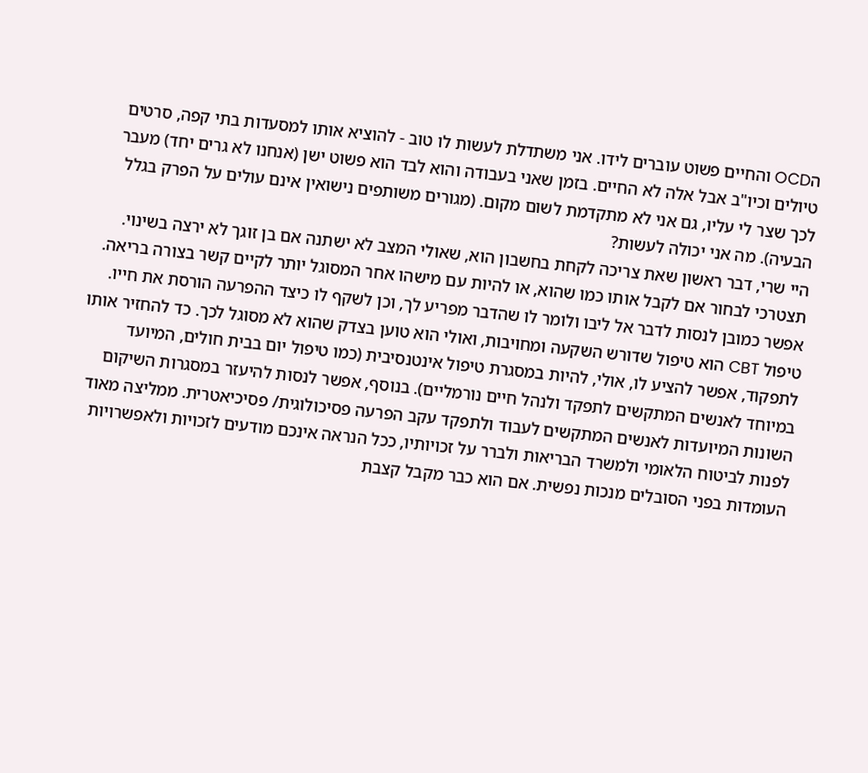הOCD והחיים פשוט עוברים לידו. אני משתדלת לעשות לו טוב - להוציא אותו למסעדות בתי קפה, סרטים טיולים וכיו"ב אבל אלה לא החיים. בזמן שאני בעבודה והוא לבד הוא פשוט ישן (אנחנו לא גרים יחד) מעבר לכך שצר לי עליו, גם אני לא מתקדמת לשום מקום. (מגורים משותפים נישואין אינם עולים על הפרק בגלל הבעיה). מה אני יכולה לעשות?
היי שרי, דבר ראשון שאת צריכה לקחת בחשבון הוא, שאולי המצב לא ישתנה אם בן זוגך לא ירצה בשינוי. תצטרכי לבחור אם לקבל אותו כמו שהוא, או להיות עם מישהו אחר המסוגל יותר לקיים קשר בצורה בריאה. אפשר כמובן לנסות לדבר אל ליבו ולומר לו שהדבר מפריע לך, וכן לשקף לו כיצד ההפרעה הורסת את חייו. טיפול CBT הוא טיפול שדורש השקעה ומחויבות, ואולי הוא טוען בצדק שהוא לא מסוגל לכך. כד להחזיר אותו לתפקוד, אפשר להציע לו, אולי, להיות במסגרת טיפול אינטנסיבית (כמו טיפול יום בבית חולים, המיועד במיוחד לאנשים המתקשים לתפקד ולנהל חיים נורמליים). בנוסף, אפשר לנסות להיעזר במסגרות השיקום השונות המיועדות לאנשים המתקשים לעבוד ולתפקד עקב הפרעה פסיכולוגית/ פסיכיאטרית. ממליצה מאוד לפנות לביטוח הלאומי ולמשרד הבריאות ולברר על זכויותיו, ככל הנראה אינכם מודעים לזכויות ולאפשרויות העומדות בפני הסובלים מנכות נפשית. אם הוא כבר מקבל קצבת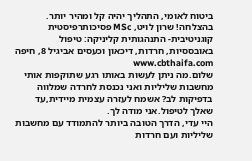ביטוח לאומי, התהליך יהיה קל ומהיר יותר. בהצלחה! שרון לויט, MSc פסיכותרפיסטית קוגניטיבית- התנהגותית קליניקה: טיפול באובססיות, חרדות, דיכאון וכעסים אביגיל 8, חיפה www.cbthaifa.com
שלום.מה ניתן לעשות באותו רגע שתוקפות אותי מחשבות שליליות ואני נכנסת לחרדה שמלווה בדפיקות לב? אשמח לעזרה עצמית מיידית,עד שאלך לטיפול.אני מודה לך.
היי עדי, הדרך הטובה ביותר להתמודד עם מחשבות שליליות ועם חרדות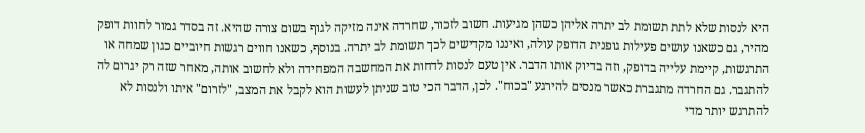היא לנסות שלא לתת תשומת לב יתרה אליהן כשהן מגיעות. חשוב לזכור, שחרדה אינה מזיקה לגוף בשום צורה שהיא. זה בסדר גמור לחוות דופק מהיר, גם כשאנו עושים פעילות גופנית הדופק עולה, ואיננו מקדישים לכך תשומת לב יתרה. בנוסף, כשאנו חווים רגשות חיוביים כגון שמחה או התרגשות, קיימת עלייה בדופק, וזה בדיוק אותו הדבר. אין טעם לנסות לדחות את המחשבה המפחידה ולא לחשוב אותה, מאחר שזה רק יגרום לה להתגבר. גם החרדה מתגברת כאשר מנסים להירגע "בכוח". לכן, הדבר הכי טוב שניתן לעשות הוא לקבל את המצב, "לזרום" איתו ולנסות לא להתרגש יותר מדי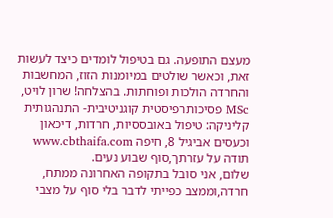מעצם התופעה. גם בטיפול לומדים כיצד לעשות זאת, וכאשר שולטים במיומנות הזוז, המחשבות והחרדה הולכות ופוחתות. בהצלחה! שרון לויט, MSc פסיכותרפיסטית קוגניטיבית- התנהגותית קליניקה: טיפול באובססיות, חרדות, דיכאון וכעסים אביגיל 8, חיפה www.cbthaifa.com
תודה על עזרתך,סוף שבוע נעים.
שלום, אני סובל בתקופה האחרונה ממתח, חרדה,וממצב כפייתי לדבר בלי סוף על מצבי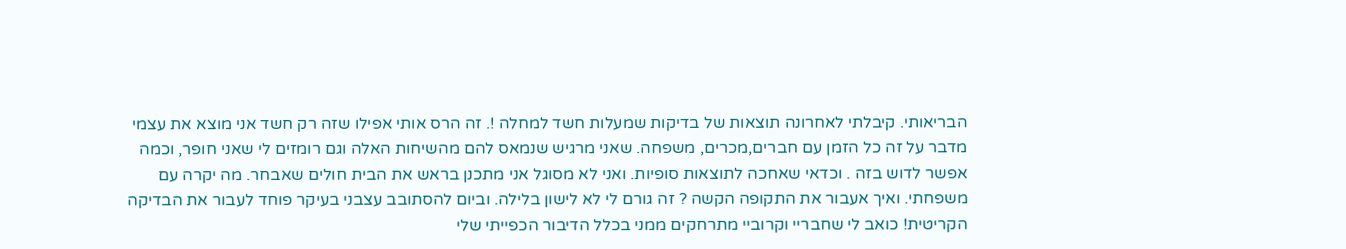הבריאותי. קיבלתי לאחרונה תוצאות של בדיקות שמעלות חשד למחלה !. זה הרס אותי אפילו שזה רק חשד אני מוצא את עצמי מדבר על זה כל הזמן עם חברים,מכרים, משפחה. שאני מרגיש שנמאס להם מהשיחות האלה וגם רומזים לי שאני חופר, וכמה אפשר לדוש בזה . וכדאי שאחכה לתוצאות סופיות. ואני לא מסוגל אני מתכנן בראש את הבית חולים שאבחר. מה יקרה עם משפחתי. ואיך אעבור את התקופה הקשה ? זה גורם לי לא לישון בלילה. וביום להסתובב עצבני בעיקר פוחד לעבור את הבדיקה הקריטית! כואב לי שחבריי וקרוביי מתרחקים ממני בכלל הדיבור הכפייתי שלי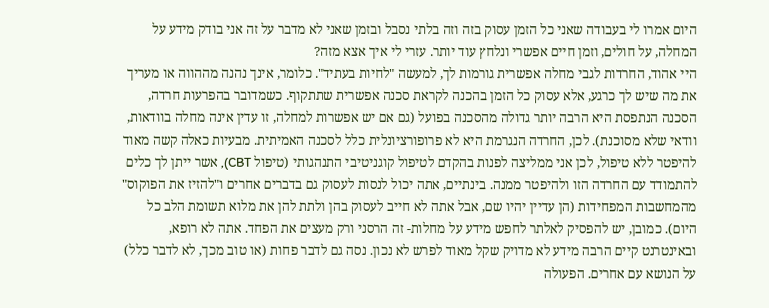היום אמרו לי בעבודה שאני כל הזמן עסוק בזה וזה בלתי נסבל ובזמן שאני לא מדבר על זה אני בודק מידע על המחלה, על חולים, וזמן חיים אפשרי ונלחץ עוד יותר. עזרי לי איך אצא מזה?
היי אהוד, החרדות לגבי מחלה אפשרית גורמות לך, למעשה "לחיות בעתיד". כלומר, אינך נהנה מההווה או מעריך את מה שיש לך כרגע, אלא עסוק כל הזמן בהכנה לקראת סכנה אפשרית שתתקוף. כשמדובר בהפרעות חרדה, הסכנה הנתפסת היא הרבה יותר גדולה מהסכנה בפועל (גם אם יש אפשרות למחלה, זו עדין אינה מחלה בוודאות, וודאי שלא מסוכנת). לכן, החרדה הנגרמת היא לא פרופורציונלית כלל לסכנה האמיתית. מבעיות כאלה קשה מאוד להיפטר ללא טיפול, לכן אני ממליצה לפנות בהקדם לטיפול קוגניטיבי התנהגותי (טיפול CBT), אשר ייתן לך כלים להתמודד עם החרדה הזו ולהיפטר ממנה. בינתיים, אתה יכול לנסות לעסוק גם בדברים אחרים ו"להזיז את הפוקוס" מהמחשבות המפחידות (הן עדיין יהיו שם, אבל אתה לא חייב לעסוק בהן ולתת להן את מלוא תשומת הלב כל היום). כמובן, יש להפסיק לאלתר לחפש מידע על מחלות- זה הרסני ורק מעצים את הפחד. אתה לא רופא, ובאינטרנט קיים הרבה מידע לא מדויק שקל מאוד לפרש לא נכון. נסה גם לדבר פחות (או טוב מכך, לא לדבר כלל) על הנושא עם אחרים. הפעולה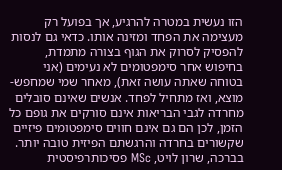הזו נעשית במטרה להרגיע, אך בפועל רק מעצימה את הפחד ומזינה אותו. כדאי גם לנסות להפסיק לסרוק את הגוף בצורה מתמדת, בחיפוש אחר סימפטומים לא נעימים (אני בטוחה שאתה עושה זאת), מאחר שמי שמחפש- מוצא, ואז מתחיל לפחד. אנשים שאינם סובלים מחרדה לגבי הבריאות אינם סורקים את גופם כל הזמן, לכן הם גם אינם חווים סימפטומים פיזיים שקשורים בחרדה והרגשתם הפיזית טובה יותר. בברכה, שרון לויט, MSc פסיכותרפיסטית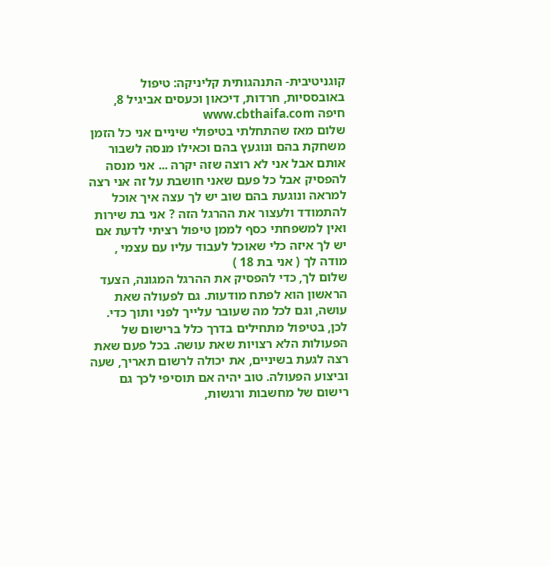קוגניטיבית- התנהגותית קליניקה: טיפול באובססיות, חרדות, דיכאון וכעסים אביגיל 8, חיפה www.cbthaifa.com
שלום מאז שהתחלתי בטיפולי שיניים אני כל הזמן משחקת בהם ונוגעץ בהם וכאילו מנסה לשבור אותם אבל אני לא רוצה שזה יקרה ... אני מנסה להפסיק אבל כל פעם שאני חושבת על זה אני רצה למראה ונוגעת בהם שוב יש לך עצה איך אוכל להתמודד ולעצור את ההרגל הזה ? אני בת שירות ואין למשפחתי כסף לממן טיפול רציתי לדעת אם יש לך איזה כלי שאוכל לעבוד עליו עם עצמי , מודה לך ( אני בת 18 )
שלום לך, כדי להפסיק את ההרגל המגונה, הצעד הראשון הוא לפתח מודעות. גם לפעולה שאת עושה, וגם לכל מה שעובר עלייך לפני ותוך כדי. לכן, בטיפול מתחילים בדרך כלל ברישום של הפעולות הלא רצויות שאת עושה. בכל פעם שאת רצה לגעת בשיניים, את יכולה לרשום תאריך, שעה וביצוע הפעולה. טוב יהיה אם תוסיפי לכך גם רישום של מחשבות ורגשות,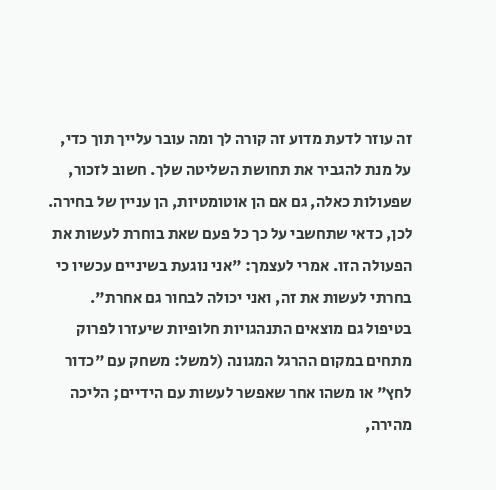זה עוזר לדעת מדוע זה קורה לך ומה עובר עלייך תוך כדי, על מנת להגביר את תחושת השליטה שלך. חשוב לזכור, שפעולות כאלה, גם אם הן אוטומטיות, הן עניין של בחירה. לכן, כדאי שתחשבי על כך כל פעם שאת בוחרת לעשות את הפעולה הזו. אמרי לעצמך: "אני נוגעת בשיניים עכשיו כי בחרתי לעשות את זה, ואני יכולה לבחור גם אחרת". בטיפול גם מוצאים התנהגויות חלופיות שיעזרו לפרוק מתחים במקום ההרגל המגונה (למשל: משחק עם "כדור לחץ" או משהו אחר שאפשר לעשות עם הידיים; הליכה מהירה,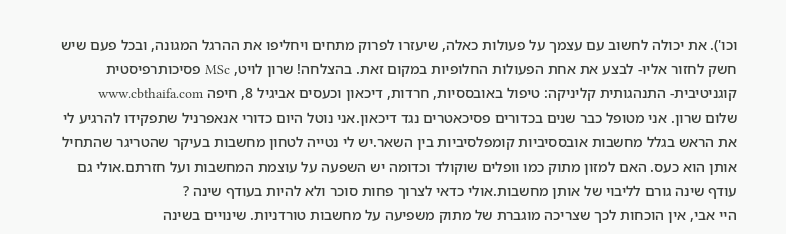וכו'). את יכולה לחשוב עם עצמך על פעולות כאלה, שיעזרו לפרוק מתחים ויחליפו את ההרגל המגונה, ובכל פעם שיש חשק לחזור אליו- לבצע את אחת הפעולות החלופיות במקום זאת. בהצלחה! שרון לויט, MSc פסיכותרפיסטית קוגניטיבית- התנהגותית קליניקה: טיפול באובססיות, חרדות, דיכאון וכעסים אביגיל 8, חיפה www.cbthaifa.com
שלום שרון. אני מטופל כבר שנים בכדורים פסיכאטרים נגד דיכאון.אני נוטל היום כדורי אנאפרניל שתפקידו להרגיע לי את הראש בגלל מחשבות אובססיביות קומפלסיביות בין השאר.יש לי נטייה לטחון מחשבות בעיקר שהטריגר שהתחיל אותן הוא כעס. האם למזון מתוק כמו וופלים שוקולד וכדומה יש השפעה על עוצמת המחשבות ועל חזרתם.אולי גם עודף שינה גורם לליבוי של אותן מחשבות.אולי כדאי לצרוך פחות סוכר ולא להיות בעודף שינה ?
היי אבי, אין הוכחות לכך שצריכה מוגברת של מתוק משפיעה על מחשבות טורדניות. שינויים בשינה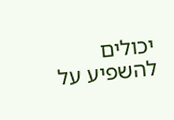יכולים להשפיע על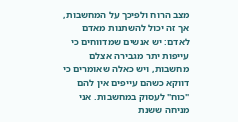מצב הרוח ולפיכך על המחשבות, אך זה יכול להשתנות מאדם לאדם: יש אנשים שמדווחים כי עייפות יתר מגבירה אצלם מחשבות, ויש כאלה שאומרים כי דווקא כשהם עייפים אין להם "כוח" לעסוק במחשבות. אני מניחה ששנת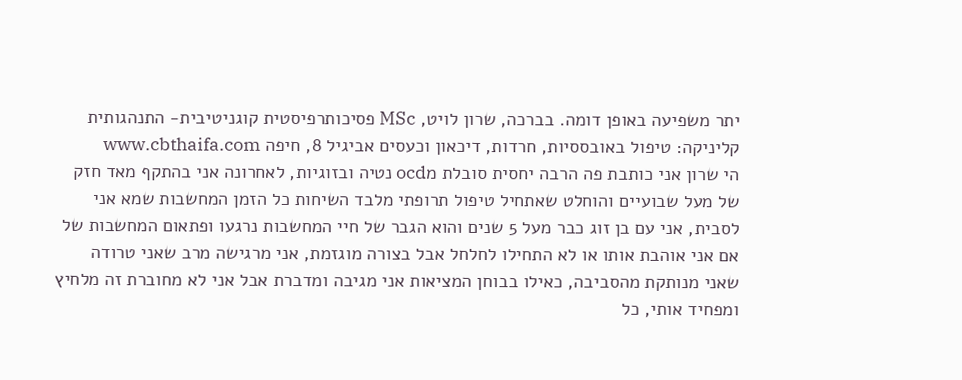יתר משפיעה באופן דומה. בברכה, שרון לויט, MSc פסיכותרפיסטית קוגניטיבית- התנהגותית קליניקה: טיפול באובססיות, חרדות, דיכאון וכעסים אביגיל 8, חיפה www.cbthaifa.com
הי שרון אני כותבת פה הרבה יחסית סובלת מocd נטיה ובזוגיות, לאחרונה אני בהתקף מאד חזק של מעל שבועיים והוחלט שאתחיל טיפול תרופתי מלבד השיחות כל הזמן המחשבות שמא אני לסבית, אני עם בן זוג כבר מעל 5 שנים והוא הגבר של חיי המחשבות נרגעו ופתאום המחשבות של אם אני אוהבת אותו או לא התחילו לחלחל אבל בצורה מוגזמת, אני מרגישה מרב שאני טרודה שאני מנותקת מהסביבה, כאילו בבוחן המציאות אני מגיבה ומדברת אבל אני לא מחוברת זה מלחיץ ומפחיד אותי, כל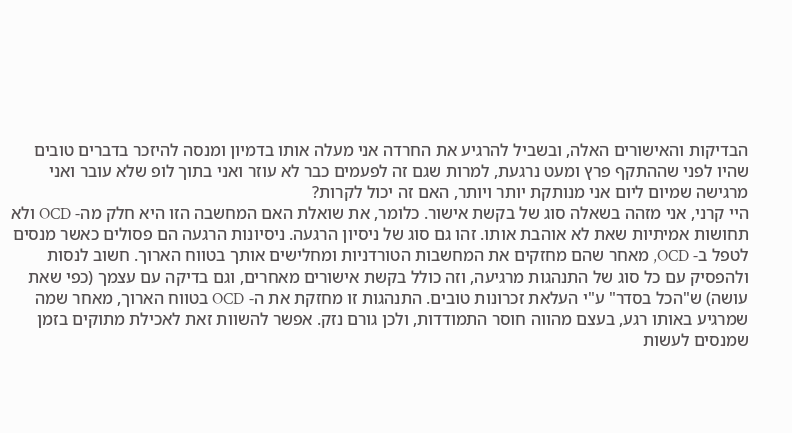הבדיקות והאישורים האלה, ובשביל להרגיע את החרדה אני מעלה אותו בדמיון ומנסה להיזכר בדברים טובים שהיו לפני שההתקף פרץ ומעט נרגעת, למרות שגם זה לפעמים כבר לא עוזר ואני בתוך לופ שלא עובר ואני מרגישה שמיום ליום אני מנותקת יותר ויותר, האם זה יכול לקרות?
היי קרני, אני מזהה בשאלה סוג של בקשת אישור. כלומר, את שואלת האם המחשבה הזו היא חלק מה- OCD ולא תחושות אמיתיות שאת לא אוהבת אותו. זהו גם סוג של ניסיון הרגעה. ניסיונות הרגעה הם פסולים כאשר מנסים לטפל ב- OCD, מאחר שהם מחזקים את המחשבות הטורדניות ומחלישים אותך בטווח הארוך. חשוב לנסות ולהפסיק עם כל סוג של התנהגות מרגיעה, וזה כולל בקשת אישורים מאחרים, וגם בדיקה עם עצמך (כפי שאת עושה) ש"הכל בסדר" ע"י העלאת זכרונות טובים. התנהגות זו מחזקת את ה- OCD בטווח הארוך, מאחר שמה שמרגיע באותו רגע, בעצם מהווה חוסר התמודדות, ולכן גורם נזק. אפשר להשוות זאת לאכילת מתוקים בזמן שמנסים לעשות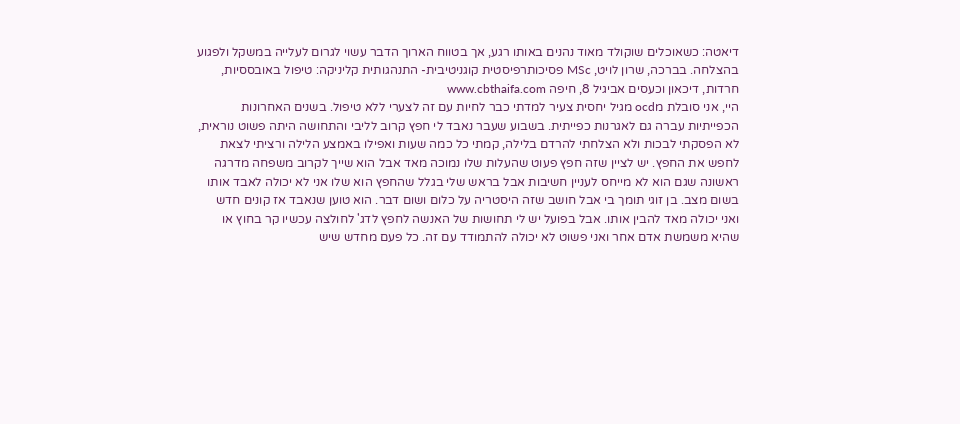דיאטה: כשאוכלים שוקולד מאוד נהנים באותו רגע, אך בטווח הארוך הדבר עשוי לגרום לעלייה במשקל ולפגוע בהצלחה. בברכה, שרון לויט, MSc פסיכותרפיסטית קוגניטיבית- התנהגותית קליניקה: טיפול באובססיות, חרדות, דיכאון וכעסים אביגיל 8, חיפה www.cbthaifa.com
היי, אני סובלת מocd מגיל יחסית צעיר למדתי כבר לחיות עם זה לצערי ללא טיפול. בשנים האחרונות הכפייתיות עברה גם לאגרנות כפייתית. בשבוע שעבר נאבד לי חפץ קרוב לליבי והתחושה היתה פשוט נוראית, לא הפסקתי לבכות ולא הצלחתי להרדם בלילה, קמתי כל כמה שעות ואפילו באמצע הלילה ורציתי לצאת לחפש את החפץ. יש לציין שזה חפץ פעוט שהעלות שלו נמוכה מאד אבל הוא שייך לקרוב משפחה מדרגה ראשונה שגם הוא לא מייחס לעניין חשיבות אבל בראש שלי בגלל שהחפץ הוא שלו אני לא יכולה לאבד אותו בשום מצב. בן זוגי תומך בי אבל חושב שזה היסטריה על כלום ושום דבר. הוא טוען שנאבד אז קונים חדש ואני יכולה מאד להבין אותו. אבל בפועל יש לי תחושות של האנשה לחפץ לדג' לחולצה עכשיו קר בחוץ או שהיא משמשת אדם אחר ואני פשוט לא יכולה להתמודד עם זה. כל פעם מחדש שיש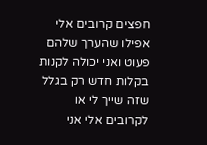חפצים קרובים אלי אפילו שהערך שלהם פעוט ואני יכולה לקנות בקלות חדש רק בגלל שזה שייך לי או לקרובים אלי אני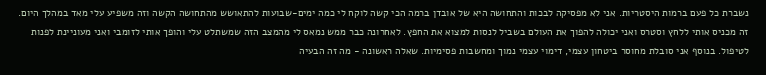נשברת כל פעם ברמות היסטריות. אני לא מפסיקה לבכות והתחושה היא של אובדן ברמה הכי קשה לוקח לי כמה ימים-שבועות להתאושש מהתחושה הקשה וזה משפיע עלי מאד במהלך היום. זה מכניס אותי ללחץ וסטרס ואני יכולה להפוך את העולם בשביל לנסות למצוא את החפץ. לאחרונה כבר ממש נמאס לי מהמצב הזה שמשתלט עלי והופך אותי לזומבי ואני מעוניינת לפנות לטיפול. בנוסף אני סובלת מחוסר ביטחון עצמי, דימוי עצמי נמוך ומחשבות פסימיות. שאלה ראשונה - מה זה הבעיה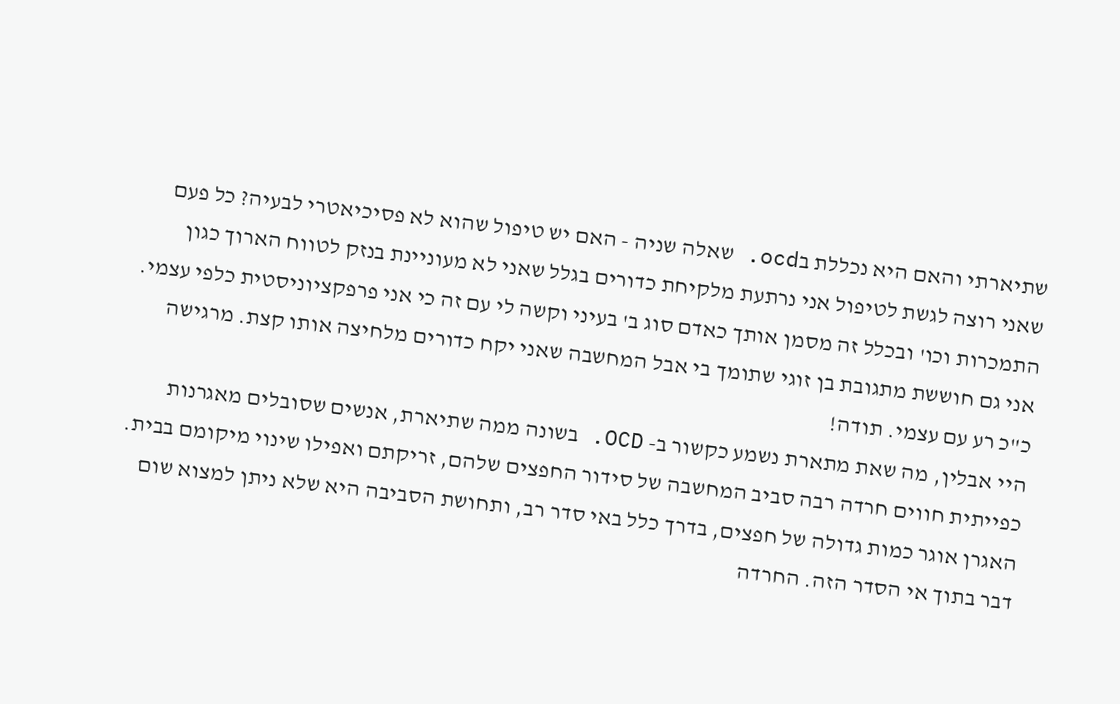שתיארתי והאם היא נכללת בocd. שאלה שניה - האם יש טיפול שהוא לא פסיכיאטרי לבעיה? כל פעם שאני רוצה לגשת לטיפול אני נרתעת מלקיחת כדורים בגלל שאני לא מעוניינת בנזק לטווח הארוך כגון התמכרות וכו' ובכלל זה מסמן אותך כאדם סוג ב' בעיני וקשה לי עם זה כי אני פרפקציוניסטית כלפי עצמי. אני גם חוששת מתגובת בן זוגי שתומך בי אבל המחשבה שאני יקח כדורים מלחיצה אותו קצת. מרגישה כ"כ רע עם עצמי. תודה!
היי אבלין, מה שאת מתארת נשמע כקשור ב- OCD. בשונה ממה שתיארת, אנשים שסובלים מאגרנות כפייתית חווים חרדה רבה סביב המחשבה של סידור החפצים שלהם, זריקתם ואפילו שינוי מיקומם בבית. האגרן אוגר כמות גדולה של חפצים, בדרך כלל באי סדר רב, ותחושת הסביבה היא שלא ניתן למצוא שום דבר בתוך אי הסדר הזה. החרדה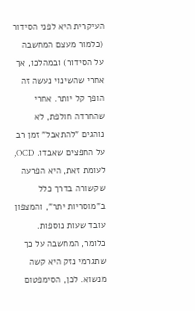העיקרית היא לפני הסידור (כלמור מעצם המחשבה על הסידור) ובמהלכו, אך אחרי שהשינוי נעשה זה הופך קל יותר. אחרי שהחרדה חולפת, לא נוהגים "להתאבל" זמן רב על החפצים שאבדו. OCD, לעומת זאת, היא הפרעה שקשורה בדרך כלל ב"מוסריות יתר", והמצפון עובד שעות נוספות. כלומר, המחשבה על כך שתגרמי נזק היא קשה מנשוא. לכן, הסימפטום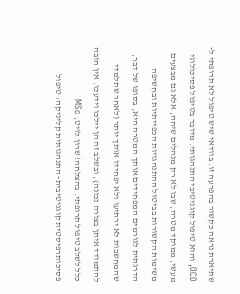שתיארת נראה כקשור בהפרעה זו. בוודאי שיש טיפול לא תרופתי ל- OCD, והוא טיפול קוגניטיבי התנהגותי. מדובר בטיפול פסיכולוגי מעשי, ממוקד מטרה, שבו לא רק מנהלים שיחה, אלא גם מבצעים משימות הקשורות בביטול ההתנהגויות הכפייתיות ובחשיפה הדרגתית לגורמים המפחידים אותך המטרה היא, בסופו של דבר, שהמחשבות לא ירתיעו ולא יפחידו אותך יותר (לאחר שתלמדי להתמודד איתן בצורה נכונה), ובשלב זה הן יילכו וידעכו. אין חובה כלל לשלב טיפול תרופתי. בהצלחה! שרון לויט, MSc פסיכותרפיסטית קוגניטיבית- התנהגותית קליניקה: טיפול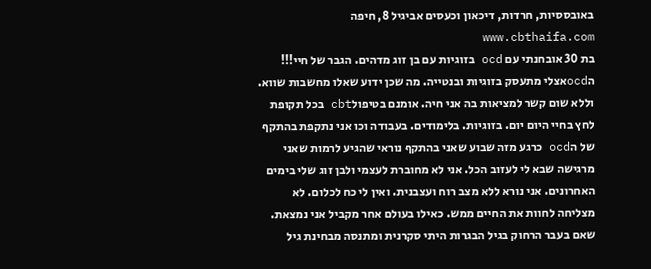באובססיות, חרדות, דיכאון וכעסים אביגיל 8, חיפה www.cbthaifa.com
בת 30 אובחנתי עם ocd בזוגיות עם בן זוג מדהים. הגבר של חיי!!! הocdאצלי מתעסק בזוגיות ובנטייה. מה שכן ידוע שאלו מחשבות שווא. וללא שום קשר למציאות בה אני חיה. אומנם בטיפולcbt בכל תקופת לחץ בחיי היום יום. בזוגיות. בלימודים. בעבודה וכו אני נתקפת בהתקף של הocd כרגע מזה שבוע שאני בהתקף נוראי שהגיע לרמות שאני מרגישה שבא לי לעזוב הכל. אני לא מחוברת לעצמי ולבן זוג שלי בימים האחרונים. אני נורא ללא מצב רוח ועצבנית. ואין לי כח לכלום. לא מצליחה לחוות את החיים ממש. כאילו בעולם אחר מקביל אני נמצאת. שאם בעבר הרחוק בגיל הבגרות היתי סקרנית ומתנסה מבחינת גיל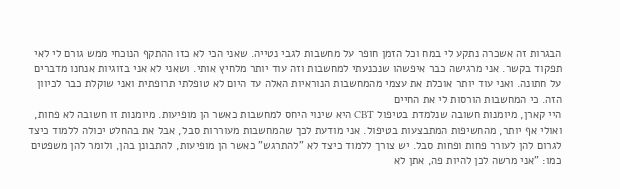הבגרות זה אשכרה נתקע לי במח וכל הזמן חופר על מחשבות לגבי נטייה. שאני הכי לא כזו ההתקף הנוכחי ממש גורם לי לאי תפקוד בקשר. אני מרגישה כבר איפשהו שנכנעתי למחשבות וזה עוד יותר מלחיץ אותי. ושאני לא אני בזוגיות אנחנו מדברים על חתונה. ואני עוד יותר אוכלת את עצמי מהמחשבות הנוראיות האלה עד היום לא טופלתי תרופתית ואני שוקלת כבר לכיוון הזה. כי המחשבות הורסות לי את החיים
היי קארן, מיומנות חשובה שנלמדת בטיפול CBT היא שינוי היחס למחשבות כאשר הן מופיעות. מיומנות זו חשובה לא פחות, ואולי אף יותר, מהחשיפות המתבצעות בטיפול. אני מודעת לכך שהמחשבות מעוררות סבל, אבל את בהחלט יכולה ללמוד כיצד לגרום להן לעורר פחות ופחות סבל. יש צורך ללמוד כיצד לא "להתרגש" כאשר הן מופיעות, להתבונן בהן, ולומר להן משפטים כמו: "אני מרשה לכן להיות פה, אתן לא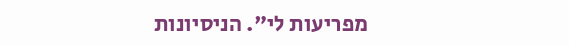מפריעות לי". הניסיונות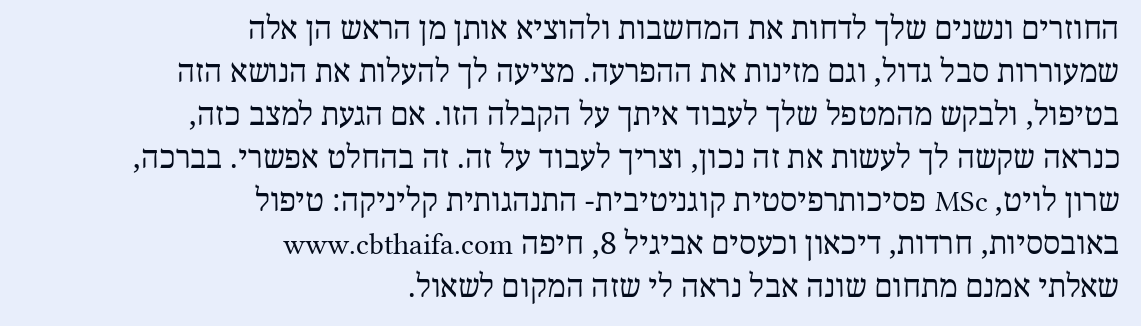החוזרים ונשנים שלך לדחות את המחשבות ולהוציא אותן מן הראש הן אלה שמעוררות סבל גדול, וגם מזינות את ההפרעה. מציעה לך להעלות את הנושא הזה בטיפול, ולבקש מהמטפל שלך לעבוד איתך על הקבלה הזו. אם הגעת למצב כזה, כנראה שקשה לך לעשות את זה נכון, וצריך לעבוד על זה. זה בהחלט אפשרי. בברכה, שרון לויט, MSc פסיכותרפיסטית קוגניטיבית- התנהגותית קליניקה: טיפול באובססיות, חרדות, דיכאון וכעסים אביגיל 8, חיפה www.cbthaifa.com
שאלתי אמנם מתחום שונה אבל נראה לי שזה המקום לשאול.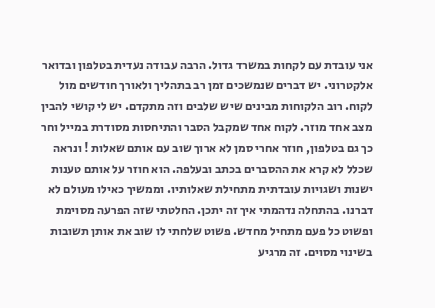אני עובדת עם לקחות במשרד גדול. הרבה עבודה נעדית בטלפון ובדואר אלקטרוני. יש דברים שנמשכים זמן רב בתהליך ולאורך חודשים מול לקוח. רוב הלקוחות מבינים שיש שלבים וזה מתקדם. יש לי קושי להבין מצב אחד מוזר. לקוח אחד שמקבל הסבר והתיחסות מסודרת במייל וחר כך גם בטלפון, חוזר אחרי סמן לא ארוך שוב עם אותם שאלות ! ונראה שכלל לא קרא את ההסברים בכתב ובעלפה. הוא חוזר על אותם טענות ישנות ושגויות עובדתית מתחילת שאלותיו. וממשיך כאילו מעולם לא דברנו. בהתחלה נדהמתי איך זה יתכן. החלטתי שזה הפרעה מסוימת ופשוט כל פעם מתחיל מחדש. פשוט שלחתי לו שוב את אותן תשובות בשינוי מסוים. זה מרגיע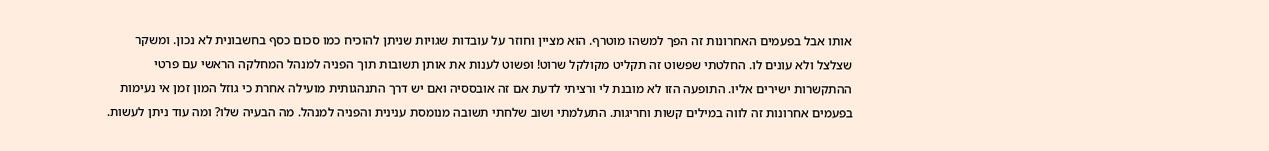אותו אבל בפעמים האחרונות זה הפך למשהו מוטרף. הוא מציין וחוזר על עובדות שגויות שניתן להוכיח כמו סכום כסף בחשבונית לא נכון. ומשקר שצלצל ולא עונים לו. החלטתי שפשוט זה תקליט מקולקל שרוט! ופשוט לענות את אותן תשובות תוך הפניה למנהל המחלקה הראשי עם פרטי ההתקשרות ישירים אליו. התופעה הזו לא מובנת לי ורציתי לדעת אם זה אובססיה ואם יש דרך התנהגותית מועילה אחרת כי גוזל המון זמן אי נעימות בפעמים אחרונות זה לווה במילים קשות וחריגות. התעלמתי ושוב שלחתי תשובה מנומסת ענינית והפניה למנהל. מה הבעיה שלו? ומה עוד ניתן לעשות.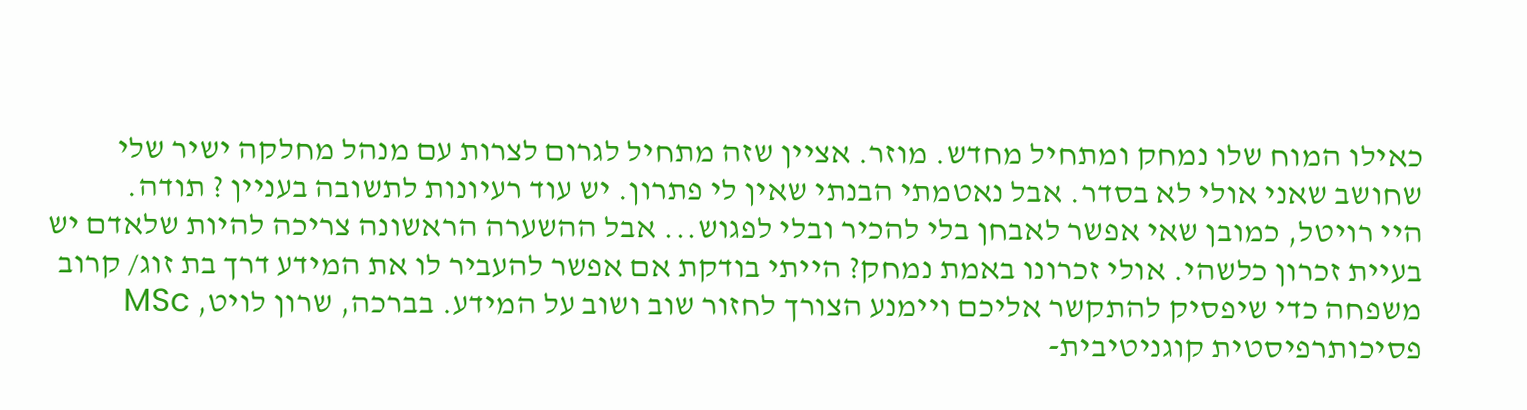כאילו המוח שלו נמחק ומתחיל מחדש. מוזר. אציין שזה מתחיל לגרום לצרות עם מנהל מחלקה ישיר שלי שחושב שאני אולי לא בסדר. אבל נאטמתי הבנתי שאין לי פתרון. יש עוד רעיונות לתשובה בעניין ? תודה.
היי רויטל, כמובן שאי אפשר לאבחן בלי להכיר ובלי לפגוש... אבל ההשערה הראשונה צריכה להיות שלאדם יש בעיית זכרון כלשהי. אולי זכרונו באמת נמחק? הייתי בודקת אם אפשר להעביר לו את המידע דרך בת זוג/ קרוב משפחה כדי שיפסיק להתקשר אליכם ויימנע הצורך לחזור שוב ושוב על המידע. בברכה, שרון לויט, MSc פסיכותרפיסטית קוגניטיבית-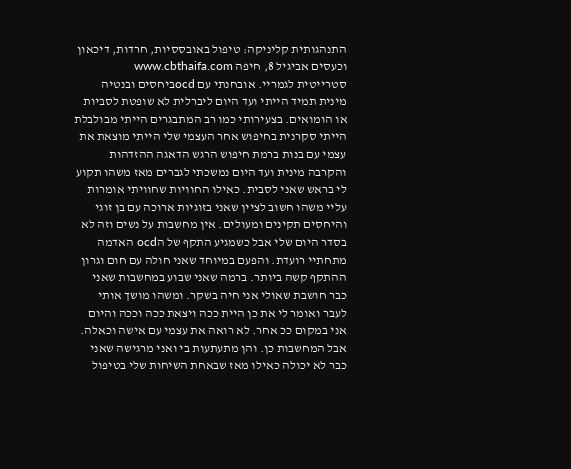התנהגותית קליניקה: טיפול באובססיות, חרדות, דיכאון וכעסים אביגיל 8, חיפה www.cbthaifa.com
סטרייטית לגמריי. אובחנתי עם ocdביחסים ובנטיה מינית תמיד הייתי ועד היום ליברלית לא שופטת לסביות או הומואים. בצעירותי כמו רב המתבגרים הייתי מבולבלת הייתי סקרנית בחיפוש אחר העצמי שלי הייתי מוצאת את עצמי עם בנות ברמת חיפוש הרגש הדאגה ההזדהות והקרבה מינית ועד היום נמשכתי לגברים מאז משהו תקוע לי בראש שאני לסבית. כאילו החוויות שחוויתי אומרות עליי משהו חשוב לציין שאני בזוגיות ארוכה עם בן זוגי והיחסים תקינים ומעולים. אין מחשבות על נשים וזה לא בסדר היום שלי אבל כשמגיע התקף של הocd האדמה מתחתיי רועדת. והפעם במיוחד שאני חולה עם חום וגרון ההתקף קשה ביותר. ברמה שאני שבוע במחשבות שאני כבר חושבת שאולי אני חיה בשקר. ומשהו מושך אותי לעבר ואומר לי את כן היית ככה ויצאת ככה וככה והיום אני במקום ככ אחר. לא רואה את עצמי עם אישה וכאלה. אבל המחשבות כן. והן מתעתעות בי ואני מרגישה שאני כבר לא יכולה כאילו מאז שבאחת השיחות שלי בטיפול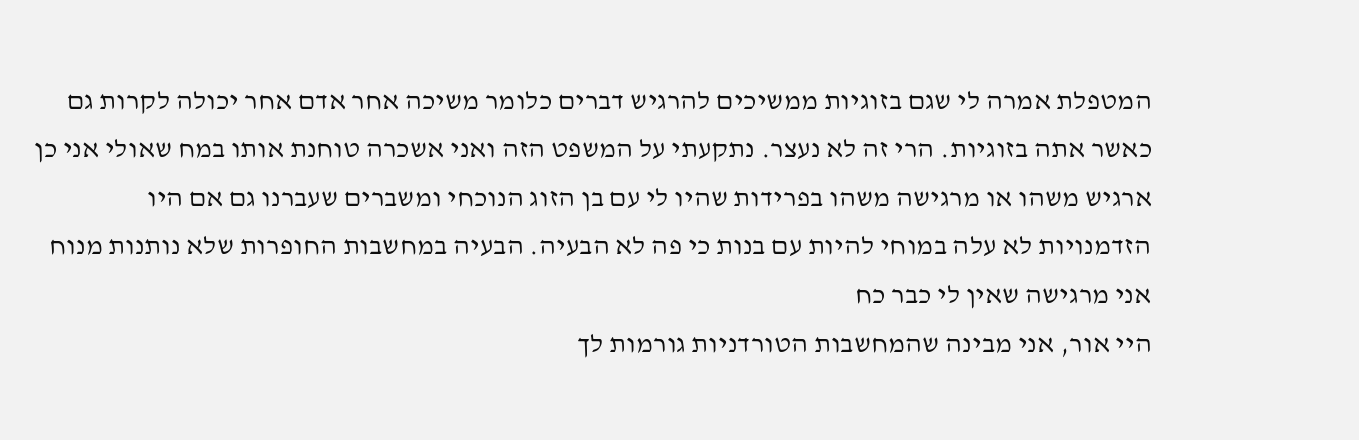המטפלת אמרה לי שגם בזוגיות ממשיכים להרגיש דברים כלומר משיכה אחר אדם אחר יכולה לקרות גם כאשר אתה בזוגיות. הרי זה לא נעצר. נתקעתי על המשפט הזה ואני אשכרה טוחנת אותו במח שאולי אני כן ארגיש משהו או מרגישה משהו בפרידות שהיו לי עם בן הזוג הנוכחי ומשברים שעברנו גם אם היו הזדמנויות לא עלה במוחי להיות עם בנות כי פה לא הבעיה. הבעיה במחשבות החופרות שלא נותנות מנוח אני מרגישה שאין לי כבר כח
היי אור, אני מבינה שהמחשבות הטורדניות גורמות לך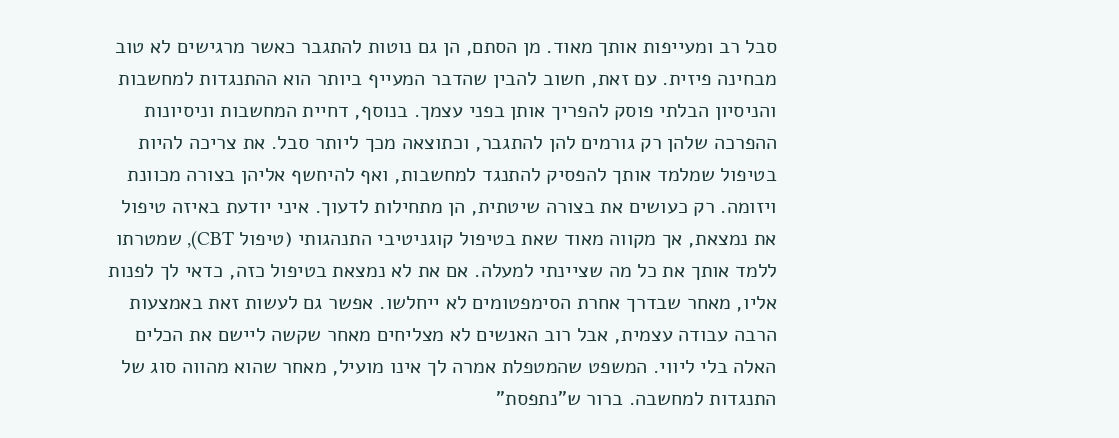סבל רב ומעייפות אותך מאוד. מן הסתם, הן גם נוטות להתגבר כאשר מרגישים לא טוב מבחינה פיזית. עם זאת, חשוב להבין שהדבר המעייף ביותר הוא ההתנגדות למחשבות והניסיון הבלתי פוסק להפריך אותן בפני עצמך. בנוסף, דחיית המחשבות וניסיונות ההפרכה שלהן רק גורמים להן להתגבר, וכתוצאה מכך ליותר סבל. את צריכה להיות בטיפול שמלמד אותך להפסיק להתנגד למחשבות, ואף להיחשף אליהן בצורה מכוונת ויזומה. רק כעושים את בצורה שיטתית, הן מתחילות לדעוך. איני יודעת באיזה טיפול את נמצאת, אך מקווה מאוד שאת בטיפול קוגניטיבי התנהגותי (טיפול CBT), שמטרתו ללמד אותך את כל מה שציינתי למעלה. אם את לא נמצאת בטיפול כזה, כדאי לך לפנות אליו, מאחר שבדרך אחרת הסימפטומים לא ייחלשו. אפשר גם לעשות זאת באמצעות הרבה עבודה עצמית, אבל רוב האנשים לא מצליחים מאחר שקשה ליישם את הכלים האלה בלי ליווי. המשפט שהמטפלת אמרה לך אינו מועיל, מאחר שהוא מהווה סוג של התנגדות למחשבה. ברור ש"נתפסת"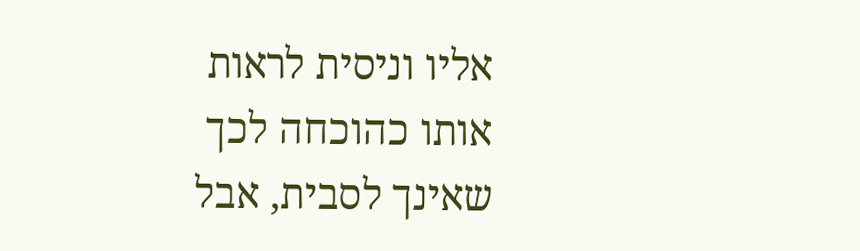אליו וניסית לראות אותו כהוכחה לכך שאינך לסבית, אבל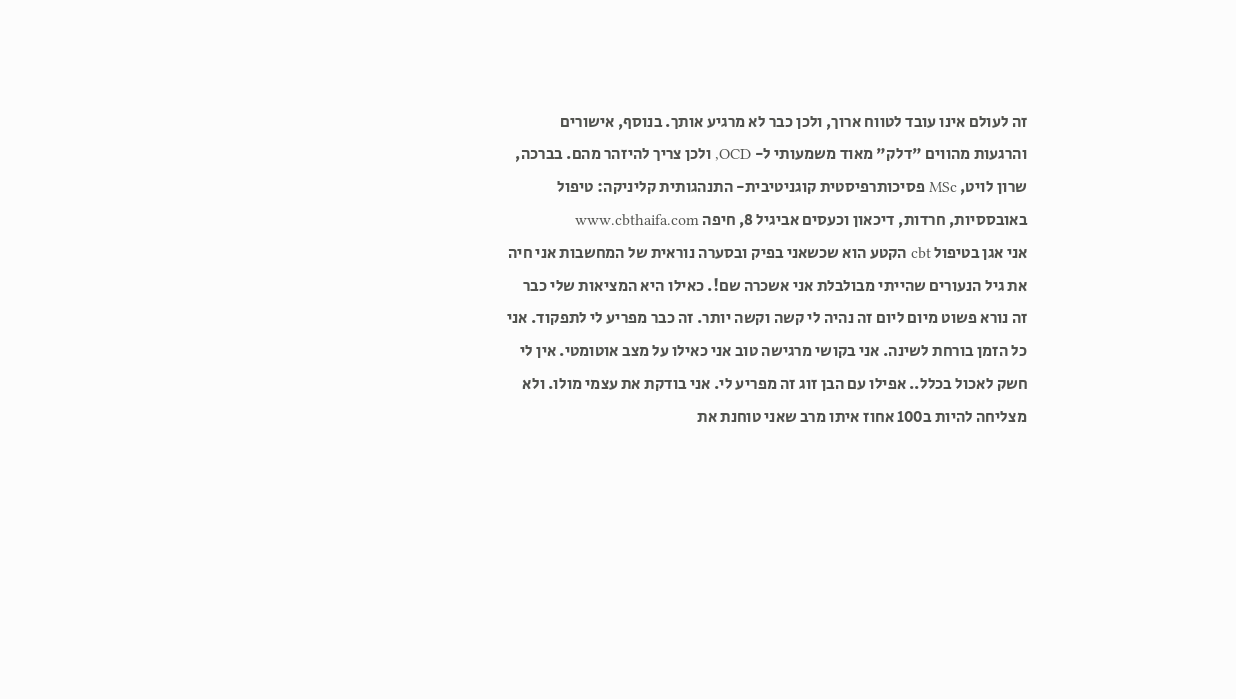זה לעולם אינו עובד לטווח ארוך, ולכן כבר לא מרגיע אותך. בנוסף, אישורים והרגעות מהווים "דלק" מאוד משמעותי ל- OCD, ולכן צריך להיזהר מהם. בברכה, שרון לויט, MSc פסיכותרפיסטית קוגניטיבית- התנהגותית קליניקה: טיפול באובססיות, חרדות, דיכאון וכעסים אביגיל 8, חיפה www.cbthaifa.com
אני אגן בטיפול cbt הקטע הוא שכשאני בפיק ובסערה נוראית של המחשבות אני חיה את גיל הנעורים שהייתי מבולבלת אני אשכרה שם!. כאילו היא המציאות שלי כבר זה נורא פשוט מיום ליום זה נהיה לי קשה וקשה יותר. זה כבר מפריע לי לתפקוד. אני כל הזמן בורחת לשינה. אני בקושי מרגישה טוב אני כאילו על מצב אוטומטי. אין לי חשק לאכול בכלל.. אפילו עם הבן זוג זה מפריע לי. אני בודקת את עצמי מולו. ולא מצליחה להיות ב100 אחוז איתו מרב שאני טוחנת את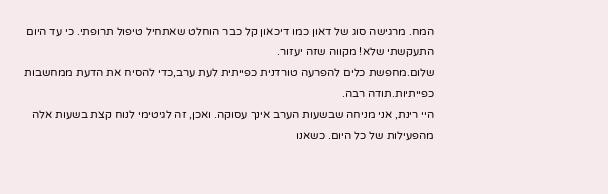המח. מרגישה סוג של דאון כמו דיכאון קל כבר הוחלט שאתחיל טיפול תרופתי. כי עד היום התעקשתי שלא! מקווה שזה יעזור.
שלום.מחפשת כלים להפרעה טורדנית כפייתית לעת ערב,כדי להסיח את הדעת ממחשבות כפייתיות.תודה רבה.
היי רינת, אני מניחה שבשעות הערב אינך עסוקה. ואכן, זה לגיטימי לנוח קצת בשעות אלה מהפעילות של כל היום. כשאנו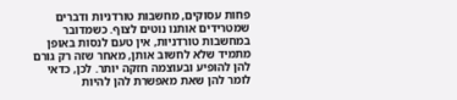פחות עסוקים, מחשבות טורדניות ודברים שמטרידים אותנו נוטים לצוף. כשמדובר במחשבות טורדניות, אין טעם לנסות באופן מתמיד שלא לחשוב אותן, מאחר שזה רק גורם להן להופיע ובעוצמה חזקה יותר. לכן, כדאי לומר להן שאת מאפשרת להן להיות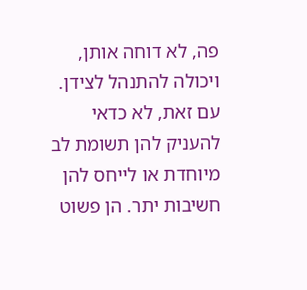פה, לא דוחה אותן, ויכולה להתנהל לצידן. עם זאת, לא כדאי להעניק להן תשומת לב מיוחדת או לייחס להן חשיבות יתר. הן פשוט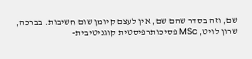שם, וזה בסדר שהם שם, אין לעצם קיומן שום חשיבות. בברכה, שרון לויט, MSc פסיכותרפיסטית קוגניטיבית-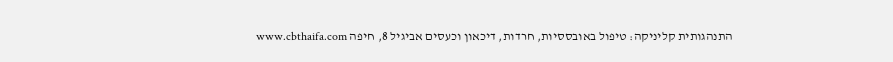התנהגותית קליניקה: טיפול באובססיות, חרדות, דיכאון וכעסים אביגיל 8, חיפה www.cbthaifa.com